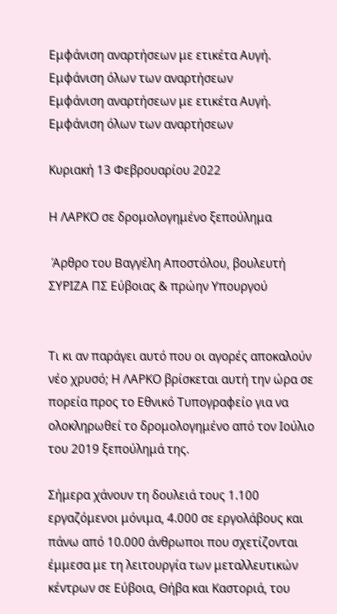Εμφάνιση αναρτήσεων με ετικέτα Αυγή. Εμφάνιση όλων των αναρτήσεων
Εμφάνιση αναρτήσεων με ετικέτα Αυγή. Εμφάνιση όλων των αναρτήσεων

Κυριακή 13 Φεβρουαρίου 2022

Η ΛΑΡΚΟ σε δρομολογημένο ξεπούλημα

 Άρθρο του Βαγγέλη Αποστόλου, βουλευτή ΣΥΡΙΖΑ ΠΣ Εύβοιας & πρώην Υπουργού


Τι κι αν παράγει αυτό που οι αγορές αποκαλούν νέο χρυσό; Η ΛΑΡΚΟ βρίσκεται αυτή την ώρα σε πορεία προς το Εθνικό Τυπογραφείο για να ολοκληρωθεί το δρομολογημένο από τον Ιούλιο του 2019 ξεπούλημά της.

Σήμερα χάνουν τη δουλειά τους 1.100 εργαζόμενοι μόνιμα, 4.000 σε εργολάβους και πάνω από 10.000 άνθρωποι που σχετίζονται έμμεσα με τη λειτουργία των μεταλλευτικών κέντρων σε Εύβοια, Θήβα και Καστοριά, του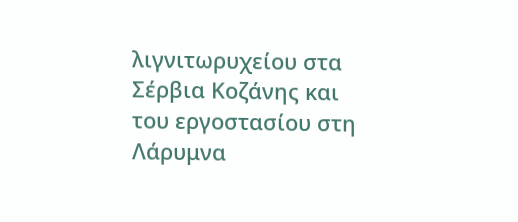λιγνιτωρυχείου στα Σέρβια Κοζάνης και του εργοστασίου στη Λάρυμνα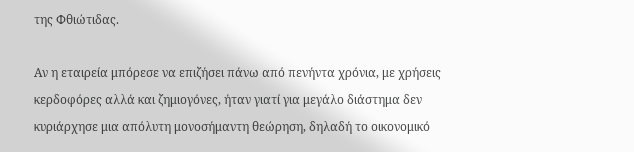της Φθιώτιδας.

Αν η εταιρεία μπόρεσε να επιζήσει πάνω από πενήντα χρόνια, με χρήσεις κερδοφόρες αλλά και ζημιογόνες, ήταν γιατί για μεγάλο διάστημα δεν κυριάρχησε μια απόλυτη μονοσήμαντη θεώρηση, δηλαδή το οικονομικό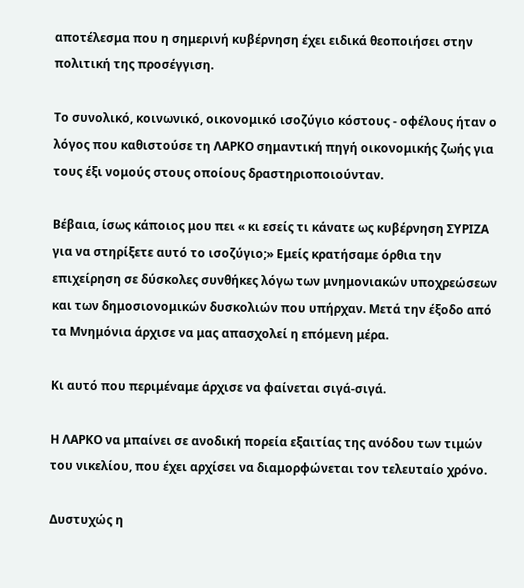αποτέλεσμα που η σημερινή κυβέρνηση έχει ειδικά θεοποιήσει στην πολιτική της προσέγγιση.

Το συνολικό, κοινωνικό, οικονομικό ισοζύγιο κόστους - οφέλους ήταν ο λόγος που καθιστούσε τη ΛΑΡΚΟ σημαντική πηγή οικονομικής ζωής για τους έξι νομούς στους οποίους δραστηριοποιούνταν.

Βέβαια, ίσως κάποιος μου πει « κι εσείς τι κάνατε ως κυβέρνηση ΣΥΡΙΖΑ για να στηρίξετε αυτό το ισοζύγιο;» Εμείς κρατήσαμε όρθια την επιχείρηση σε δύσκολες συνθήκες λόγω των μνημονιακών υποχρεώσεων και των δημοσιονομικών δυσκολιών που υπήρχαν. Μετά την έξοδο από τα Μνημόνια άρχισε να μας απασχολεί η επόμενη μέρα.

Κι αυτό που περιμέναμε άρχισε να φαίνεται σιγά-σιγά.

Η ΛΑΡΚΟ να μπαίνει σε ανοδική πορεία εξαιτίας της ανόδου των τιμών του νικελίου, που έχει αρχίσει να διαμορφώνεται τον τελευταίο χρόνο.

Δυστυχώς η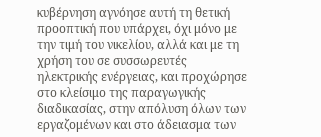κυβέρνηση αγνόησε αυτή τη θετική προοπτική που υπάρχει, όχι μόνο με την τιμή του νικελίου, αλλά και με τη χρήση του σε συσσωρευτές ηλεκτρικής ενέργειας, και προχώρησε στο κλείσιμο της παραγωγικής διαδικασίας, στην απόλυση όλων των εργαζομένων και στο άδειασμα των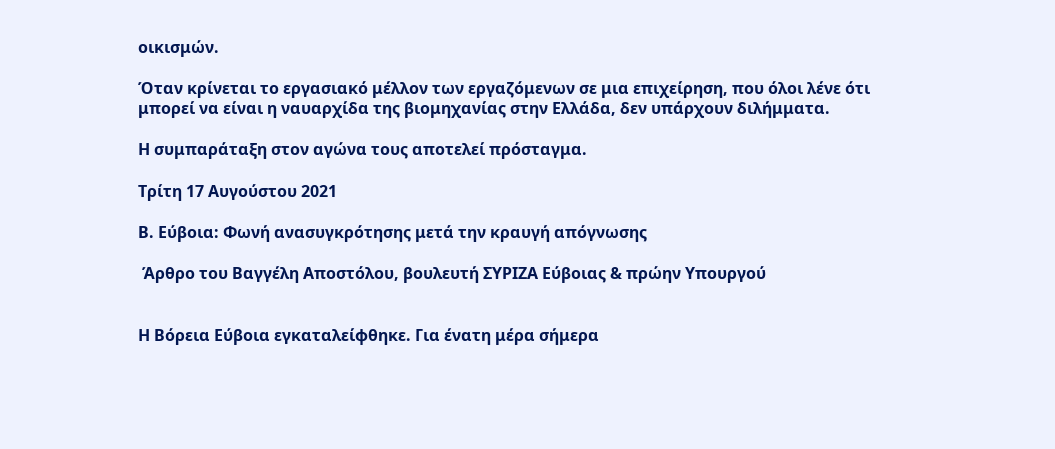οικισμών.

Όταν κρίνεται το εργασιακό μέλλον των εργαζόμενων σε μια επιχείρηση, που όλοι λένε ότι μπορεί να είναι η ναυαρχίδα της βιομηχανίας στην Ελλάδα, δεν υπάρχουν διλήμματα.

Η συμπαράταξη στον αγώνα τους αποτελεί πρόσταγμα.

Τρίτη 17 Αυγούστου 2021

Β. Εύβοια: Φωνή ανασυγκρότησης μετά την κραυγή απόγνωσης

 Άρθρο του Βαγγέλη Αποστόλου, βουλευτή ΣΥΡΙΖΑ Εύβοιας & πρώην Υπουργού


Η Βόρεια Εύβοια εγκαταλείφθηκε. Για ένατη μέρα σήμερα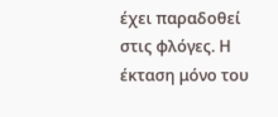έχει παραδοθεί στις φλόγες. Η
έκταση μόνο του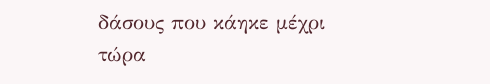δάσους που κάηκε μέχρι τώρα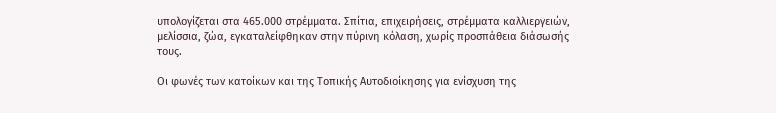υπολογίζεται στα 465.000 στρέμματα. Σπίτια, επιχειρήσεις, στρέμματα καλλιεργειών, μελίσσια, ζώα, εγκαταλείφθηκαν στην πύρινη κόλαση, χωρίς προσπάθεια διάσωσής τους.

Οι φωνές των κατοίκων και της Τοπικής Αυτοδιοίκησης για ενίσχυση της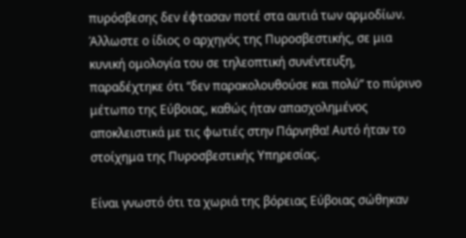πυρόσβεσης δεν έφτασαν ποτέ στα αυτιά των αρμοδίων. Άλλωστε ο ίδιος ο αρχηγός της Πυροσβεστικής, σε μια κυνική ομολογία του σε τηλεοπτική συνέντευξη, παραδέχτηκε ότι “δεν παρακολουθούσε και πολύ” το πύρινο μέτωπο της Εύβοιας, καθώς ήταν απασχολημένος αποκλειστικά με τις φωτιές στην Πάρνηθα! Αυτό ήταν το στοίχημα της Πυροσβεστικής Υπηρεσίας.

Είναι γνωστό ότι τα χωριά της βόρειας Εύβοιας σώθηκαν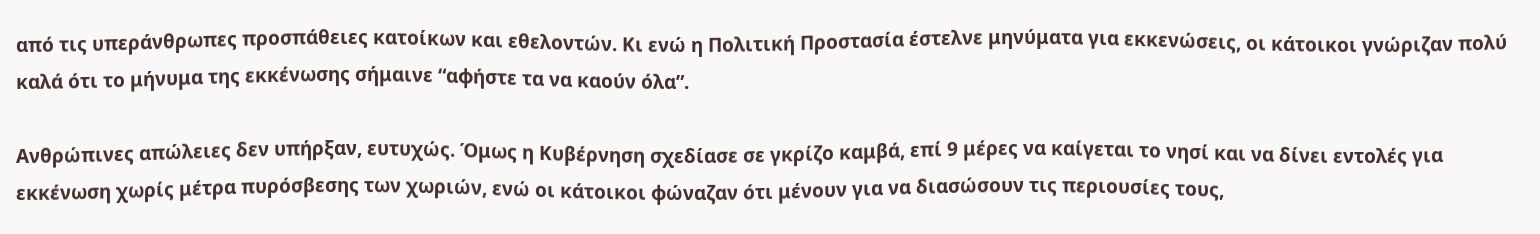από τις υπεράνθρωπες προσπάθειες κατοίκων και εθελοντών. Κι ενώ η Πολιτική Προστασία έστελνε μηνύματα για εκκενώσεις, οι κάτοικοι γνώριζαν πολύ καλά ότι το μήνυμα της εκκένωσης σήμαινε “αφήστε τα να καούν όλα”.

Ανθρώπινες απώλειες δεν υπήρξαν, ευτυχώς. Όμως η Κυβέρνηση σχεδίασε σε γκρίζο καμβά, επί 9 μέρες να καίγεται το νησί και να δίνει εντολές για εκκένωση χωρίς μέτρα πυρόσβεσης των χωριών, ενώ οι κάτοικοι φώναζαν ότι μένουν για να διασώσουν τις περιουσίες τους,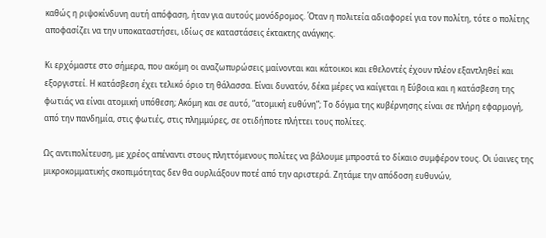καθώς η ριψοκίνδυνη αυτή απόφαση, ήταν για αυτούς μονόδρομος. Όταν η πολιτεία αδιαφορεί για τον πολίτη, τότε ο πολίτης αποφασίζει να την υποκαταστήσει, ιδίως σε καταστάσεις έκτακτης ανάγκης.

Κι ερχόμαστε στο σήμερα, που ακόμη οι αναζωπυρώσεις μαίνονται και κάτοικοι και εθελοντές έχουν πλέον εξαντληθεί και εξοργιστεί. Η κατάσβεση έχει τελικό όριο τη θάλασσα. Είναι δυνατόν, δέκα μέρες να καίγεται η Εύβοια και η κατάσβεση της φωτιάς να είναι ατομική υπόθεση; Ακόμη και σε αυτό, “ατομική ευθύνη”; Το δόγμα της κυβέρνησης είναι σε πλήρη εφαρμογή, από την πανδημία, στις φωτιές, στις πλημμύρες, σε οτιδήποτε πλήττει τους πολίτες.

Ως αντιπολίτευση, με χρέος απέναντι στους πληττόμενους πολίτες να βάλουμε μπροστά το δίκαιο συμφέρον τους. Οι ύαινες της μικροκομματικής σκοπιμότητας δεν θα ουρλιάξουν ποτέ από την αριστερά. Ζητάμε την απόδοση ευθυνών,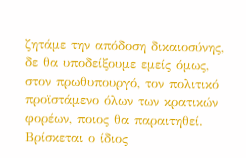ζητάμε την απόδοση δικαιοσύνης, δε θα υποδείξουμε εμείς όμως, στον πρωθυπουργό, τον πολιτικό προϊστάμενο όλων των κρατικών φορέων, ποιος θα παραιτηθεί. Βρίσκεται ο ίδιος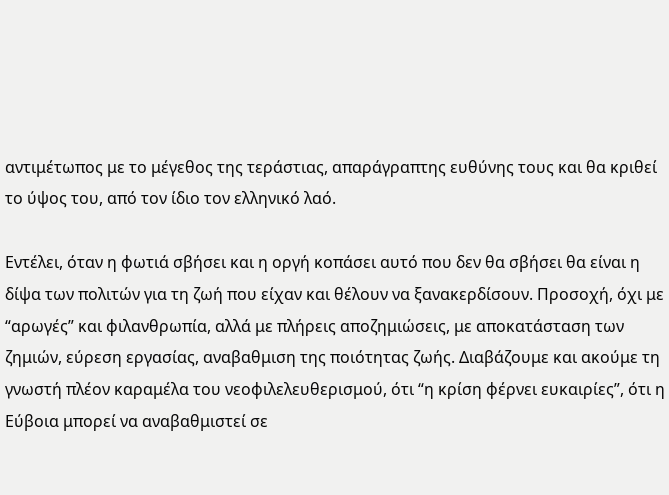αντιμέτωπος με το μέγεθος της τεράστιας, απαράγραπτης ευθύνης τους και θα κριθεί το ύψος του, από τον ίδιο τον ελληνικό λαό.

Εντέλει, όταν η φωτιά σβήσει και η οργή κοπάσει αυτό που δεν θα σβήσει θα είναι η δίψα των πολιτών για τη ζωή που είχαν και θέλουν να ξανακερδίσουν. Προσοχή, όχι με “αρωγές” και φιλανθρωπία, αλλά με πλήρεις αποζημιώσεις, με αποκατάσταση των ζημιών, εύρεση εργασίας, αναβαθμιση της ποιότητας ζωής. Διαβάζουμε και ακούμε τη γνωστή πλέον καραμέλα του νεοφιλελευθερισμού, ότι “η κρίση φέρνει ευκαιρίες”, ότι η Εύβοια μπορεί να αναβαθμιστεί σε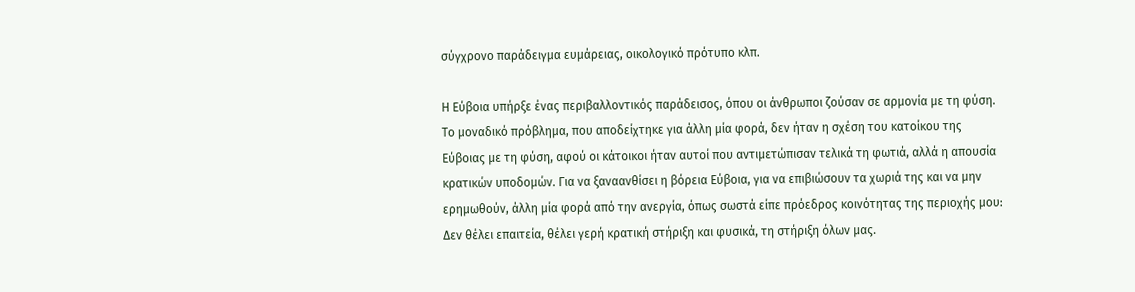σύγχρονο παράδειγμα ευμάρειας, οικολογικό πρότυπο κλπ.

Η Εύβοια υπήρξε ένας περιβαλλοντικός παράδεισος, όπου οι άνθρωποι ζούσαν σε αρμονία με τη φύση. Το μοναδικό πρόβλημα, που αποδείχτηκε για άλλη μία φορά, δεν ήταν η σχέση του κατοίκου της Εύβοιας με τη φύση, αφού οι κάτοικοι ήταν αυτοί που αντιμετώπισαν τελικά τη φωτιά, αλλά η απουσία κρατικών υποδομών. Για να ξαναανθίσει η βόρεια Εύβοια, για να επιβιώσουν τα χωριά της και να μην ερημωθούν, άλλη μία φορά από την ανεργία, όπως σωστά είπε πρόεδρος κοινότητας της περιοχής μου: Δεν θέλει επαιτεία, θέλει γερή κρατική στήριξη και φυσικά, τη στήριξη όλων μας.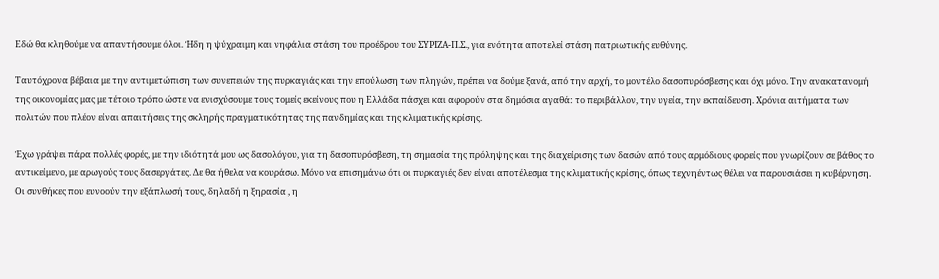Εδώ θα κληθούμε να απαντήσουμε όλοι. Ήδη η ψύχραιμη και νηφάλια στάση του προέδρου του ΣΥΡΙΖΑ-Π.Σ., για ενότητα αποτελεί στάση πατριωτικής ευθύνης.

Ταυτόχρονα βέβαια με την αντιμετώπιση των συνεπειών της πυρκαγιάς και την επούλωση των πληγών, πρέπει να δούμε ξανά, από την αρχή, το μοντέλο δασοπυρόσβεσης και όχι μόνο. Την ανακατανομή της οικονομίας μας με τέτοιο τρόπο ώστε να ενισχύσουμε τους τομείς εκείνους που η Ελλάδα πάσχει και αφορούν στα δημόσια αγαθά: το περιβάλλον, την υγεία, την εκπαίδευση. Χρόνια αιτήματα των πολιτών που πλέον είναι απαιτήσεις της σκληρής πραγματικότητας της πανδημίας και της κλιματικής κρίσης.

Έχω γράψει πάρα πολλές φορές, με την ιδιότητά μου ως δασολόγου, για τη δασοπυρόσβεση, τη σημασία της πρόληψης και της διαχείρισης των δασών από τους αρμόδιους φορείς που γνωρίζουν σε βάθος το αντικείμενο, με αρωγούς τους δασεργάτες. Δε θα ήθελα να κουράσω. Μόνο να επισημάνω ότι οι πυρκαγιές δεν είναι αποτέλεσμα της κλιματικής κρίσης, όπως τεχνηέντως θέλει να παρουσιάσει η κυβέρνηση. Οι συνθήκες που ευνοούν την εξάπλωσή τους, δηλαδή η ξηρασία , η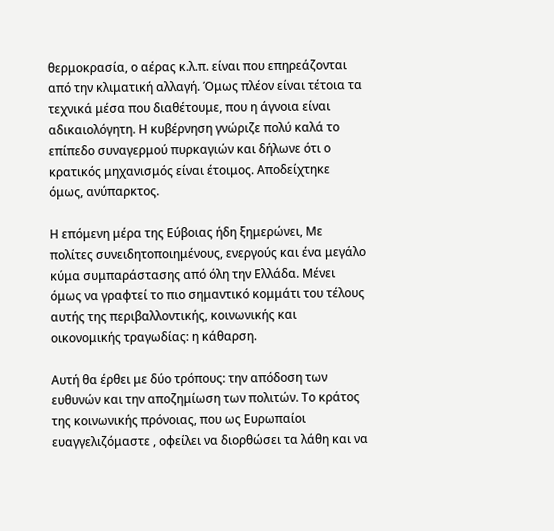θερμοκρασία, ο αέρας κ.λ.π. είναι που επηρεάζονται από την κλιματική αλλαγή. Όμως πλέον είναι τέτοια τα τεχνικά μέσα που διαθέτουμε, που η άγνοια είναι αδικαιολόγητη. Η κυβέρνηση γνώριζε πολύ καλά το επίπεδο συναγερμού πυρκαγιών και δήλωνε ότι ο κρατικός μηχανισμός είναι έτοιμος. Αποδείχτηκε όμως, ανύπαρκτος.

Η επόμενη μέρα της Εύβοιας ήδη ξημερώνει, Με πολίτες συνειδητοποιημένους, ενεργούς και ένα μεγάλο κύμα συμπαράστασης από όλη την Ελλάδα. Μένει όμως να γραφτεί το πιο σημαντικό κομμάτι του τέλους αυτής της περιβαλλοντικής, κοινωνικής και οικονομικής τραγωδίας: η κάθαρση.

Αυτή θα έρθει με δύο τρόπους: την απόδοση των ευθυνών και την αποζημίωση των πολιτών. Το κράτος της κοινωνικής πρόνοιας, που ως Ευρωπαίοι ευαγγελιζόμαστε , οφείλει να διορθώσει τα λάθη και να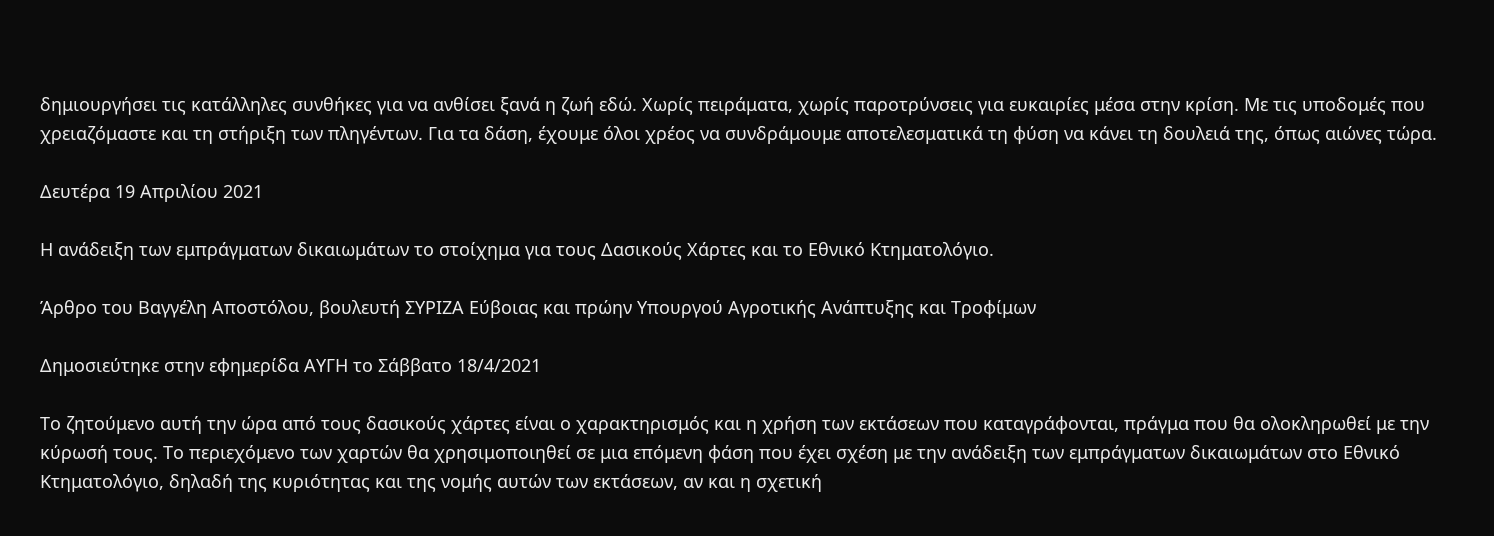δημιουργήσει τις κατάλληλες συνθήκες για να ανθίσει ξανά η ζωή εδώ. Χωρίς πειράματα, χωρίς παροτρύνσεις για ευκαιρίες μέσα στην κρίση. Με τις υποδομές που χρειαζόμαστε και τη στήριξη των πληγέντων. Για τα δάση, έχουμε όλοι χρέος να συνδράμουμε αποτελεσματικά τη φύση να κάνει τη δουλειά της, όπως αιώνες τώρα.

Δευτέρα 19 Απριλίου 2021

Η ανάδειξη των εμπράγματων δικαιωμάτων το στοίχημα για τους Δασικούς Χάρτες και το Εθνικό Κτηματολόγιο.

Άρθρο του Βαγγέλη Αποστόλου, βουλευτή ΣΥΡΙΖΑ Εύβοιας και πρώην Υπουργού Αγροτικής Ανάπτυξης και Τροφίμων

Δημοσιεύτηκε στην εφημερίδα ΑΥΓΗ το Σάββατο 18/4/2021

Το ζητούμενο αυτή την ώρα από τους δασικούς χάρτες είναι ο χαρακτηρισμός και η χρήση των εκτάσεων που καταγράφονται, πράγμα που θα ολοκληρωθεί με την κύρωσή τους. Το περιεχόμενο των χαρτών θα χρησιμοποιηθεί σε μια επόμενη φάση που έχει σχέση με την ανάδειξη των εμπράγματων δικαιωμάτων στο Εθνικό Κτηματολόγιο, δηλαδή της κυριότητας και της νομής αυτών των εκτάσεων, αν και η σχετική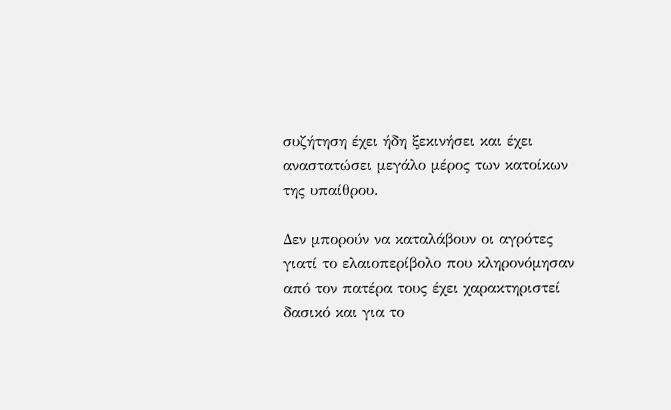συζήτηση έχει ήδη ξεκινήσει και έχει αναστατώσει μεγάλο μέρος των κατοίκων της υπαίθρου.

Δεν μπορούν να καταλάβουν οι αγρότες γιατί το ελαιοπερίβολο που κληρονόμησαν από τον πατέρα τους έχει χαρακτηριστεί δασικό και για το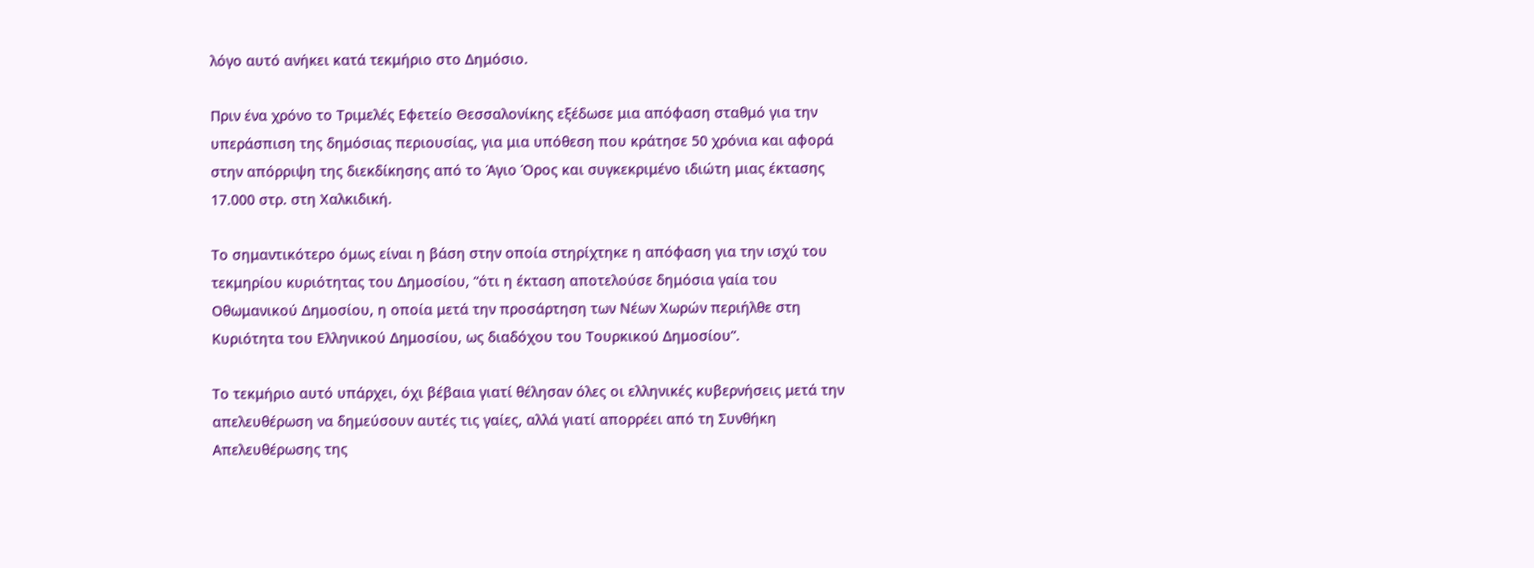λόγο αυτό ανήκει κατά τεκμήριο στο Δημόσιο.

Πριν ένα χρόνο το Τριμελές Εφετείο Θεσσαλονίκης εξέδωσε μια απόφαση σταθμό για την υπεράσπιση της δημόσιας περιουσίας, για μια υπόθεση που κράτησε 50 χρόνια και αφορά στην απόρριψη της διεκδίκησης από το Άγιο Όρος και συγκεκριμένο ιδιώτη μιας έκτασης 17.000 στρ. στη Χαλκιδική.

Το σημαντικότερο όμως είναι η βάση στην οποία στηρίχτηκε η απόφαση για την ισχύ του τεκμηρίου κυριότητας του Δημοσίου, “ότι η έκταση αποτελούσε δημόσια γαία του Οθωμανικού Δημοσίου, η οποία μετά την προσάρτηση των Νέων Χωρών περιήλθε στη Κυριότητα του Ελληνικού Δημοσίου, ως διαδόχου του Τουρκικού Δημοσίου”.

Το τεκμήριο αυτό υπάρχει, όχι βέβαια γιατί θέλησαν όλες οι ελληνικές κυβερνήσεις μετά την απελευθέρωση να δημεύσουν αυτές τις γαίες, αλλά γιατί απορρέει από τη Συνθήκη Απελευθέρωσης της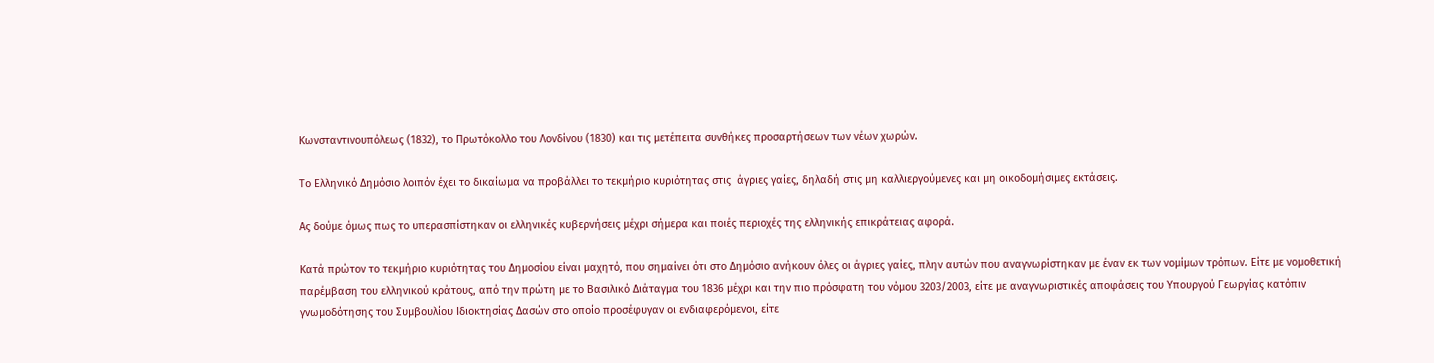Κωνσταντινουπόλεως (1832), το Πρωτόκολλο του Λονδίνου (1830) και τις μετέπειτα συνθήκες προσαρτήσεων των νέων χωρών.

Το Ελληνικό Δημόσιο λοιπόν έχει το δικαίωμα να προβάλλει το τεκμήριο κυριότητας στις  άγριες γαίες, δηλαδή στις μη καλλιεργούμενες και μη οικοδομήσιμες εκτάσεις.

Ας δούμε όμως πως το υπερασπίστηκαν οι ελληνικές κυβερνήσεις μέχρι σήμερα και ποιές περιοχές της ελληνικής επικράτειας αφορά.

Κατά πρώτον το τεκμήριο κυριότητας του Δημοσίου είναι μαχητό, που σημαίνει ότι στο Δημόσιο ανήκουν όλες οι άγριες γαίες, πλην αυτών που αναγνωρίστηκαν με έναν εκ των νομίμων τρόπων. Είτε με νομοθετική παρέμβαση του ελληνικού κράτους, από την πρώτη με το Βασιλικό Διάταγμα του 1836 μέχρι και την πιο πρόσφατη του νόμου 3203/2003, είτε με αναγνωριστικές αποφάσεις του Υπουργού Γεωργίας κατόπιν γνωμοδότησης του Συμβουλίου Ιδιοκτησίας Δασών στο οποίο προσέφυγαν οι ενδιαφερόμενοι, είτε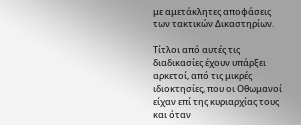με αμετάκλητες αποφάσεις των τακτικών Δικαστηρίων.

Τίτλοι από αυτές τις διαδικασίες έχουν υπάρξει αρκετοί, από τις μικρές ιδιοκτησίες, που οι Οθωμανοί είχαν επί της κυριαρχίας τους και όταν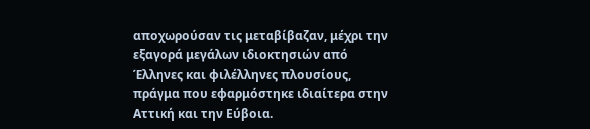αποχωρούσαν τις μεταβίβαζαν, μέχρι την εξαγορά μεγάλων ιδιοκτησιών από Έλληνες και φιλέλληνες πλουσίους, πράγμα που εφαρμόστηκε ιδιαίτερα στην Αττική και την Εύβοια.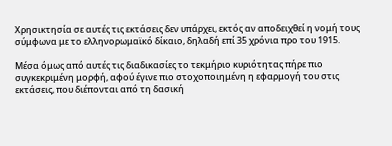Χρησικτησία σε αυτές τις εκτάσεις δεν υπάρχει, εκτός αν αποδειχθεί η νομή τους σύμφωνα με το ελληνορωμαϊκό δίκαιο, δηλαδή επί 35 χρόνια προ του 1915.

Μέσα όμως από αυτές τις διαδικασίες το τεκμήριο κυριότητας πήρε πιο συγκεκριμένη μορφή, αφού έγινε πιο στοχοποιημένη η εφαρμογή του στις εκτάσεις, που διέπονται από τη δασική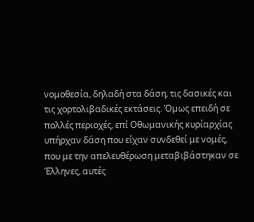νομοθεσία, δηλαδή στα δάση, τις δασικές και τις χορτολιβαδικές εκτάσεις. Όμως επειδή σε πολλές περιοχές, επί Οθωμανικής κυρίαρχίας υπήρχαν δάση που είχαν συνδεθεί με νομές, που με την απελευθέρωση μεταβιβάστηκαν σε Έλληνες, αυτές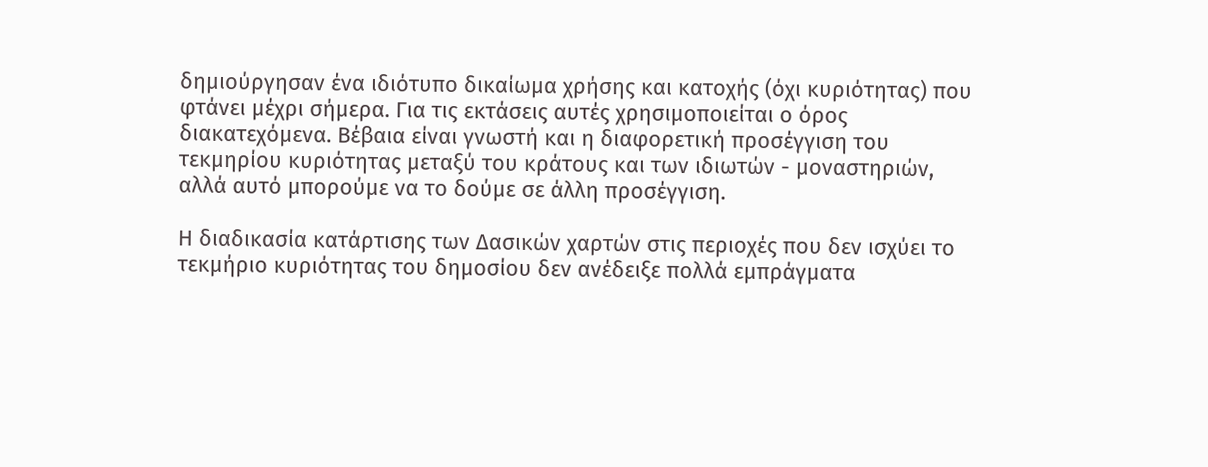δημιούργησαν ένα ιδιότυπο δικαίωμα χρήσης και κατοχής (όχι κυριότητας) που φτάνει μέχρι σήμερα. Για τις εκτάσεις αυτές χρησιμοποιείται ο όρος διακατεχόμενα. Βέβαια είναι γνωστή και η διαφορετική προσέγγιση του τεκμηρίου κυριότητας μεταξύ του κράτους και των ιδιωτών - μοναστηριών, αλλά αυτό μπορούμε να το δούμε σε άλλη προσέγγιση.

Η διαδικασία κατάρτισης των Δασικών χαρτών στις περιοχές που δεν ισχύει το τεκμήριο κυριότητας του δημοσίου δεν ανέδειξε πολλά εμπράγματα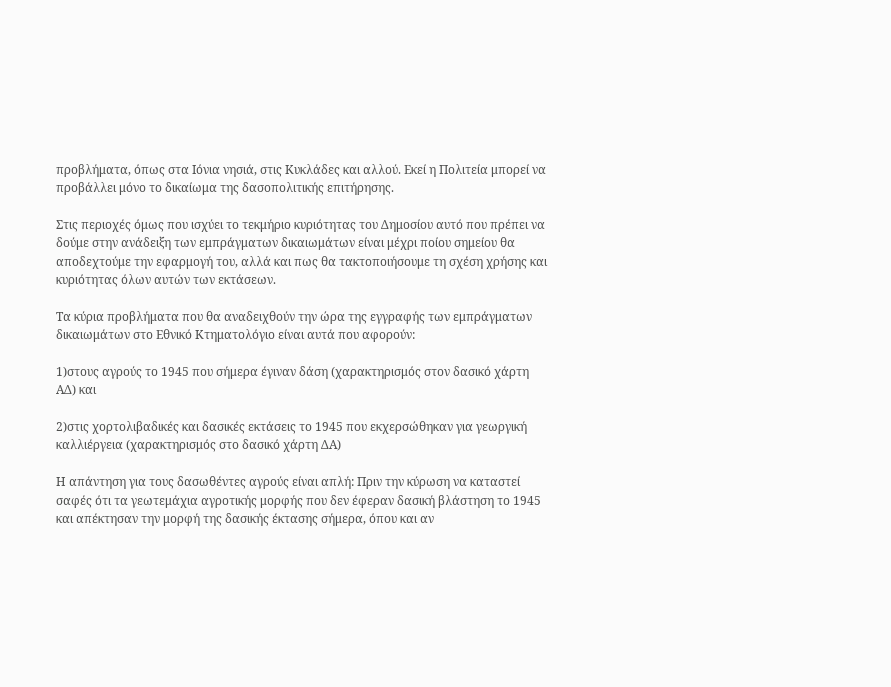προβλήματα, όπως στα Ιόνια νησιά, στις Κυκλάδες και αλλού. Εκεί η Πολιτεία μπορεί να προβάλλει μόνο το δικαίωμα της δασοπολιτικής επιτήρησης.

Στις περιοχές όμως που ισχύει το τεκμήριο κυριότητας του Δημοσίου αυτό που πρέπει να δούμε στην ανάδειξη των εμπράγματων δικαιωμάτων είναι μέχρι ποίου σημείου θα αποδεχτούμε την εφαρμογή του, αλλά και πως θα τακτοποιήσουμε τη σχέση χρήσης και κυριότητας όλων αυτών των εκτάσεων.

Τα κύρια προβλήματα που θα αναδειχθούν την ώρα της εγγραφής των εμπράγματων δικαιωμάτων στο Εθνικό Κτηματολόγιο είναι αυτά που αφορούν:

1)στους αγρούς το 1945 που σήμερα έγιναν δάση (χαρακτηρισμός στον δασικό χάρτη ΑΔ) και

2)στις χορτολιβαδικές και δασικές εκτάσεις το 1945 που εκχερσώθηκαν για γεωργική καλλιέργεια (χαρακτηρισμός στο δασικό χάρτη ΔΑ)

Η απάντηση για τους δασωθέντες αγρούς είναι απλή: Πριν την κύρωση να καταστεί σαφές ότι τα γεωτεμάχια αγροτικής μορφής που δεν έφεραν δασική βλάστηση το 1945 και απέκτησαν την μορφή της δασικής έκτασης σήμερα, όπου και αν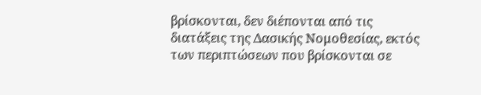βρίσκονται, δεν διέπονται από τις διατάξεις της Δασικής Νομοθεσίας, εκτός των περιπτώσεων που βρίσκονται σε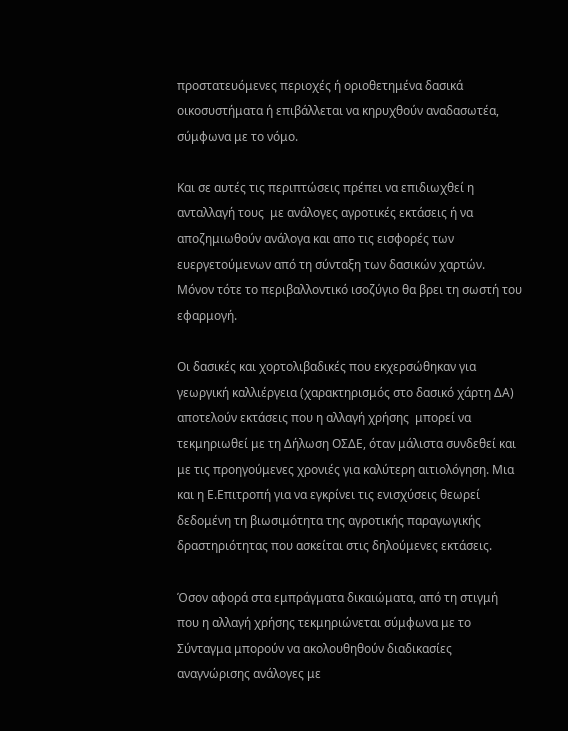προστατευόμενες περιοχές ή οριοθετημένα δασικά οικοσυστήματα ή επιβάλλεται να κηρυχθούν αναδασωτέα, σύμφωνα με το νόμο.

Και σε αυτές τις περιπτώσεις πρέπει να επιδιωχθεί η ανταλλαγή τους  με ανάλογες αγροτικές εκτάσεις ή να αποζημιωθούν ανάλογα και απο τις εισφορές των ευεργετούμενων από τη σύνταξη των δασικών χαρτών. Μόνον τότε το περιβαλλοντικό ισοζύγιο θα βρει τη σωστή του εφαρμογή.

Οι δασικές και χορτολιβαδικές που εκχερσώθηκαν για γεωργική καλλιέργεια (χαρακτηρισμός στο δασικό χάρτη ΔΑ) αποτελούν εκτάσεις που η αλλαγή χρήσης  μπορεί να τεκμηριωθεί με τη Δήλωση ΟΣΔΕ, όταν μάλιστα συνδεθεί και με τις προηγούμενες χρονιές για καλύτερη αιτιολόγηση. Μια και η Ε.Επιτροπή για να εγκρίνει τις ενισχύσεις θεωρεί δεδομένη τη βιωσιμότητα της αγροτικής παραγωγικής δραστηριότητας που ασκείται στις δηλούμενες εκτάσεις.

Όσον αφορά στα εμπράγματα δικαιώματα, από τη στιγμή που η αλλαγή χρήσης τεκμηριώνεται σύμφωνα με το Σύνταγμα μπορούν να ακολουθηθούν διαδικασίες αναγνώρισης ανάλογες με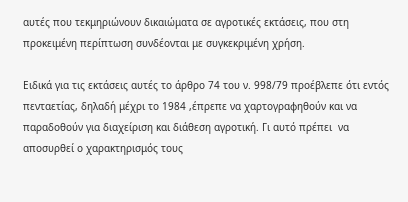αυτές που τεκμηριώνουν δικαιώματα σε αγροτικές εκτάσεις, που στη προκειμένη περίπτωση συνδέονται με συγκεκριμένη χρήση.

Ειδικά για τις εκτάσεις αυτές το άρθρο 74 του ν. 998/79 προέβλεπε ότι εντός πενταετίας, δηλαδή μέχρι το 1984 ,έπρεπε να χαρτογραφηθούν και να παραδοθούν για διαχείριση και διάθεση αγροτική. Γι αυτό πρέπει  να αποσυρθεί ο χαρακτηρισμός τους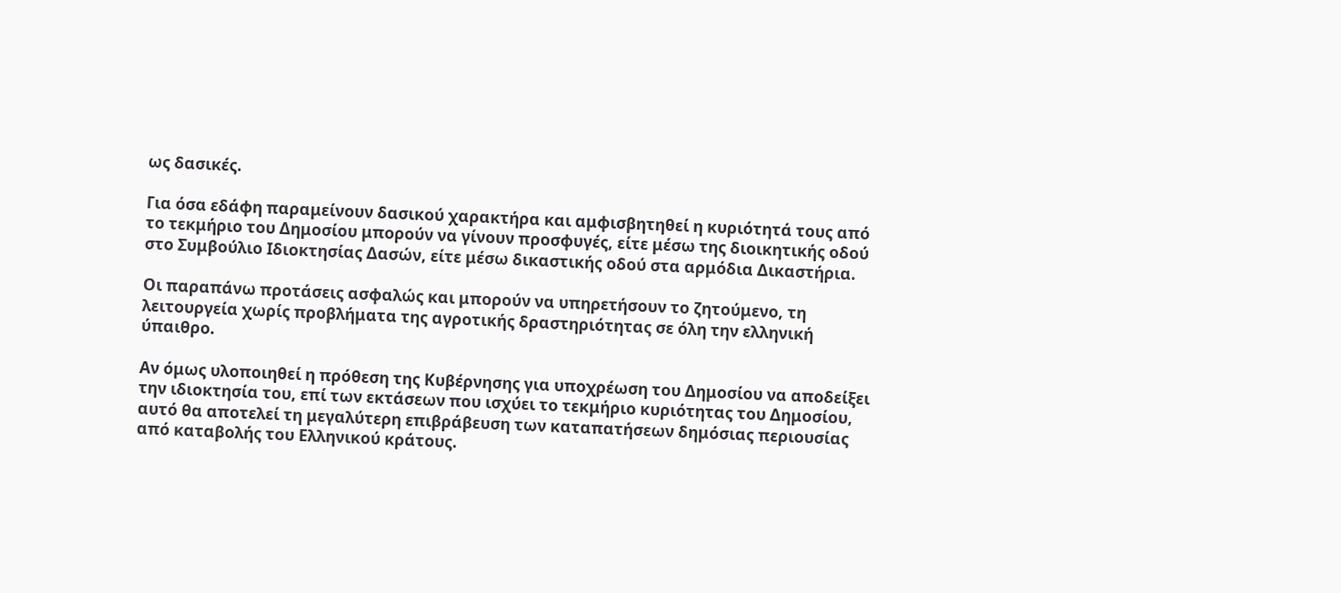ως δασικές.

Για όσα εδάφη παραμείνουν δασικού χαρακτήρα και αμφισβητηθεί η κυριότητά τους από το τεκμήριο του Δημοσίου μπορούν να γίνουν προσφυγές, είτε μέσω της διοικητικής οδού στο Συμβούλιο Ιδιοκτησίας Δασών, είτε μέσω δικαστικής οδού στα αρμόδια Δικαστήρια.

Οι παραπάνω προτάσεις ασφαλώς και μπορούν να υπηρετήσουν το ζητούμενο, τη  λειτουργεία χωρίς προβλήματα της αγροτικής δραστηριότητας σε όλη την ελληνική ύπαιθρο.

Αν όμως υλοποιηθεί η πρόθεση της Κυβέρνησης για υποχρέωση του Δημοσίου να αποδείξει την ιδιοκτησία του, επί των εκτάσεων που ισχύει το τεκμήριο κυριότητας του Δημοσίου, αυτό θα αποτελεί τη μεγαλύτερη επιβράβευση των καταπατήσεων δημόσιας περιουσίας από καταβολής του Ελληνικού κράτους.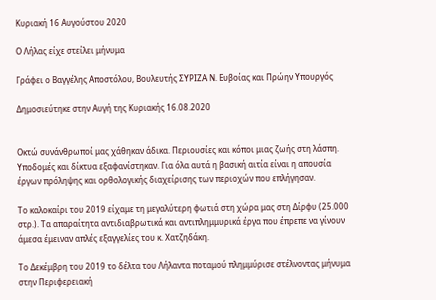Κυριακή 16 Αυγούστου 2020

Ο Λήλας είχε στείλει μήνυμα

Γράφει ο Βαγγέλης Αποστόλου, Βουλευτής ΣΥΡΙΖΑ Ν. Ευβοίας και Πρώην Υπουργός

Δημοσιεύτηκε στην Αυγή της Κυριακής 16.08.2020


Οκτώ συνάνθρωποί μας χάθηκαν άδικα. Περιουσίες και κόποι μιας ζωής στη λάσπη. Υποδομές και δίκτυα εξαφανίστηκαν. Για όλα αυτά η βασική αιτία είναι η απουσία έργων πρόληψης και ορθολογικής διαχείρισης των περιοχών που επλήγησαν.

Το καλοκαίρι του 2019 είχαμε τη μεγαλύτερη φωτιά στη χώρα μας στη Δίρφυ (25.000 στρ.). Τα απαραίτητα αντιδιαβρωτικά και αντιπλημμυρικά έργα που έπρεπε να γίνουν άμεσα έμειναν απλές εξαγγελίες του κ. Χατζηδάκη.

Το Δεκέμβρη του 2019 το δέλτα του Λήλαντα ποταμού πλημμύρισε στέλνοντας μήνυμα στην Περιφερειακή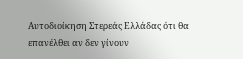Αυτοδιοίκηση Στερεάς Ελλάδας ότι θα επανέλθει αν δεν γίνουν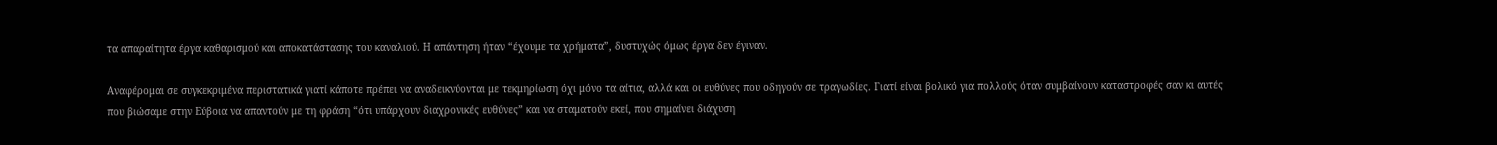τα απαραίτητα έργα καθαρισμού και αποκατάστασης του καναλιού. Η απάντηση ήταν “έχουμε τα χρήματα”, δυστυχώς όμως έργα δεν έγιναν.

Αναφέρομαι σε συγκεκριμένα περιστατικά γιατί κάποτε πρέπει να αναδεικνύονται με τεκμηρίωση όχι μόνο τα αίτια, αλλά και οι ευθύνες που οδηγούν σε τραγωδίες. Γιατί είναι βολικό για πολλούς όταν συμβαίνουν καταστροφές σαν κι αυτές που βιώσαμε στην Εύβοια να απαντούν με τη φράση “ότι υπάρχουν διαχρονικές ευθύνες” και να σταματούν εκεί, που σημαίνει διάχυση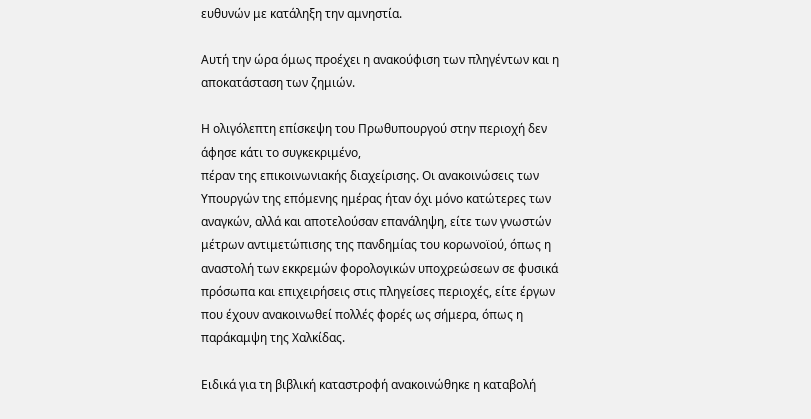ευθυνών με κατάληξη την αμνηστία.

Αυτή την ώρα όμως προέχει η ανακούφιση των πληγέντων και η αποκατάσταση των ζημιών.

Η ολιγόλεπτη επίσκεψη του Πρωθυπουργού στην περιοχή δεν άφησε κάτι το συγκεκριμένο,
πέραν της επικοινωνιακής διαχείρισης. Οι ανακοινώσεις των Υπουργών της επόμενης ημέρας ήταν όχι μόνο κατώτερες των αναγκών, αλλά και αποτελούσαν επανάληψη, είτε των γνωστών μέτρων αντιμετώπισης της πανδημίας του κορωνοϊού, όπως η αναστολή των εκκρεμών φορολογικών υποχρεώσεων σε φυσικά πρόσωπα και επιχειρήσεις στις πληγείσες περιοχές, είτε έργων που έχουν ανακοινωθεί πολλές φορές ως σήμερα, όπως η παράκαμψη της Χαλκίδας.

Ειδικά για τη βιβλική καταστροφή ανακοινώθηκε η καταβολή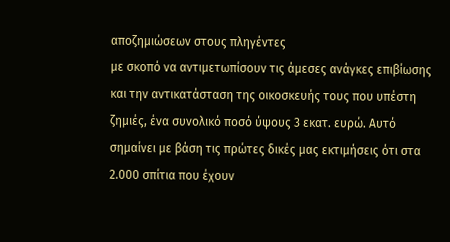αποζημιώσεων στους πληγέντες
με σκοπό να αντιμετωπίσουν τις άμεσες ανάγκες επιβίωσης και την αντικατάσταση της οικοσκευής τους που υπέστη ζημιές, ένα συνολικό ποσό ύψους 3 εκατ. ευρώ. Αυτό σημαίνει με βάση τις πρώτες δικές μας εκτιμήσεις ότι στα 2.000 σπίτια που έχουν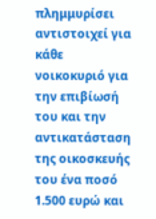πλημμυρίσει αντιστοιχεί για κάθε νοικοκυριό για την επιβίωσή του και την αντικατάσταση της οικοσκευής του ένα ποσό 1.500 ευρώ και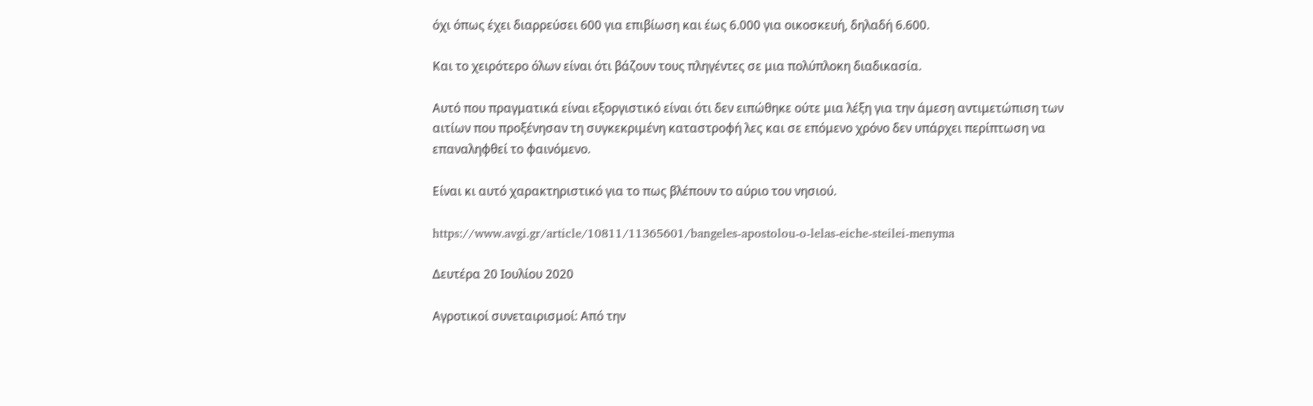όχι όπως έχει διαρρεύσει 600 για επιβίωση και έως 6.000 για οικοσκευή, δηλαδή 6.600.

Και το χειρότερο όλων είναι ότι βάζουν τους πληγέντες σε μια πολύπλοκη διαδικασία.

Αυτό που πραγματικά είναι εξοργιστικό είναι ότι δεν ειπώθηκε ούτε μια λέξη για την άμεση αντιμετώπιση των αιτίων που προξένησαν τη συγκεκριμένη καταστροφή λες και σε επόμενο χρόνο δεν υπάρχει περίπτωση να επαναληφθεί το φαινόμενο.

Είναι κι αυτό χαρακτηριστικό για το πως βλέπουν το αύριο του νησιού.

https://www.avgi.gr/article/10811/11365601/bangeles-apostolou-o-lelas-eiche-steilei-menyma

Δευτέρα 20 Ιουλίου 2020

Αγροτικοί συνεταιρισμοί: Από την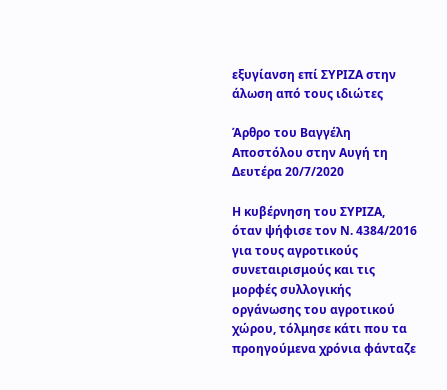εξυγίανση επί ΣΥΡΙΖΑ στην άλωση από τους ιδιώτες

Άρθρο του Βαγγέλη Αποστόλου στην Αυγή τη Δευτέρα 20/7/2020

Η κυβέρνηση του ΣΥΡΙΖΑ, όταν ψήφισε τον Ν. 4384/2016 για τους αγροτικούς συνεταιρισμούς και τις μορφές συλλογικής οργάνωσης του αγροτικού χώρου, τόλμησε κάτι που τα προηγούμενα χρόνια φάνταζε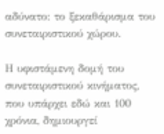αδύνατο: το ξεκαθάρισμα του συνεταιριστικού χώρου.

Η υφιστάμενη δομή του συνεταιριστικού κινήματος, που υπάρχει εδώ και 100 χρόνια, δημιουργεί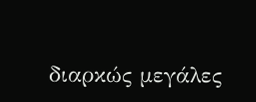διαρκώς μεγάλες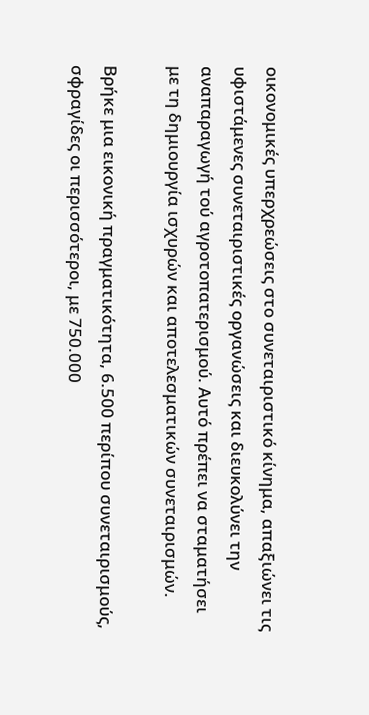οικονομικές υπερχρεώσεις στο συνεταιριστικό κίνημα, απαξιώνει τις υφιστάμενες συνεταιριστικές οργανώσεις και διευκολύνει την αναπαραγωγή τού αγροτοπατερισμού. Αυτό πρέπει να σταματήσει με τη δημιουργία ισχυρών και αποτελεσματικών συνεταιρισμών.

Βρήκε μια εικονική πραγματικότητα, 6.500 περίπου συνεταιρισμούς, σφραγίδες οι περισσότεροι, με 750.000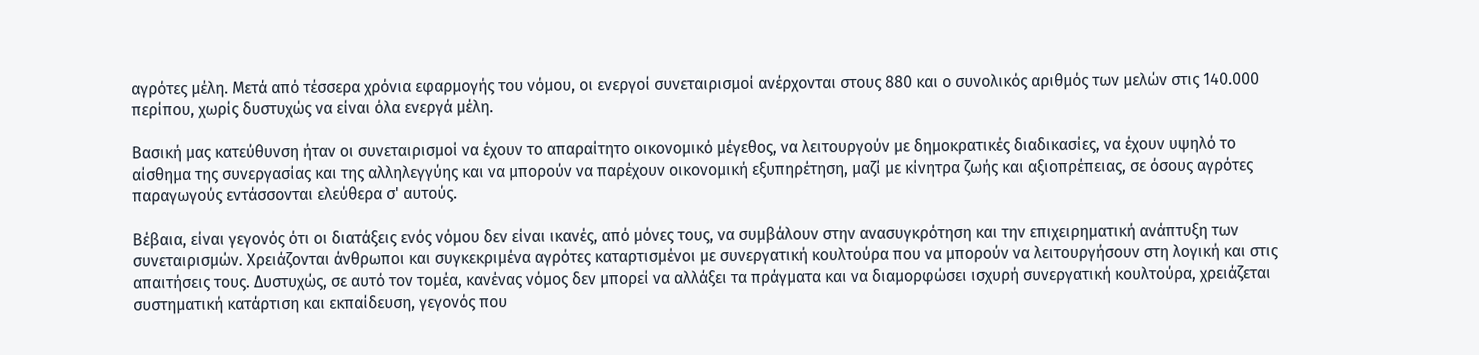αγρότες μέλη. Μετά από τέσσερα χρόνια εφαρμογής του νόμου, οι ενεργοί συνεταιρισμοί ανέρχονται στους 880 και ο συνολικός αριθμός των μελών στις 140.000 περίπου, χωρίς δυστυχώς να είναι όλα ενεργά μέλη.

Βασική μας κατεύθυνση ήταν οι συνεταιρισμοί να έχουν το απαραίτητο οικονομικό μέγεθος, να λειτουργούν με δημοκρατικές διαδικασίες, να έχουν υψηλό το αίσθημα της συνεργασίας και της αλληλεγγύης και να μπορούν να παρέχουν οικονομική εξυπηρέτηση, μαζί με κίνητρα ζωής και αξιοπρέπειας, σε όσους αγρότες παραγωγούς εντάσσονται ελεύθερα σ' αυτούς.

Βέβαια, είναι γεγονός ότι οι διατάξεις ενός νόμου δεν είναι ικανές, από μόνες τους, να συμβάλουν στην ανασυγκρότηση και την επιχειρηματική ανάπτυξη των συνεταιρισμών. Χρειάζονται άνθρωποι και συγκεκριμένα αγρότες καταρτισμένοι με συνεργατική κουλτούρα που να μπορούν να λειτουργήσουν στη λογική και στις απαιτήσεις τους. Δυστυχώς, σε αυτό τον τομέα, κανένας νόμος δεν μπορεί να αλλάξει τα πράγματα και να διαμορφώσει ισχυρή συνεργατική κουλτούρα, χρειάζεται συστηματική κατάρτιση και εκπαίδευση, γεγονός που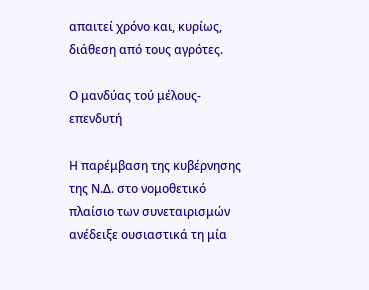απαιτεί χρόνο και, κυρίως, διάθεση από τους αγρότες.

Ο μανδύας τού μέλους-επενδυτή

Η παρέμβαση της κυβέρνησης της Ν.Δ. στο νομοθετικό πλαίσιο των συνεταιρισμών ανέδειξε ουσιαστικά τη μία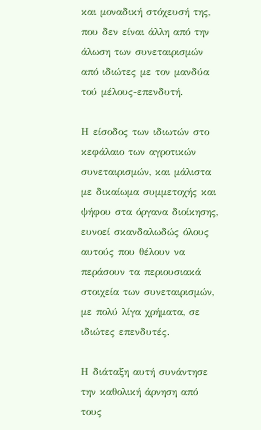και μοναδική στόχευσή της, που δεν είναι άλλη από την άλωση των συνεταιρισμών από ιδιώτες με τον μανδύα τού μέλους-επενδυτή.

Η είσοδος των ιδιωτών στο κεφάλαιο των αγροτικών συνεταιρισμών, και μάλιστα με δικαίωμα συμμετοχής και ψήφου στα όργανα διοίκησης, ευνοεί σκανδαλωδώς όλους αυτούς που θέλουν να περάσουν τα περιουσιακά στοιχεία των συνεταιρισμών, με πολύ λίγα χρήματα, σε ιδιώτες επενδυτές.

Η διάταξη αυτή συνάντησε την καθολική άρνηση από τους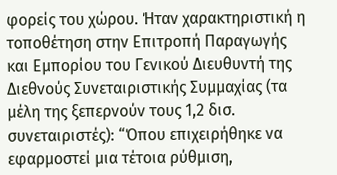φορείς του χώρου. Ήταν χαρακτηριστική η τοποθέτηση στην Επιτροπή Παραγωγής και Εμπορίου του Γενικού Διευθυντή της Διεθνούς Συνεταιριστικής Συμμαχίας (τα μέλη της ξεπερνούν τους 1,2 δισ. συνεταιριστές): “Όπου επιχειρήθηκε να εφαρμοστεί μια τέτοια ρύθμιση,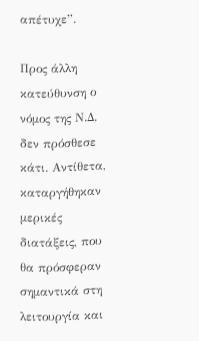απέτυχε”.

Προς άλλη κατεύθυνση ο νόμος της Ν.Δ. δεν πρόσθεσε κάτι. Αντίθετα, καταργήθηκαν μερικές διατάξεις, που θα πρόσφεραν σημαντικά στη λειτουργία και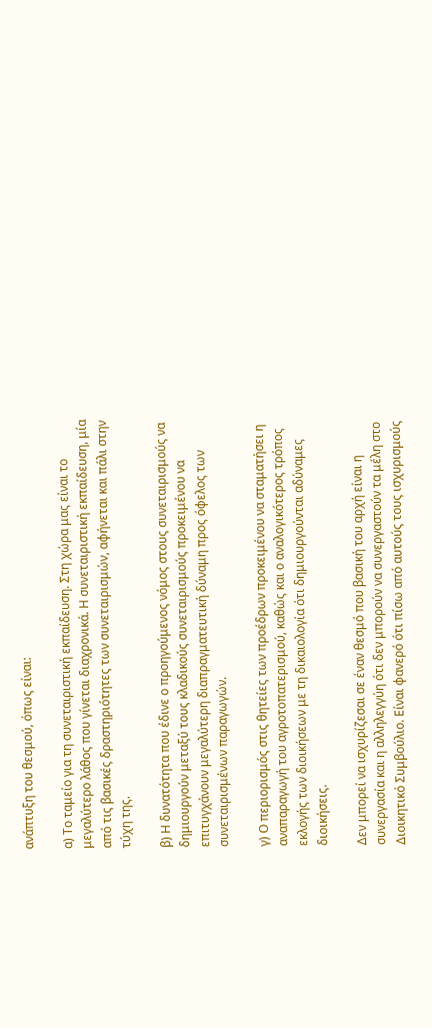ανάπτυξη του θεσμού, όπως είναι:

α) Το ταμείο για τη συνεταιριστική εκπαίδευση. Στη χώρα μας είναι το μεγαλύτερο λάθος που γίνεται διαχρονικά. Η συνεταιριστική εκπαίδευση, μία από τις βασικές δραστηριότητες των συνεταιρισμών, αφήνεται και πάλι στην τύχη της.

β) Η δυνατότητα που έδινε ο προηγούμενος νόμος στους συνεταιρισμούς να δημιουργούν μεταξύ τους κλαδικούς συνεταιρισμούς προκειμένου να επιτυγχάνουν μεγαλύτερη διαπραγματευτική δύναμη προς όφελος των συνεταιρισμένων παραγωγών.

γ) Ο περιορισμός στις θητείες των προέδρων προκειμένου να σταματήσει η αναπαραγωγή του αγροτοπατερισμού, καθώς και ο αναλογικότερος τρόπος εκλογής των διοικήσεων με τη δικαιολογία ότι δημιουργούνται αδύναμες διοικήσεις.

Δεν μπορεί να ισχυρίζεσαι σε έναν θεσμό που βασική του αρχή είναι η συνεργασία και η αλληλεγγύη ότι δεν μπορούν να συνεργαστούν τα μέλη στο Διοικητικό Συμβούλιο. Είναι φανερό ότι πίσω από αυτούς τους ισχυρισμούς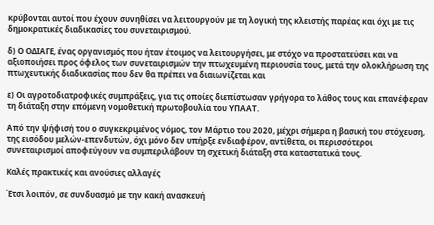κρύβονται αυτοί που έχουν συνηθίσει να λειτουργούν με τη λογική της κλειστής παρέας και όχι με τις δημοκρατικές διαδικασίες του συνεταιρισμού.

δ) Ο ΟΔΙΑΓΕ, ένας οργανισμός που ήταν έτοιμος να λειτουργήσει, με στόχο να προστατεύσει και να αξιοποιήσει προς όφελος των συνεταιρισμών την πτωχευμένη περιουσία τους, μετά την ολοκλήρωση της πτωχευτικής διαδικασίας που δεν θα πρέπει να διαιωνίζεται και

ε) Οι αγροτοδιατροφικές συμπράξεις, για τις οποίες διεπίστωσαν γρήγορα το λάθος τους και επανέφεραν τη διάταξη στην επόμενη νομοθετική πρωτοβουλία του ΥΠΑΑΤ.

Από την ψήφισή του ο συγκεκριμένος νόμος, τον Μάρτιο του 2020, μέχρι σήμερα η βασική του στόχευση, της εισόδου μελών-επενδυτών, όχι μόνο δεν υπήρξε ενδιαφέρον, αντίθετα, οι περισσότεροι συνεταιρισμοί αποφεύγουν να συμπεριλάβουν τη σχετική διάταξη στα καταστατικά τους.

Καλές πρακτικές και ανούσιες αλλαγές

Έτσι λοιπόν, σε συνδυασμό με την κακή ανασκευή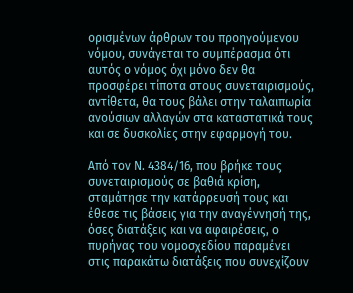ορισμένων άρθρων του προηγούμενου νόμου, συνάγεται το συμπέρασμα ότι αυτός ο νόμος όχι μόνο δεν θα προσφέρει τίποτα στους συνεταιρισμούς, αντίθετα, θα τους βάλει στην ταλαιπωρία ανούσιων αλλαγών στα καταστατικά τους και σε δυσκολίες στην εφαρμογή του.

Από τον Ν. 4384/16, που βρήκε τους συνεταιρισμούς σε βαθιά κρίση, σταμάτησε την κατάρρευσή τους και έθεσε τις βάσεις για την αναγέννησή της, όσες διατάξεις και να αφαιρέσεις, ο πυρήνας του νομοσχεδίου παραμένει στις παρακάτω διατάξεις που συνεχίζουν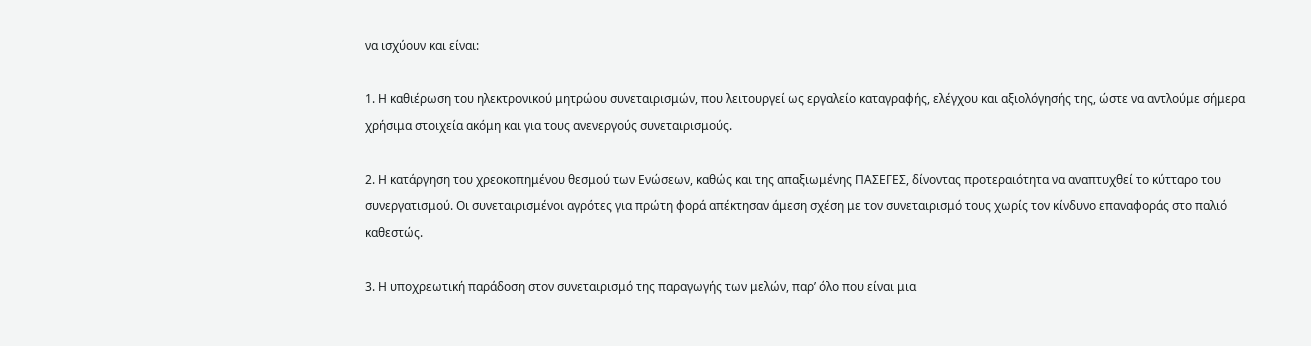να ισχύουν και είναι:

1. Η καθιέρωση του ηλεκτρονικού μητρώου συνεταιρισμών, που λειτουργεί ως εργαλείο καταγραφής, ελέγχου και αξιολόγησής της, ώστε να αντλούμε σήμερα χρήσιμα στοιχεία ακόμη και για τους ανενεργούς συνεταιρισμούς.

2. Η κατάργηση του χρεοκοπημένου θεσμού των Ενώσεων, καθώς και της απαξιωμένης ΠΑΣΕΓΕΣ, δίνοντας προτεραιότητα να αναπτυχθεί το κύτταρο του συνεργατισμού. Οι συνεταιρισμένοι αγρότες για πρώτη φορά απέκτησαν άμεση σχέση με τον συνεταιρισμό τους χωρίς τον κίνδυνο επαναφοράς στο παλιό καθεστώς.

3. Η υποχρεωτική παράδοση στον συνεταιρισμό της παραγωγής των μελών, παρ’ όλο που είναι μια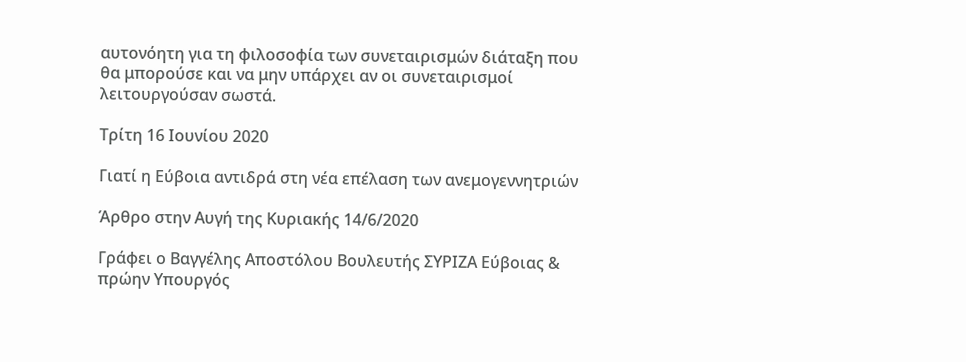αυτονόητη για τη φιλοσοφία των συνεταιρισμών διάταξη που θα μπορούσε και να μην υπάρχει αν οι συνεταιρισμοί λειτουργούσαν σωστά.

Τρίτη 16 Ιουνίου 2020

Γιατί η Εύβοια αντιδρά στη νέα επέλαση των ανεμογεννητριών

Άρθρο στην Αυγή της Κυριακής 14/6/2020

Γράφει ο Βαγγέλης Αποστόλου Βουλευτής ΣΥΡΙΖΑ Εύβοιας & πρώην Υπουργός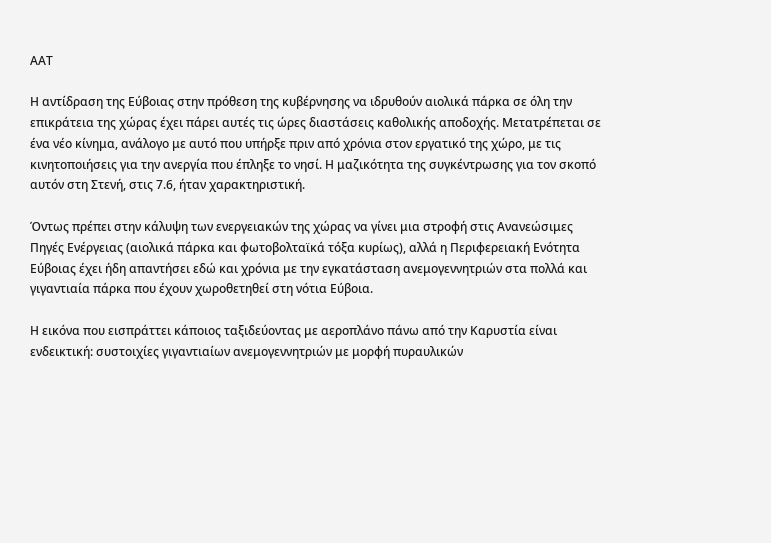ΑΑΤ

Η αντίδραση της Εύβοιας στην πρόθεση της κυβέρνησης να ιδρυθούν αιολικά πάρκα σε όλη την επικράτεια της χώρας έχει πάρει αυτές τις ώρες διαστάσεις καθολικής αποδοχής. Μετατρέπεται σε ένα νέο κίνημα, ανάλογο με αυτό που υπήρξε πριν από χρόνια στον εργατικό της χώρο, με τις κινητοποιήσεις για την ανεργία που έπληξε το νησί. Η μαζικότητα της συγκέντρωσης για τον σκοπό αυτόν στη Στενή, στις 7.6, ήταν χαρακτηριστική.

Όντως πρέπει στην κάλυψη των ενεργειακών της χώρας να γίνει μια στροφή στις Ανανεώσιμες Πηγές Ενέργειας (αιολικά πάρκα και φωτοβολταϊκά τόξα κυρίως), αλλά η Περιφερειακή Ενότητα Εύβοιας έχει ήδη απαντήσει εδώ και χρόνια με την εγκατάσταση ανεμογεννητριών στα πολλά και γιγαντιαία πάρκα που έχουν χωροθετηθεί στη νότια Εύβοια.

Η εικόνα που εισπράττει κάποιος ταξιδεύοντας με αεροπλάνο πάνω από την Καρυστία είναι ενδεικτική: συστοιχίες γιγαντιαίων ανεμογεννητριών με μορφή πυραυλικών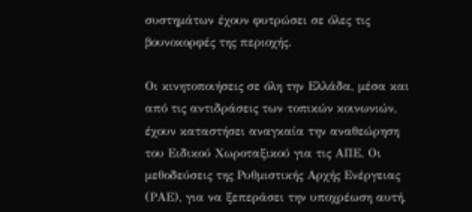συστημάτων έχουν φυτρώσει σε όλες τις βουνοκορφές της περιοχής.

Οι κινητοποιήσεις σε όλη την Ελλάδα, μέσα και από τις αντιδράσεις των τοπικών κοινωνιών, έχουν καταστήσει αναγκαία την αναθεώρηση του Ειδικού Χωροταξικού για τις ΑΠΕ. Οι μεθοδεύσεις της Ρυθμιστικής Αρχής Ενέργειας (ΡΑΕ), για να ξεπεράσει την υποχρέωση αυτή,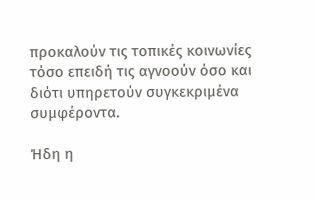προκαλούν τις τοπικές κοινωνίες τόσο επειδή τις αγνοούν όσο και διότι υπηρετούν συγκεκριμένα συμφέροντα.

Ήδη η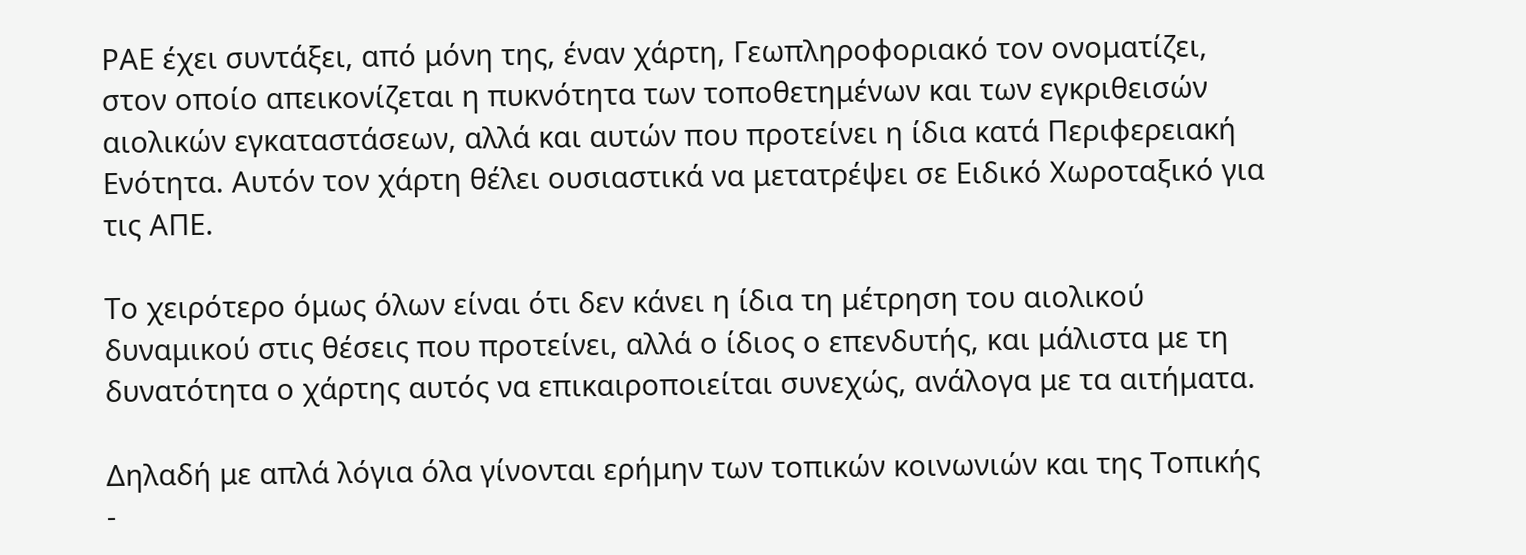ΡΑΕ έχει συντάξει, από μόνη της, έναν χάρτη, Γεωπληροφοριακό τον ονοματίζει, στον οποίο απεικονίζεται η πυκνότητα των τοποθετημένων και των εγκριθεισών αιολικών εγκαταστάσεων, αλλά και αυτών που προτείνει η ίδια κατά Περιφερειακή Ενότητα. Αυτόν τον χάρτη θέλει ουσιαστικά να μετατρέψει σε Ειδικό Χωροταξικό για τις ΑΠΕ.

Το χειρότερο όμως όλων είναι ότι δεν κάνει η ίδια τη μέτρηση του αιολικού δυναμικού στις θέσεις που προτείνει, αλλά ο ίδιος ο επενδυτής, και μάλιστα με τη δυνατότητα ο χάρτης αυτός να επικαιροποιείται συνεχώς, ανάλογα με τα αιτήματα.

Δηλαδή με απλά λόγια όλα γίνονται ερήμην των τοπικών κοινωνιών και της Τοπικής -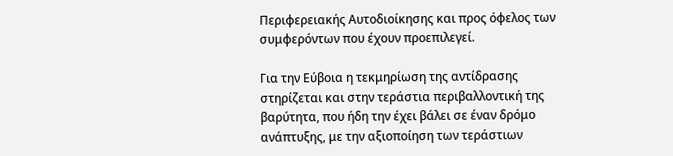Περιφερειακής Αυτοδιοίκησης και προς όφελος των συμφερόντων που έχουν προεπιλεγεί.

Για την Εύβοια η τεκμηρίωση της αντίδρασης στηρίζεται και στην τεράστια περιβαλλοντική της βαρύτητα, που ήδη την έχει βάλει σε έναν δρόμο ανάπτυξης, με την αξιοποίηση των τεράστιων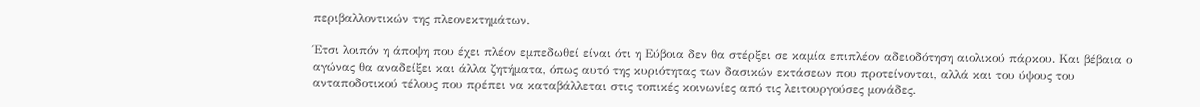περιβαλλοντικών της πλεονεκτημάτων.

Έτσι λοιπόν η άποψη που έχει πλέον εμπεδωθεί είναι ότι η Εύβοια δεν θα στέρξει σε καμία επιπλέον αδειοδότηση αιολικού πάρκου. Και βέβαια ο αγώνας θα αναδείξει και άλλα ζητήματα, όπως αυτό της κυριότητας των δασικών εκτάσεων που προτείνονται, αλλά και του ύψους του ανταποδοτικού τέλους που πρέπει να καταβάλλεται στις τοπικές κοινωνίες από τις λειτουργούσες μονάδες.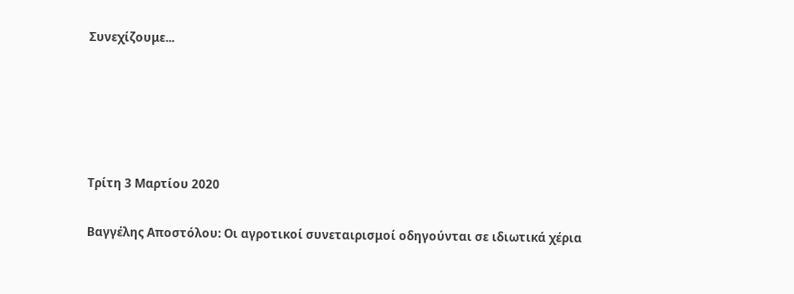Συνεχίζουμε...





Τρίτη 3 Μαρτίου 2020

Βαγγέλης Αποστόλου: Οι αγροτικοί συνεταιρισμοί οδηγούνται σε ιδιωτικά χέρια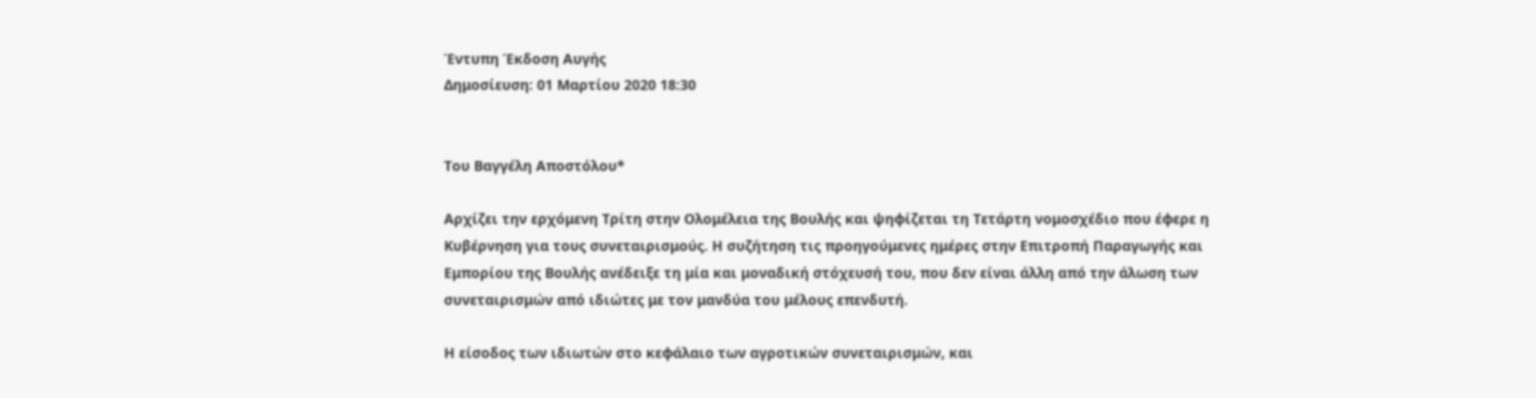Έντυπη Έκδοση Αυγής
Δημοσίευση: 01 Μαρτίου 2020 18:30


Του Βαγγέλη Αποστόλου*

Αρχίζει την ερχόμενη Τρίτη στην Ολομέλεια της Βουλής και ψηφίζεται τη Τετάρτη νομοσχέδιο που έφερε η Κυβέρνηση για τους συνεταιρισμούς. Η συζήτηση τις προηγούμενες ημέρες στην Επιτροπή Παραγωγής και Εμπορίου της Βουλής ανέδειξε τη μία και μοναδική στόχευσή του, που δεν είναι άλλη από την άλωση των συνεταιρισμών από ιδιώτες με τον μανδύα του μέλους επενδυτή.

Η είσοδος των ιδιωτών στο κεφάλαιο των αγροτικών συνεταιρισμών, και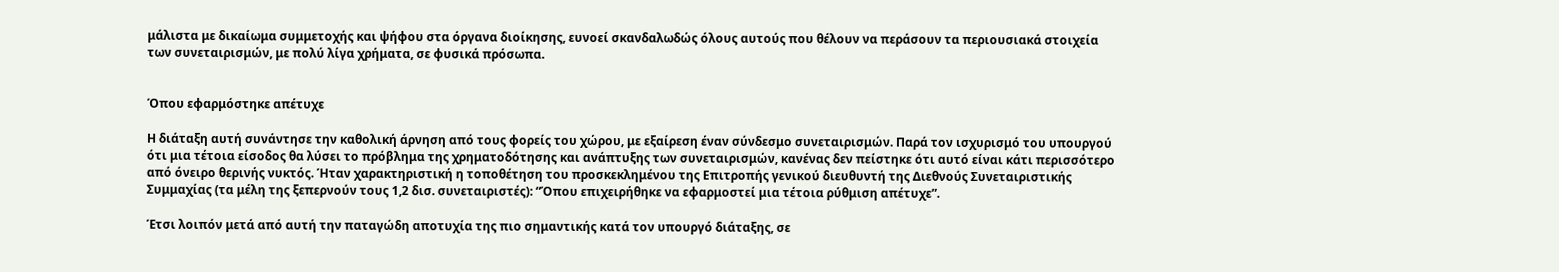μάλιστα με δικαίωμα συμμετοχής και ψήφου στα όργανα διοίκησης, ευνοεί σκανδαλωδώς όλους αυτούς που θέλουν να περάσουν τα περιουσιακά στοιχεία των συνεταιρισμών, με πολύ λίγα χρήματα, σε φυσικά πρόσωπα.


Όπου εφαρμόστηκε απέτυχε

Η διάταξη αυτή συνάντησε την καθολική άρνηση από τους φορείς του χώρου, με εξαίρεση έναν σύνδεσμο συνεταιρισμών. Παρά τον ισχυρισμό του υπουργού ότι μια τέτοια είσοδος θα λύσει το πρόβλημα της χρηματοδότησης και ανάπτυξης των συνεταιρισμών, κανένας δεν πείστηκε ότι αυτό είναι κάτι περισσότερο από όνειρο θερινής νυκτός. Ήταν χαρακτηριστική η τοποθέτηση του προσκεκλημένου της Επιτροπής γενικού διευθυντή της Διεθνούς Συνεταιριστικής Συμμαχίας (τα μέλη της ξεπερνούν τους 1,2 δισ. συνεταιριστές): “Όπου επιχειρήθηκε να εφαρμοστεί μια τέτοια ρύθμιση απέτυχε”.

Έτσι λοιπόν μετά από αυτή την παταγώδη αποτυχία της πιο σημαντικής κατά τον υπουργό διάταξης, σε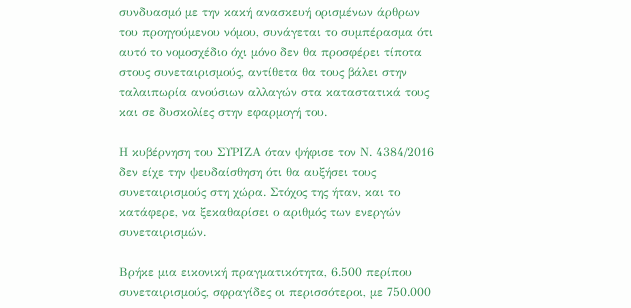συνδυασμό με την κακή ανασκευή ορισμένων άρθρων του προηγούμενου νόμου, συνάγεται το συμπέρασμα ότι αυτό το νομοσχέδιο όχι μόνο δεν θα προσφέρει τίποτα στους συνεταιρισμούς, αντίθετα θα τους βάλει στην ταλαιπωρία ανούσιων αλλαγών στα καταστατικά τους και σε δυσκολίες στην εφαρμογή του.

Η κυβέρνηση του ΣΥΡΙΖΑ όταν ψήφισε τον Ν. 4384/2016 δεν είχε την ψευδαίσθηση ότι θα αυξήσει τους συνεταιρισμούς στη χώρα. Στόχος της ήταν, και το κατάφερε, να ξεκαθαρίσει ο αριθμός των ενεργών συνεταιρισμών.

Βρήκε μια εικονική πραγματικότητα, 6.500 περίπου συνεταιρισμούς, σφραγίδες οι περισσότεροι, με 750.000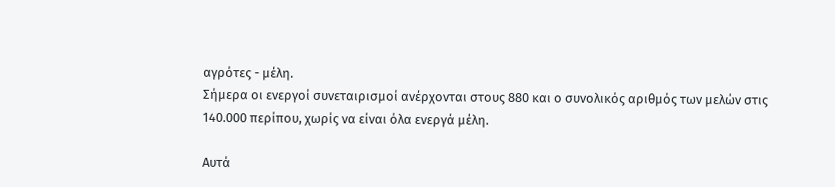αγρότες - μέλη.
Σήμερα οι ενεργοί συνεταιρισμοί ανέρχονται στους 880 και ο συνολικός αριθμός των μελών στις 140.000 περίπου, χωρίς να είναι όλα ενεργά μέλη.

Αυτά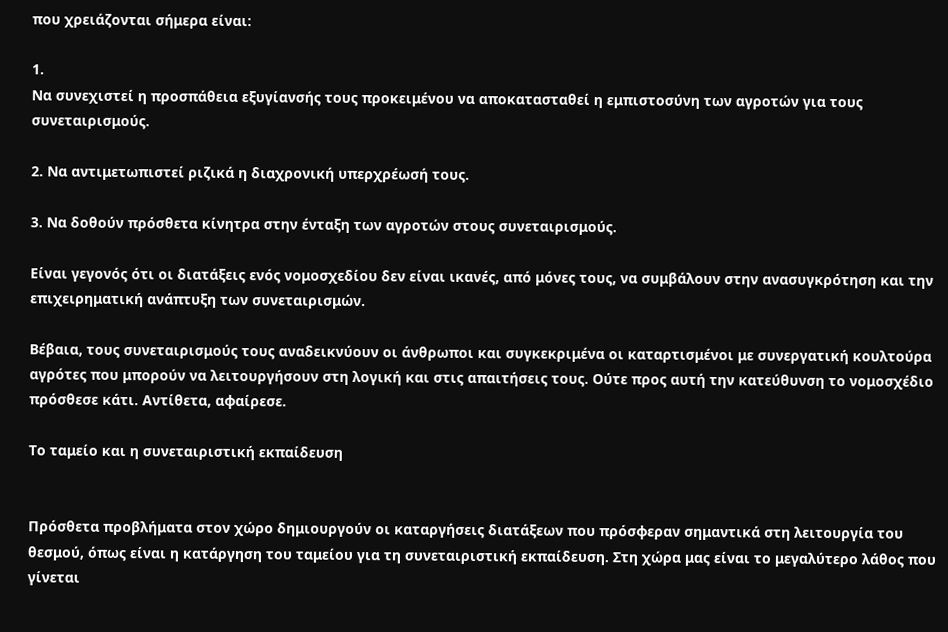που χρειάζονται σήμερα είναι:

1.
Να συνεχιστεί η προσπάθεια εξυγίανσής τους προκειμένου να αποκατασταθεί η εμπιστοσύνη των αγροτών για τους συνεταιρισμούς.

2. Να αντιμετωπιστεί ριζικά η διαχρονική υπερχρέωσή τους.

3. Να δοθούν πρόσθετα κίνητρα στην ένταξη των αγροτών στους συνεταιρισμούς.

Είναι γεγονός ότι οι διατάξεις ενός νομοσχεδίου δεν είναι ικανές, από μόνες τους, να συμβάλουν στην ανασυγκρότηση και την επιχειρηματική ανάπτυξη των συνεταιρισμών.

Βέβαια, τους συνεταιρισμούς τους αναδεικνύουν οι άνθρωποι και συγκεκριμένα οι καταρτισμένοι με συνεργατική κουλτούρα αγρότες που μπορούν να λειτουργήσουν στη λογική και στις απαιτήσεις τους. Ούτε προς αυτή την κατεύθυνση το νομοσχέδιο πρόσθεσε κάτι. Αντίθετα, αφαίρεσε.

Το ταμείο και η συνεταιριστική εκπαίδευση


Πρόσθετα προβλήματα στον χώρο δημιουργούν οι καταργήσεις διατάξεων που πρόσφεραν σημαντικά στη λειτουργία του θεσμού, όπως είναι η κατάργηση του ταμείου για τη συνεταιριστική εκπαίδευση. Στη χώρα μας είναι το μεγαλύτερο λάθος που γίνεται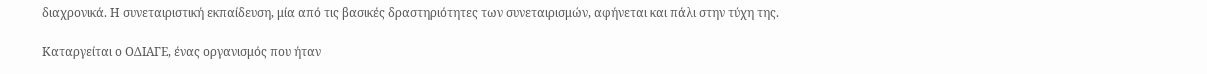διαχρονικά. Η συνεταιριστική εκπαίδευση, μία από τις βασικές δραστηριότητες των συνεταιρισμών, αφήνεται και πάλι στην τύχη της.

Καταργείται ο ΟΔΙΑΓΕ, ένας οργανισμός που ήταν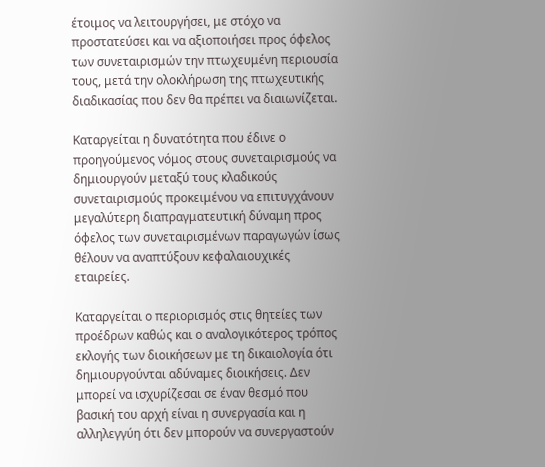έτοιμος να λειτουργήσει, με στόχο να προστατεύσει και να αξιοποιήσει προς όφελος των συνεταιρισμών την πτωχευμένη περιουσία τους, μετά την ολοκλήρωση της πτωχευτικής διαδικασίας που δεν θα πρέπει να διαιωνίζεται.

Καταργείται η δυνατότητα που έδινε ο προηγούμενος νόμος στους συνεταιρισμούς να δημιουργούν μεταξύ τους κλαδικούς συνεταιρισμούς προκειμένου να επιτυγχάνουν μεγαλύτερη διαπραγματευτική δύναμη προς όφελος των συνεταιρισμένων παραγωγών ίσως θέλουν να αναπτύξουν κεφαλαιουχικές εταιρείες.

Καταργείται ο περιορισμός στις θητείες των προέδρων καθώς και ο αναλογικότερος τρόπος εκλογής των διοικήσεων με τη δικαιολογία ότι δημιουργούνται αδύναμες διοικήσεις. Δεν μπορεί να ισχυρίζεσαι σε έναν θεσμό που βασική του αρχή είναι η συνεργασία και η αλληλεγγύη ότι δεν μπορούν να συνεργαστούν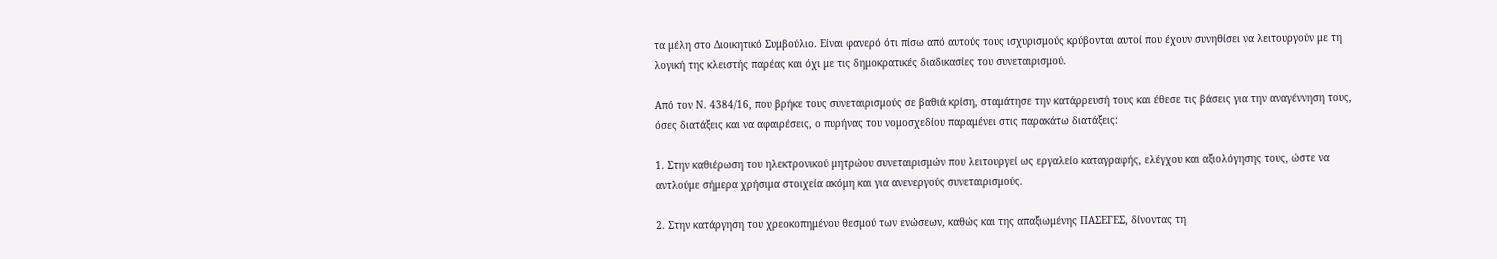τα μέλη στο Διοικητικό Συμβούλιο. Είναι φανερό ότι πίσω από αυτούς τους ισχυρισμούς κρύβονται αυτοί που έχουν συνηθίσει να λειτουργούν με τη λογική της κλειστής παρέας και όχι με τις δημοκρατικές διαδικασίες του συνεταιρισμού.

Από τον Ν. 4384/16, που βρήκε τους συνεταιρισμούς σε βαθιά κρίση, σταμάτησε την κατάρρευσή τους και έθεσε τις βάσεις για την αναγέννηση τους, όσες διατάξεις και να αφαιρέσεις, ο πυρήνας του νομοσχεδίου παραμένει στις παρακάτω διατάξεις:

1. Στην καθιέρωση του ηλεκτρονικού μητρώου συνεταιρισμών που λειτουργεί ως εργαλείο καταγραφής, ελέγχου και αξιολόγησης τους, ώστε να αντλούμε σήμερα χρήσιμα στοιχεία ακόμη και για ανενεργούς συνεταιρισμούς.

2. Στην κατάργηση του χρεοκοπημένου θεσμού των ενώσεων, καθώς και της απαξιωμένης ΠΑΣΕΓΕΣ, δίνοντας τη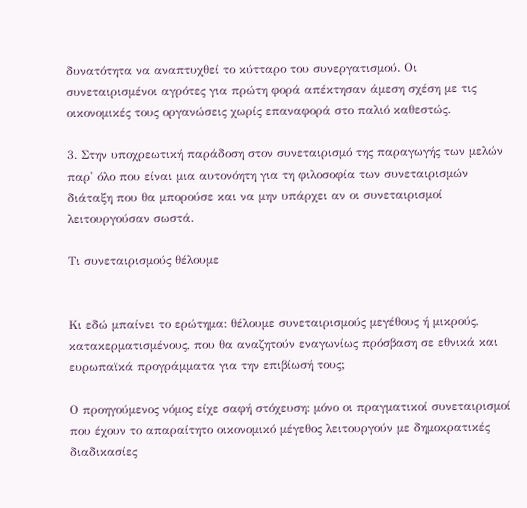δυνατότητα να αναπτυχθεί το κύτταρο του συνεργατισμού. Οι συνεταιρισμένοι αγρότες για πρώτη φορά απέκτησαν άμεση σχέση με τις οικονομικές τους οργανώσεις χωρίς επαναφορά στο παλιό καθεστώς.

3. Στην υποχρεωτική παράδοση στον συνεταιρισμό της παραγωγής των μελών παρ' όλο που είναι μια αυτονόητη για τη φιλοσοφία των συνεταιρισμών διάταξη που θα μπορούσε και να μην υπάρχει αν οι συνεταιρισμοί λειτουργούσαν σωστά.

Τι συνεταιρισμούς θέλουμε


Κι εδώ μπαίνει το ερώτημα: θέλουμε συνεταιρισμούς μεγέθους ή μικρούς, κατακερματισμένους, που θα αναζητούν εναγωνίως πρόσβαση σε εθνικά και ευρωπαϊκά προγράμματα για την επιβίωσή τους;

Ο προηγούμενος νόμος είχε σαφή στόχευση: μόνο οι πραγματικοί συνεταιρισμοί που έχουν το απαραίτητο οικονομικό μέγεθος λειτουργούν με δημοκρατικές διαδικασίες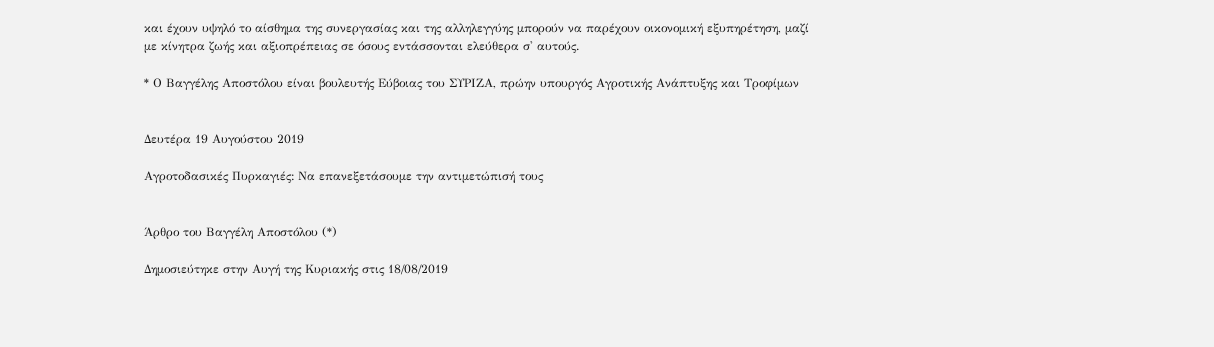και έχουν υψηλό το αίσθημα της συνεργασίας και της αλληλεγγύης μπορούν να παρέχουν οικονομική εξυπηρέτηση, μαζί με κίνητρα ζωής και αξιοπρέπειας σε όσους εντάσσονται ελεύθερα σ' αυτούς.

* Ο Βαγγέλης Αποστόλου είναι βουλευτής Εύβοιας του ΣΥΡΙΖΑ, πρώην υπουργός Αγροτικής Ανάπτυξης και Τροφίμων


Δευτέρα 19 Αυγούστου 2019

Αγροτοδασικές Πυρκαγιές: Να επανεξετάσουμε την αντιμετώπισή τους


Άρθρο του Βαγγέλη Αποστόλου (*)

Δημοσιεύτηκε στην Αυγή της Κυριακής στις 18/08/2019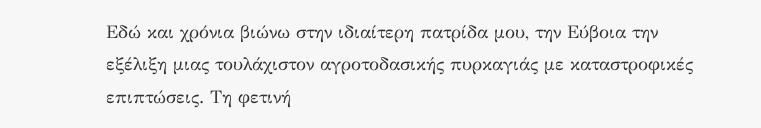Εδώ και χρόνια βιώνω στην ιδιαίτερη πατρίδα μου, την Εύβοια την εξέλιξη μιας τουλάχιστον αγροτοδασικής πυρκαγιάς με καταστροφικές επιπτώσεις. Τη φετινή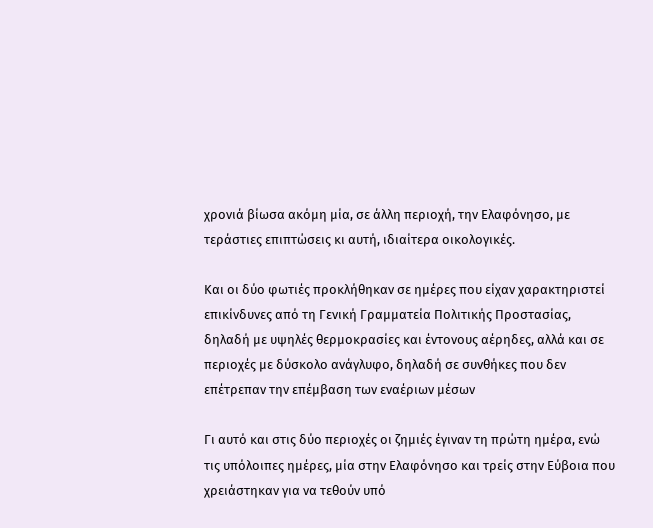χρονιά βίωσα ακόμη μία, σε άλλη περιοχή, την Ελαφόνησο, με τεράστιες επιπτώσεις κι αυτή, ιδιαίτερα οικολογικές.

Και οι δύο φωτιές προκλήθηκαν σε ημέρες που είχαν χαρακτηριστεί επικίνδυνες από τη Γενική Γραμματεία Πολιτικής Προστασίας, δηλαδή με υψηλές θερμοκρασίες και έντονους αέρηδες, αλλά και σε περιοχές με δύσκολο ανάγλυφο, δηλαδή σε συνθήκες που δεν επέτρεπαν την επέμβαση των εναέριων μέσων

Γι αυτό και στις δύο περιοχές οι ζημιές έγιναν τη πρώτη ημέρα, ενώ τις υπόλοιπες ημέρες, μία στην Ελαφόνησο και τρείς στην Εύβοια που χρειάστηκαν για να τεθούν υπό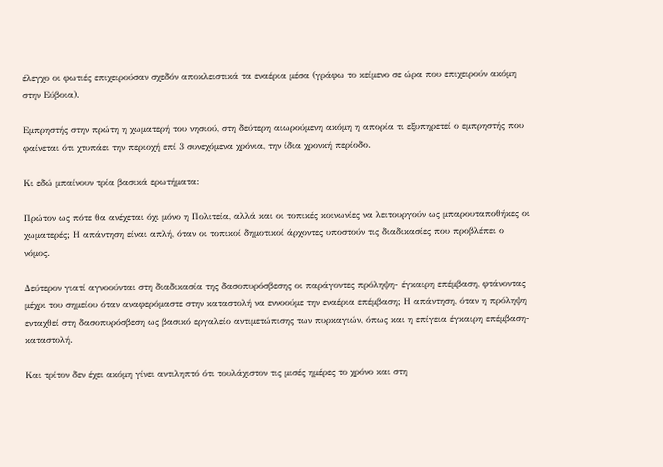έλεγχο οι φωτιές επιχειρούσαν σχεδόν αποκλειστικά τα εναέρια μέσα (γράφω το κείμενο σε ώρα που επιχειρούν ακόμη στην Εύβοια).

Εμπρηστής στην πρώτη η χωματερή του νησιού, στη δεύτερη αιωρούμενη ακόμη η απορία τι εξυπηρετεί ο εμπρηστής που φαίνεται ότι χτυπάει την περιοχή επί 3 συνεχόμενα χρόνια, την ίδια χρονκή περίοδο.

Κι εδώ μπαίνουν τρία βασικά ερωτήματα:

Πρώτον ως πότε θα ανέχεται όχι μόνο η Πολιτεία, αλλά και οι τοπικές κοινωνίες να λειτουργούν ως μπαρουταποθήκες οι χωματερές; Η απάντηση είναι απλή, όταν οι τοπικοί δημοτικοί άρχοντες υποστούν τις διαδικασίες που προβλέπει ο νόμος.

Δεύτερον γιατί αγνοούνται στη διαδικασία της δασοπυρόσβεσης οι παράγοντες πρόληψη- έγκαιρη επέμβαση, φτάνοντας μέχρι του σημείου όταν αναφερόμαστε στην καταστολή να εννοούμε την εναέρια επέμβαση; Η απάντηση, όταν η πρόληψη ενταχθεί στη δασοπυρόσβεση ως βασικό εργαλείο αντιμετώπισης των πυρκαγιών, όπως και η επίγεια έγκαιρη επέμβαση-καταστολή.

Και τρίτον δεν έχει ακόμη γίνει αντιληπτό ότι τουλάχιστον τις μισές ημέρες το χρόνο και στη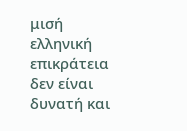μισή ελληνική επικράτεια δεν είναι δυνατή και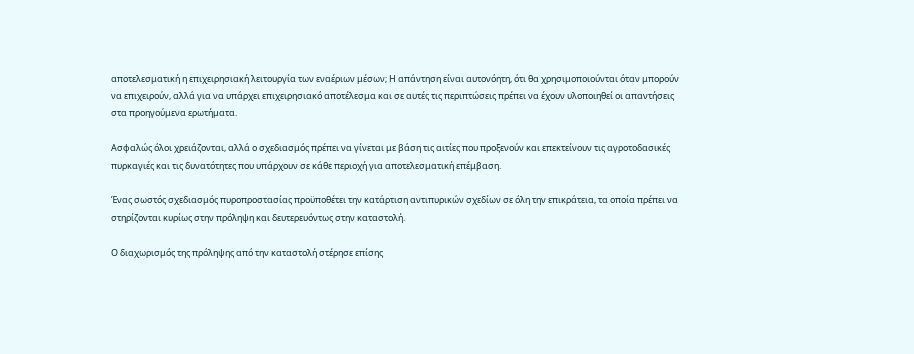αποτελεσματική η επιχειρησιακή λειτουργία των εναέριων μέσων; Η απάντηση είναι αυτονόητη, ότι θα χρησιμοποιούνται όταν μπορούν να επιχειρούν, αλλά για να υπάρχει επιχειρησιακό αποτέλεσμα και σε αυτές τις περιπτώσεις πρέπει να έχουν υλοποιηθεί οι απαντήσεις στα προηγούμενα ερωτήματα.

Ασφαλώς όλοι χρειάζονται, αλλά ο σχεδιασμός πρέπει να γίνεται με βάση τις αιτίες που προξενούν και επεκτείνουν τις αγροτοδασικές πυρκαγιές και τις δυνατότητες που υπάρχουν σε κάθε περιοχή για αποτελεσματική επέμβαση.

Ένας σωστός σχεδιασμός πυροπροστασίας προϋποθέτει την κατάρτιση αντιπυρικών σχεδίων σε όλη την επικράτεια, τα οποία πρέπει να στηρίζονται κυρίως στην πρόληψη και δευτερευόντως στην καταστολή.

Ο διαχωρισμός της πρόληψης από την καταστολή στέρησε επίσης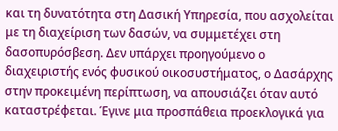και τη δυνατότητα στη Δασική Υπηρεσία, που ασχολείται με τη διαχείριση των δασών, να συμμετέχει στη δασοπυρόσβεση. Δεν υπάρχει προηγούμενο ο διαχειριστής ενός φυσικού οικοσυστήματος, ο Δασάρχης στην προκειμένη περίπτωση, να απουσιάζει όταν αυτό καταστρέφεται. Έγινε μια προσπάθεια προεκλογικά για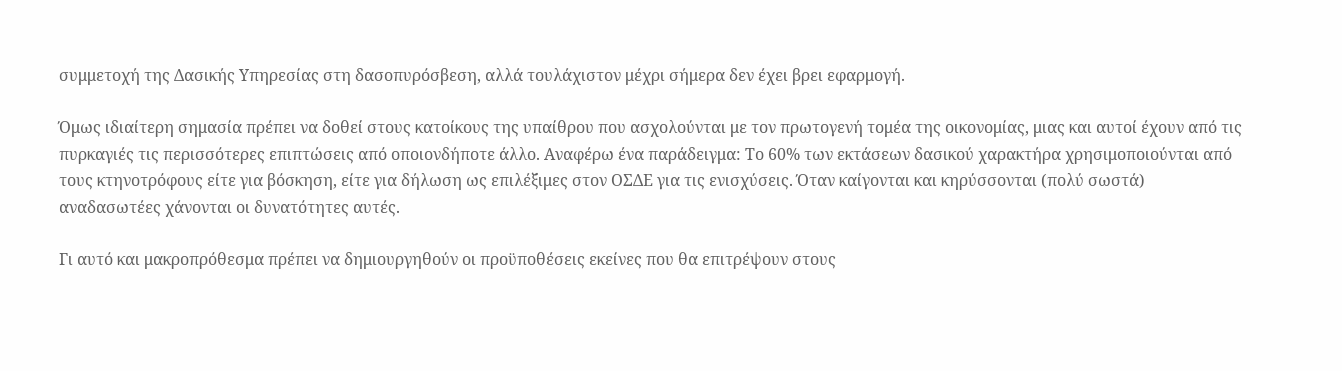συμμετοχή της Δασικής Υπηρεσίας στη δασοπυρόσβεση, αλλά τουλάχιστον μέχρι σήμερα δεν έχει βρει εφαρμογή.

Όμως ιδιαίτερη σημασία πρέπει να δοθεί στους κατοίκους της υπαίθρου που ασχολούνται με τον πρωτογενή τομέα της οικονομίας, μιας και αυτοί έχουν από τις πυρκαγιές τις περισσότερες επιπτώσεις από οποιονδήποτε άλλο. Αναφέρω ένα παράδειγμα: Το 60% των εκτάσεων δασικού χαρακτήρα χρησιμοποιούνται από τους κτηνοτρόφους είτε για βόσκηση, είτε για δήλωση ως επιλέξιμες στον ΟΣΔΕ για τις ενισχύσεις. Όταν καίγονται και κηρύσσονται (πολύ σωστά) αναδασωτέες χάνονται οι δυνατότητες αυτές.

Γι αυτό και μακροπρόθεσμα πρέπει να δημιουργηθούν οι προϋποθέσεις εκείνες που θα επιτρέψουν στους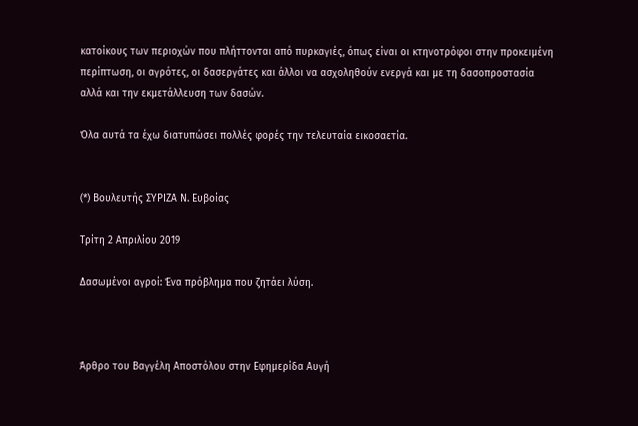κατοίκους των περιοχών που πλήττονται από πυρκαγιές, όπως είναι οι κτηνοτρόφοι στην προκειμένη περίπτωση, οι αγρότες, οι δασεργάτες και άλλοι να ασχοληθούν ενεργά και με τη δασοπροστασία αλλά και την εκμετάλλευση των δασών.

Όλα αυτά τα έχω διατυπώσει πολλές φορές την τελευταία εικοσαετία.


(*) Βουλευτής ΣΥΡΙΖΑ Ν. Ευβοίας

Τρίτη 2 Απριλίου 2019

Δασωμένοι αγροί: Ένα πρόβλημα που ζητάει λύση.



Άρθρο του Βαγγέλη Αποστόλου στην Εφημερίδα Αυγή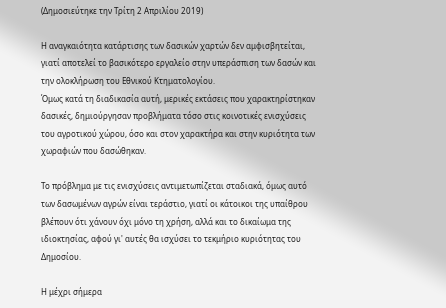(Δημοσιεύτηκε την Τρίτη 2 Απριλίου 2019)

Η αναγκαιότητα κατάρτισης των δασικών χαρτών δεν αμφισβητείται, γιατί αποτελεί το βασικότερο εργαλείο στην υπεράσπιση των δασών και την ολοκλήρωση του Εθνικού Κτηματολογίου.
Όμως κατά τη διαδικασία αυτή, μερικές εκτάσεις που χαρακτηρίστηκαν δασικές, δημιούργησαν προβλήματα τόσο στις κοινοτικές ενισχύσεις του αγροτικού χώρου, όσο και στον χαρακτήρα και στην κυριότητα των χωραφιών που δασώθηκαν.

Το πρόβλημα με τις ενισχύσεις αντιμετωπίζεται σταδιακά, όμως αυτό των δασωμένων αγρών είναι τεράστιο, γιατί οι κάτοικοι της υπαίθρου βλέπουν ότι χάνουν όχι μόνο τη χρήση, αλλά και το δικαίωμα της ιδιοκτησίας, αφού γι' αυτές θα ισχύσει το τεκμήριο κυριότητας του Δημοσίου.

Η μέχρι σήμερα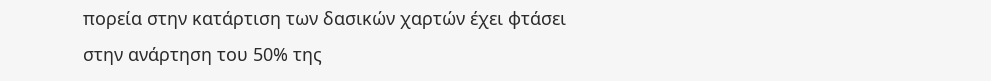πορεία στην κατάρτιση των δασικών χαρτών έχει φτάσει στην ανάρτηση του 50% της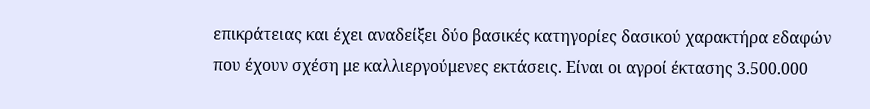επικράτειας και έχει αναδείξει δύο βασικές κατηγορίες δασικού χαρακτήρα εδαφών που έχουν σχέση με καλλιεργούμενες εκτάσεις. Είναι οι αγροί έκτασης 3.500.000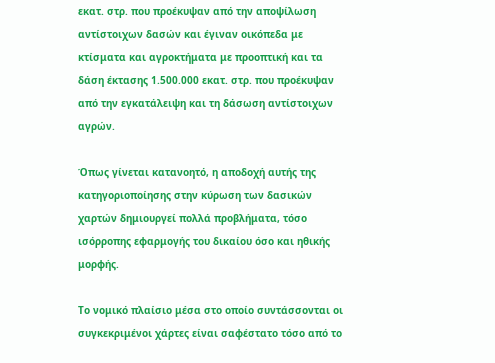εκατ. στρ. που προέκυψαν από την αποψίλωση αντίστοιχων δασών και έγιναν οικόπεδα με κτίσματα και αγροκτήματα με προοπτική και τα δάση έκτασης 1.500.000 εκατ. στρ. που προέκυψαν από την εγκατάλειψη και τη δάσωση αντίστοιχων αγρών.

Όπως γίνεται κατανοητό, η αποδοχή αυτής της κατηγοριοποίησης στην κύρωση των δασικών χαρτών δημιουργεί πολλά προβλήματα, τόσο ισόρροπης εφαρμογής του δικαίου όσο και ηθικής μορφής.

Το νομικό πλαίσιο μέσα στο οποίο συντάσσονται οι συγκεκριμένοι χάρτες είναι σαφέστατο τόσο από το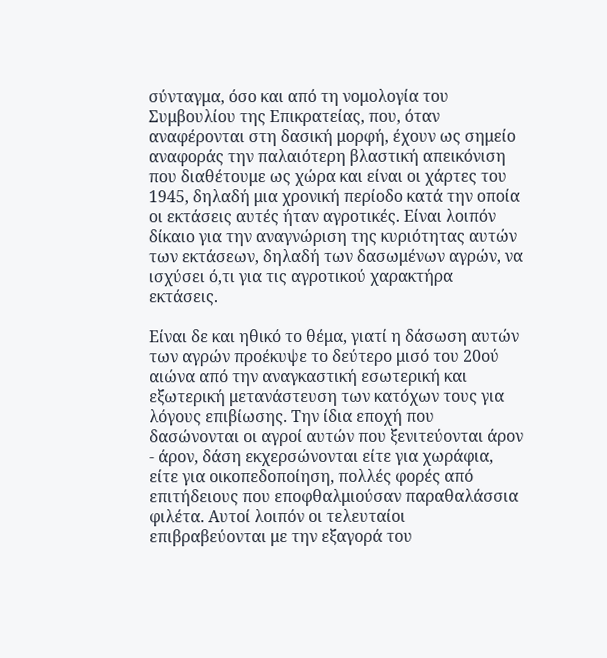σύνταγμα, όσο και από τη νομολογία του Συμβουλίου της Επικρατείας, που, όταν αναφέρονται στη δασική μορφή, έχουν ως σημείο αναφοράς την παλαιότερη βλαστική απεικόνιση που διαθέτουμε ως χώρα και είναι οι χάρτες του 1945, δηλαδή μια χρονική περίοδο κατά την οποία οι εκτάσεις αυτές ήταν αγροτικές. Είναι λοιπόν δίκαιο για την αναγνώριση της κυριότητας αυτών των εκτάσεων, δηλαδή των δασωμένων αγρών, να ισχύσει ό,τι για τις αγροτικού χαρακτήρα εκτάσεις.

Είναι δε και ηθικό το θέμα, γιατί η δάσωση αυτών των αγρών προέκυψε το δεύτερο μισό του 20ού αιώνα από την αναγκαστική εσωτερική και εξωτερική μετανάστευση των κατόχων τους για λόγους επιβίωσης. Την ίδια εποχή που δασώνονται οι αγροί αυτών που ξενιτεύονται άρον - άρον, δάση εκχερσώνονται είτε για χωράφια, είτε για οικοπεδοποίηση, πολλές φορές από επιτήδειους που εποφθαλμιούσαν παραθαλάσσια φιλέτα. Αυτοί λοιπόν οι τελευταίοι επιβραβεύονται με την εξαγορά του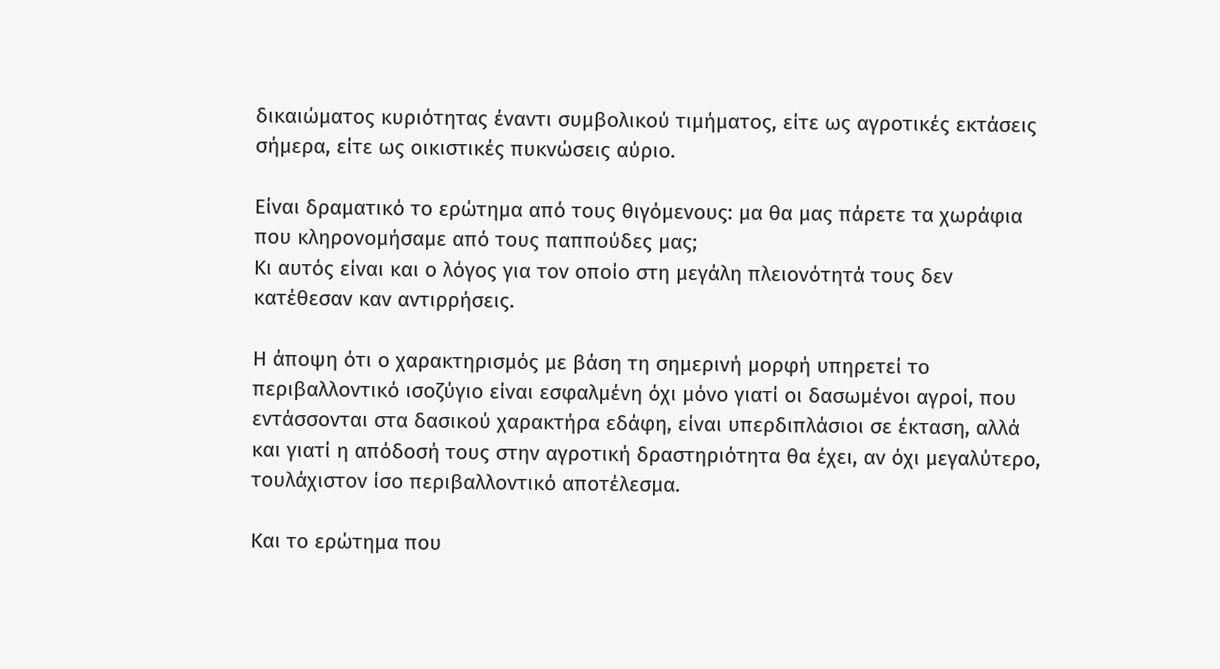δικαιώματος κυριότητας έναντι συμβολικού τιμήματος, είτε ως αγροτικές εκτάσεις σήμερα, είτε ως οικιστικές πυκνώσεις αύριο.

Είναι δραματικό το ερώτημα από τους θιγόμενους: μα θα μας πάρετε τα χωράφια που κληρονομήσαμε από τους παππούδες μας;
Κι αυτός είναι και ο λόγος για τον οποίο στη μεγάλη πλειονότητά τους δεν κατέθεσαν καν αντιρρήσεις.

Η άποψη ότι ο χαρακτηρισμός με βάση τη σημερινή μορφή υπηρετεί το περιβαλλοντικό ισοζύγιο είναι εσφαλμένη όχι μόνο γιατί οι δασωμένοι αγροί, που εντάσσονται στα δασικού χαρακτήρα εδάφη, είναι υπερδιπλάσιοι σε έκταση, αλλά και γιατί η απόδοσή τους στην αγροτική δραστηριότητα θα έχει, αν όχι μεγαλύτερο, τουλάχιστον ίσο περιβαλλοντικό αποτέλεσμα.

Και το ερώτημα που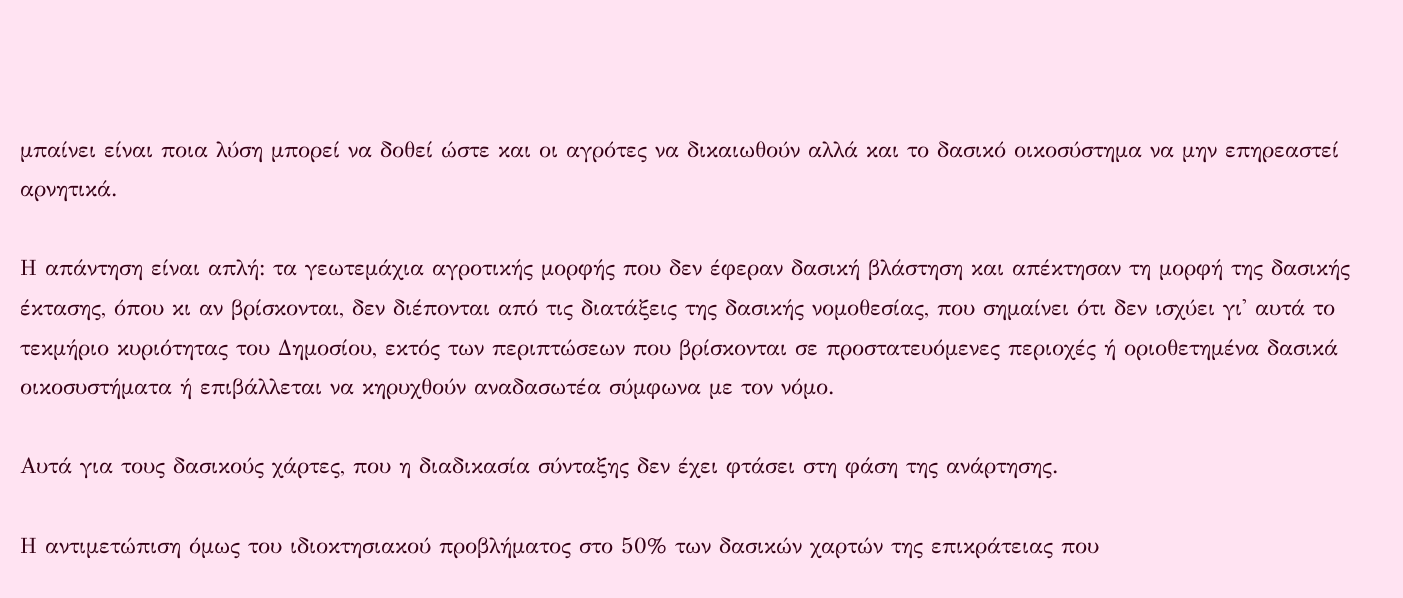μπαίνει είναι ποια λύση μπορεί να δοθεί ώστε και οι αγρότες να δικαιωθούν αλλά και το δασικό οικοσύστημα να μην επηρεαστεί αρνητικά.

Η απάντηση είναι απλή: τα γεωτεμάχια αγροτικής μορφής που δεν έφεραν δασική βλάστηση και απέκτησαν τη μορφή της δασικής έκτασης, όπου κι αν βρίσκονται, δεν διέπονται από τις διατάξεις της δασικής νομοθεσίας, που σημαίνει ότι δεν ισχύει γι' αυτά το τεκμήριο κυριότητας του Δημοσίου, εκτός των περιπτώσεων που βρίσκονται σε προστατευόμενες περιοχές ή οριοθετημένα δασικά οικοσυστήματα ή επιβάλλεται να κηρυχθούν αναδασωτέα σύμφωνα με τον νόμο.

Αυτά για τους δασικούς χάρτες, που η διαδικασία σύνταξης δεν έχει φτάσει στη φάση της ανάρτησης.

Η αντιμετώπιση όμως του ιδιοκτησιακού προβλήματος στο 50% των δασικών χαρτών της επικράτειας που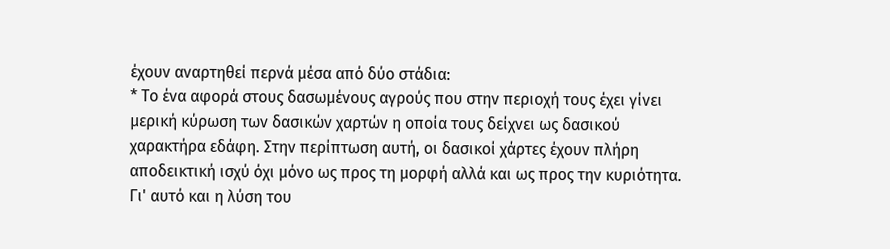έχουν αναρτηθεί περνά μέσα από δύο στάδια:
* Το ένα αφορά στους δασωμένους αγρούς που στην περιοχή τους έχει γίνει μερική κύρωση των δασικών χαρτών η οποία τους δείχνει ως δασικού χαρακτήρα εδάφη. Στην περίπτωση αυτή, οι δασικοί χάρτες έχουν πλήρη αποδεικτική ισχύ όχι μόνο ως προς τη μορφή αλλά και ως προς την κυριότητα.
Γι' αυτό και η λύση του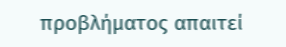προβλήματος απαιτεί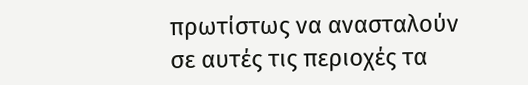πρωτίστως να ανασταλούν σε αυτές τις περιοχές τα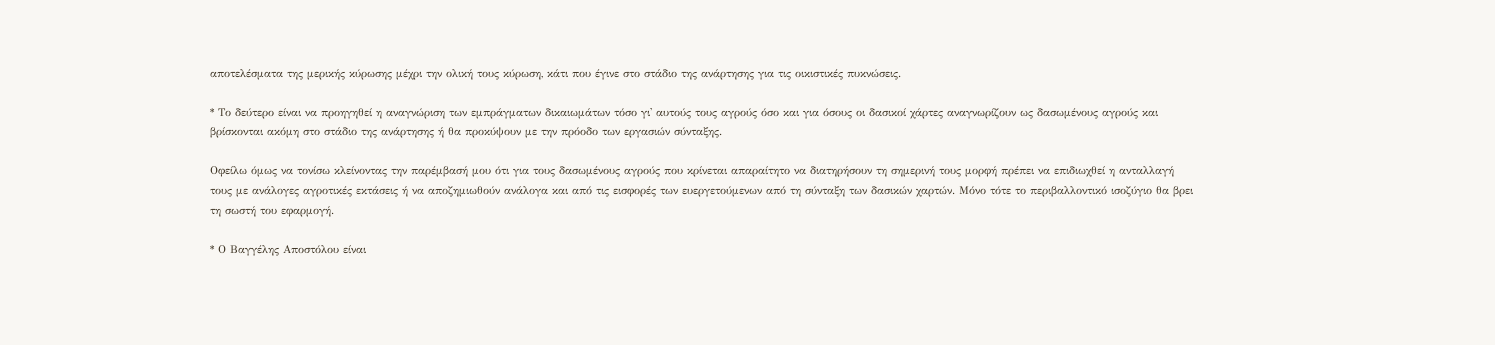αποτελέσματα της μερικής κύρωσης μέχρι την ολική τους κύρωση, κάτι που έγινε στο στάδιο της ανάρτησης για τις οικιστικές πυκνώσεις.

* Το δεύτερο είναι να προηγηθεί η αναγνώριση των εμπράγματων δικαιωμάτων τόσο γι' αυτούς τους αγρούς όσο και για όσους οι δασικοί χάρτες αναγνωρίζουν ως δασωμένους αγρούς και βρίσκονται ακόμη στο στάδιο της ανάρτησης ή θα προκύψουν με την πρόοδο των εργασιών σύνταξης.

Οφείλω όμως να τονίσω κλείνοντας την παρέμβασή μου ότι για τους δασωμένους αγρούς που κρίνεται απαραίτητο να διατηρήσουν τη σημερινή τους μορφή πρέπει να επιδιωχθεί η ανταλλαγή τους με ανάλογες αγροτικές εκτάσεις ή να αποζημιωθούν ανάλογα και από τις εισφορές των ευεργετούμενων από τη σύνταξη των δασικών χαρτών. Μόνο τότε το περιβαλλοντικό ισοζύγιο θα βρει τη σωστή του εφαρμογή.

* Ο Βαγγέλης Αποστόλου είναι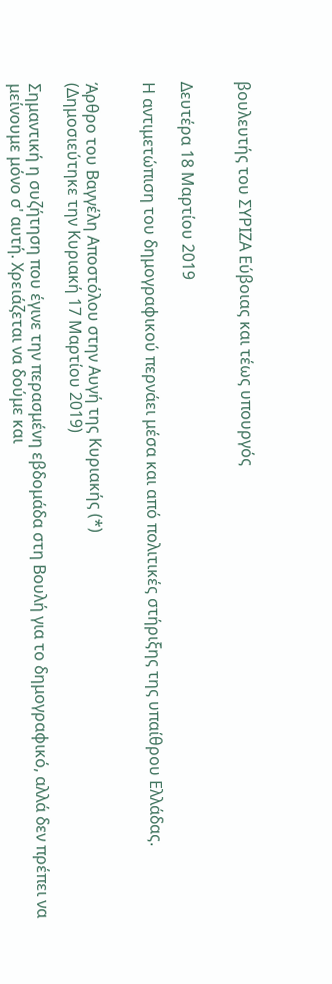βουλευτής του ΣΥΡΙΖΑ Εύβοιας και τέως υπουργός


Δευτέρα 18 Μαρτίου 2019

Η αντιμετώπιση του δημογραφικού περνάει μέσα και από πολιτικές στήριξης της υπαίθρου Ελλάδας.


Άρθρο του Βαγγέλη Αποστόλου στην Αυγή της Κυριακής (*)
(Δημοσιεύτηκε την Κυριακή 17 Μαρτίου 2019)

Σημαντική η συζήτηση που έγινε την περασμένη εβδομάδα στη Βουλή για το δημογραφικό, αλλά δεν πρέπει να μείνουμε μόνο σ' αυτή. Χρειάζεται να δούμε και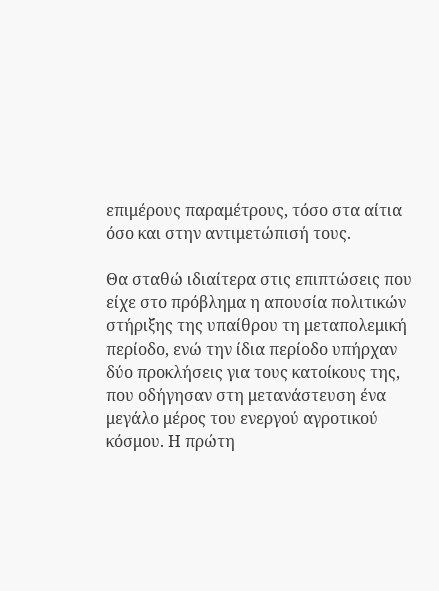επιμέρους παραμέτρους, τόσο στα αίτια όσο και στην αντιμετώπισή τους.

Θα σταθώ ιδιαίτερα στις επιπτώσεις που είχε στο πρόβλημα η απουσία πολιτικών στήριξης της υπαίθρου τη μεταπολεμική περίοδο, ενώ την ίδια περίοδο υπήρχαν δύο προκλήσεις για τους κατοίκους της, που οδήγησαν στη μετανάστευση ένα μεγάλο μέρος του ενεργού αγροτικού κόσμου. Η πρώτη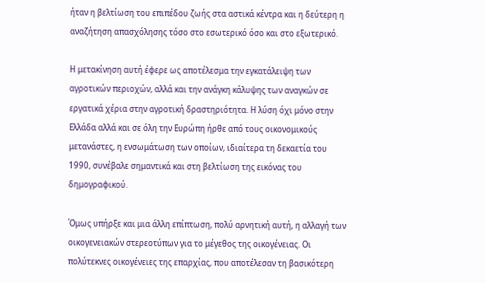ήταν η βελτίωση του επιπέδου ζωής στα αστικά κέντρα και η δεύτερη η αναζήτηση απασχόλησης τόσο στο εσωτερικό όσο και στο εξωτερικό.

Η μετακίνηση αυτή έφερε ως αποτέλεσμα την εγκατάλειψη των αγροτικών περιοχών, αλλά και την ανάγκη κάλυψης των αναγκών σε εργατικά χέρια στην αγροτική δραστηριότητα. Η λύση όχι μόνο στην Ελλάδα αλλά και σε όλη την Ευρώπη ήρθε από τους οικονομικούς μετανάστες, η ενσωμάτωση των οποίων, ιδιαίτερα τη δεκαετία του 1990, συνέβαλε σημαντικά και στη βελτίωση της εικόνας του δημογραφικού.

Όμως υπήρξε και μια άλλη επίπτωση, πολύ αρνητική αυτή, η αλλαγή των οικογενειακών στερεοτύπων για το μέγεθος της οικογένειας. Οι πολύτεκνες οικογένειες της επαρχίας, που αποτέλεσαν τη βασικότερη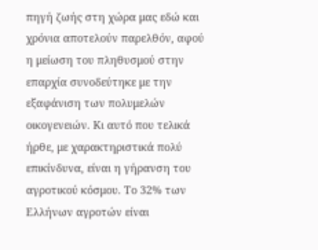πηγή ζωής στη χώρα μας εδώ και χρόνια αποτελούν παρελθόν, αφού η μείωση του πληθυσμού στην επαρχία συνοδεύτηκε με την εξαφάνιση των πολυμελών οικογενειών. Κι αυτό που τελικά ήρθε, με χαρακτηριστικά πολύ επικίνδυνα, είναι η γήρανση του αγροτικού κόσμου. Το 32% των Ελλήνων αγροτών είναι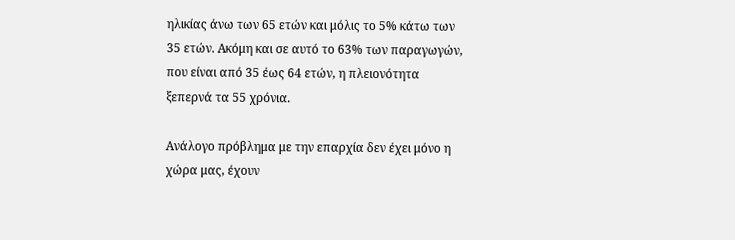ηλικίας άνω των 65 ετών και μόλις το 5% κάτω των 35 ετών. Ακόμη και σε αυτό το 63% των παραγωγών, που είναι από 35 έως 64 ετών, η πλειονότητα ξεπερνά τα 55 χρόνια.

Ανάλογο πρόβλημα με την επαρχία δεν έχει μόνο η χώρα μας, έχουν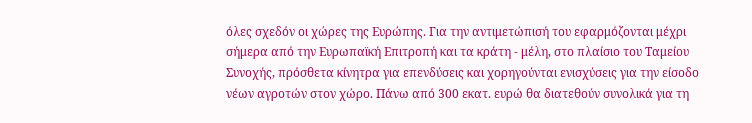όλες σχεδόν οι χώρες της Ευρώπης. Για την αντιμετώπισή του εφαρμόζονται μέχρι σήμερα από την Ευρωπαϊκή Επιτροπή και τα κράτη - μέλη, στο πλαίσιο του Ταμείου Συνοχής, πρόσθετα κίνητρα για επενδύσεις και χορηγούνται ενισχύσεις για την είσοδο νέων αγροτών στον χώρο. Πάνω από 300 εκατ. ευρώ θα διατεθούν συνολικά για τη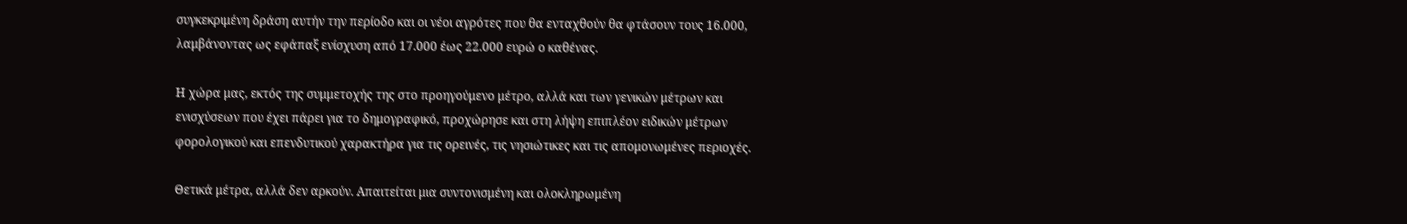συγκεκριμένη δράση αυτήν την περίοδο και οι νέοι αγρότες που θα ενταχθούν θα φτάσουν τους 16.000, λαμβάνοντας ως εφάπαξ ενίσχυση από 17.000 έως 22.000 ευρώ ο καθένας.

Η χώρα μας, εκτός της συμμετοχής της στο προηγούμενο μέτρο, αλλά και των γενικών μέτρων και ενισχύσεων που έχει πάρει για το δημογραφικό, προχώρησε και στη λήψη επιπλέον ειδικών μέτρων φορολογικού και επενδυτικού χαρακτήρα για τις ορεινές, τις νησιώτικες και τις απομονωμένες περιοχές.

Θετικά μέτρα, αλλά δεν αρκούν. Απαιτείται μια συντονισμένη και ολοκληρωμένη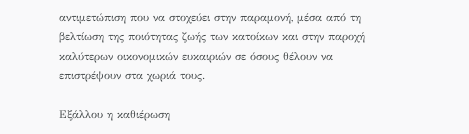αντιμετώπιση που να στοχεύει στην παραμονή, μέσα από τη βελτίωση της ποιότητας ζωής των κατοίκων και στην παροχή καλύτερων οικονομικών ευκαιριών σε όσους θέλουν να επιστρέψουν στα χωριά τους.

Εξάλλου η καθιέρωση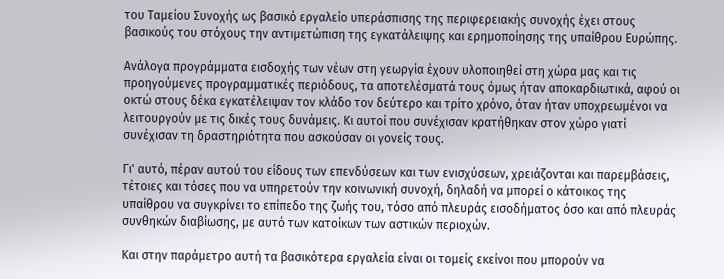του Ταμείου Συνοχής ως βασικό εργαλείο υπεράσπισης της περιφερειακής συνοχής έχει στους βασικούς του στόχους την αντιμετώπιση της εγκατάλειψης και ερημοποίησης της υπαίθρου Ευρώπης.

Ανάλογα προγράμματα εισδοχής των νέων στη γεωργία έχουν υλοποιηθεί στη χώρα μας και τις προηγούμενες προγραμματικές περιόδους, τα αποτελέσματά τους όμως ήταν αποκαρδιωτικά, αφού οι οκτώ στους δέκα εγκατέλειψαν τον κλάδο τον δεύτερο και τρίτο χρόνο, όταν ήταν υποχρεωμένοι να λειτουργούν με τις δικές τους δυνάμεις. Κι αυτοί που συνέχισαν κρατήθηκαν στον χώρο γιατί συνέχισαν τη δραστηριότητα που ασκούσαν οι γονείς τους.

Γι' αυτό, πέραν αυτού του είδους των επενδύσεων και των ενισχύσεων, χρειάζονται και παρεμβάσεις, τέτοιες και τόσες που να υπηρετούν την κοινωνική συνοχή, δηλαδή να μπορεί ο κάτοικος της υπαίθρου να συγκρίνει το επίπεδο της ζωής του, τόσο από πλευράς εισοδήματος όσο και από πλευράς συνθηκών διαβίωσης, με αυτό των κατοίκων των αστικών περιοχών.

Και στην παράμετρο αυτή τα βασικότερα εργαλεία είναι οι τομείς εκείνοι που μπορούν να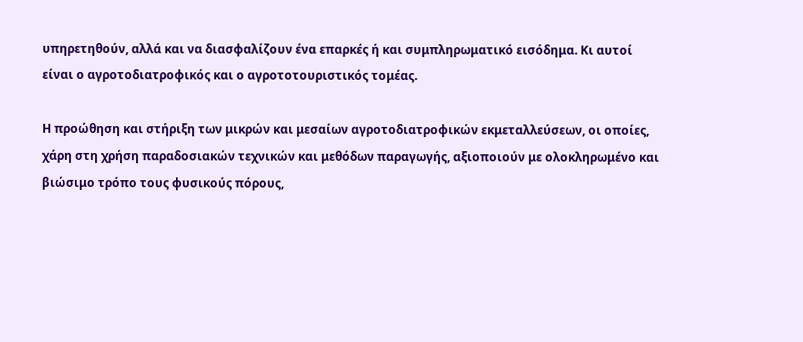υπηρετηθούν, αλλά και να διασφαλίζουν ένα επαρκές ή και συμπληρωματικό εισόδημα. Κι αυτοί είναι ο αγροτοδιατροφικός και ο αγροτοτουριστικός τομέας.

Η προώθηση και στήριξη των μικρών και μεσαίων αγροτοδιατροφικών εκμεταλλεύσεων, οι οποίες, χάρη στη χρήση παραδοσιακών τεχνικών και μεθόδων παραγωγής, αξιοποιούν με ολοκληρωμένο και βιώσιμο τρόπο τους φυσικούς πόρους,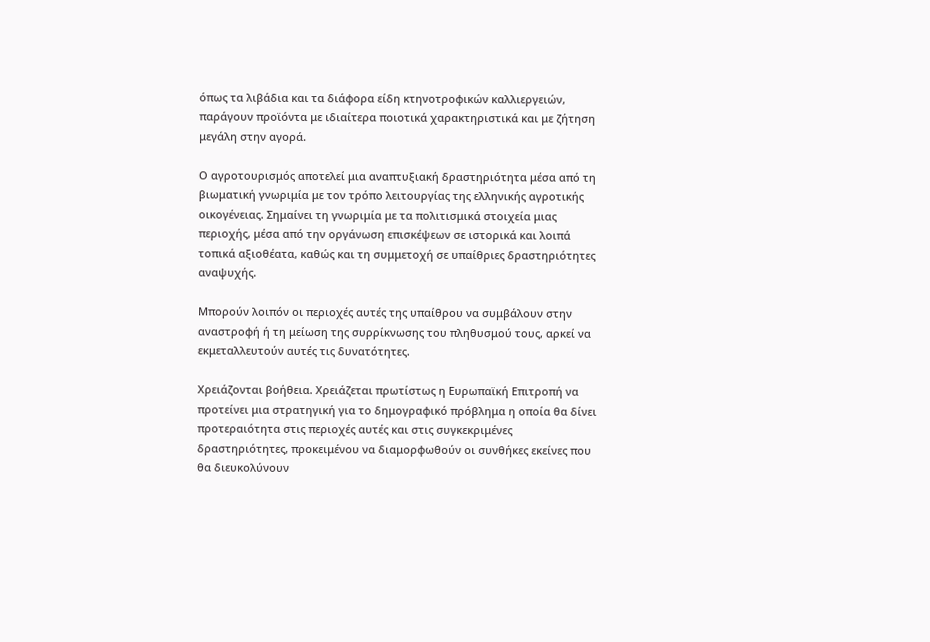όπως τα λιβάδια και τα διάφορα είδη κτηνοτροφικών καλλιεργειών, παράγουν προϊόντα με ιδιαίτερα ποιοτικά χαρακτηριστικά και με ζήτηση μεγάλη στην αγορά.

Ο αγροτουρισμός αποτελεί μια αναπτυξιακή δραστηριότητα μέσα από τη βιωματική γνωριμία με τον τρόπο λειτουργίας της ελληνικής αγροτικής οικογένειας. Σημαίνει τη γνωριμία με τα πολιτισμικά στοιχεία μιας περιοχής, μέσα από την οργάνωση επισκέψεων σε ιστορικά και λοιπά τοπικά αξιοθέατα, καθώς και τη συμμετοχή σε υπαίθριες δραστηριότητες αναψυχής.

Μπορούν λοιπόν οι περιοχές αυτές της υπαίθρου να συμβάλουν στην αναστροφή ή τη μείωση της συρρίκνωσης του πληθυσμού τους, αρκεί να εκμεταλλευτούν αυτές τις δυνατότητες.

Χρειάζονται βοήθεια. Χρειάζεται πρωτίστως η Ευρωπαϊκή Επιτροπή να προτείνει μια στρατηγική για το δημογραφικό πρόβλημα η οποία θα δίνει προτεραιότητα στις περιοχές αυτές και στις συγκεκριμένες δραστηριότητες, προκειμένου να διαμορφωθούν οι συνθήκες εκείνες που θα διευκολύνουν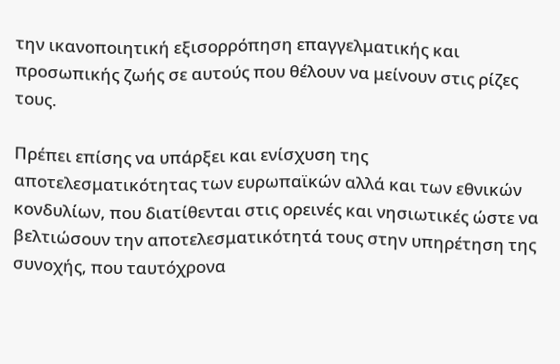την ικανοποιητική εξισορρόπηση επαγγελματικής και προσωπικής ζωής σε αυτούς που θέλουν να μείνουν στις ρίζες τους.

Πρέπει επίσης να υπάρξει και ενίσχυση της αποτελεσματικότητας των ευρωπαϊκών αλλά και των εθνικών κονδυλίων, που διατίθενται στις ορεινές και νησιωτικές ώστε να βελτιώσουν την αποτελεσματικότητά τους στην υπηρέτηση της συνοχής, που ταυτόχρονα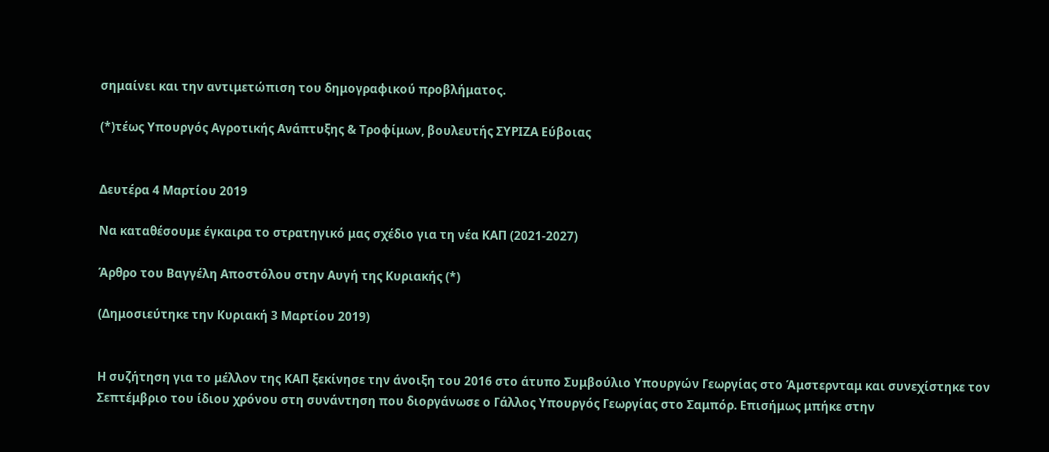σημαίνει και την αντιμετώπιση του δημογραφικού προβλήματος.

(*)τέως Υπουργός Αγροτικής Ανάπτυξης & Τροφίμων, βουλευτής ΣΥΡΙΖΑ Εύβοιας


Δευτέρα 4 Μαρτίου 2019

Να καταθέσουμε έγκαιρα το στρατηγικό μας σχέδιο για τη νέα ΚΑΠ (2021-2027)

Άρθρο του Βαγγέλη Αποστόλου στην Αυγή της Κυριακής (*)

(Δημοσιεύτηκε την Κυριακή 3 Μαρτίου 2019)


Η συζήτηση για το μέλλον της ΚΑΠ ξεκίνησε την άνοιξη του 2016 στο άτυπο Συμβούλιο Υπουργών Γεωργίας στο Άμστερνταμ και συνεχίστηκε τον Σεπτέμβριο του ίδιου χρόνου στη συνάντηση που διοργάνωσε ο Γάλλος Υπουργός Γεωργίας στο Σαμπόρ. Επισήμως μπήκε στην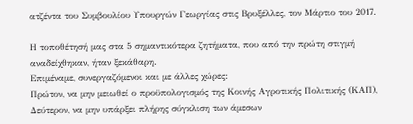ατζέντα του Συμβουλίου Υπουργών Γεωργίας στις Βρυξέλλες, τον Μάρτιο του 2017.

Η τοποθέτησή μας στα 5 σημαντικότερα ζητήματα, που από την πρώτη στιγμή αναδείχθηκαν, ήταν ξεκάθαρη.
Επιμέναμε, συνεργαζόμενοι και με άλλες χώρες:
Πρώτον, να μην μειωθεί ο προϋπολογισμός της Κοινής Αγροτικής Πολιτικής (ΚΑΠ),
Δεύτερον, να μην υπάρξει πλήρης σύγκλιση των άμεσων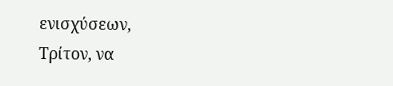ενισχύσεων,
Τρίτον, να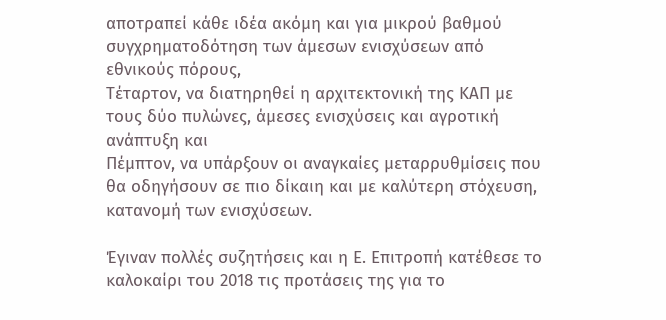αποτραπεί κάθε ιδέα ακόμη και για μικρού βαθμού συγχρηματοδότηση των άμεσων ενισχύσεων από εθνικούς πόρους,
Τέταρτον, να διατηρηθεί η αρχιτεκτονική της ΚΑΠ με τους δύο πυλώνες, άμεσες ενισχύσεις και αγροτική ανάπτυξη και
Πέμπτον, να υπάρξουν οι αναγκαίες μεταρρυθμίσεις που θα οδηγήσουν σε πιο δίκαιη και με καλύτερη στόχευση, κατανομή των ενισχύσεων.

Έγιναν πολλές συζητήσεις και η Ε. Επιτροπή κατέθεσε το καλοκαίρι του 2018 τις προτάσεις της για το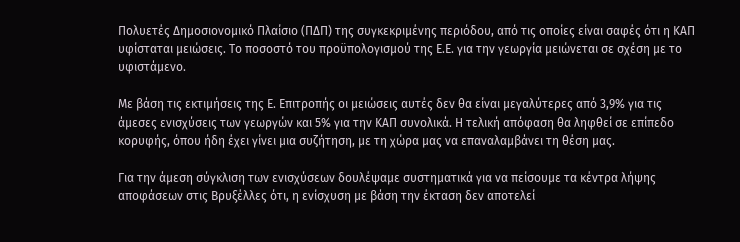Πολυετές Δημοσιονομικό Πλαίσιο (ΠΔΠ) της συγκεκριμένης περιόδου, από τις οποίες είναι σαφές ότι η ΚΑΠ υφίσταται μειώσεις. Το ποσοστό του προϋπολογισμού της Ε.Ε. για την γεωργία μειώνεται σε σχέση με το υφιστάμενο.

Με βάση τις εκτιμήσεις της Ε. Επιτροπής οι μειώσεις αυτές δεν θα είναι μεγαλύτερες από 3,9% για τις άμεσες ενισχύσεις των γεωργών και 5% για την ΚΑΠ συνολικά. Η τελική απόφαση θα ληφθεί σε επίπεδο κορυφής, όπου ήδη έχει γίνει μια συζήτηση, με τη χώρα μας να επαναλαμβάνει τη θέση μας.

Για την άμεση σύγκλιση των ενισχύσεων δουλέψαμε συστηματικά για να πείσουμε τα κέντρα λήψης αποφάσεων στις Βρυξέλλες ότι, η ενίσχυση με βάση την έκταση δεν αποτελεί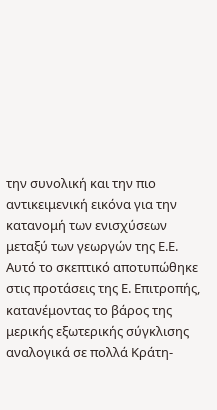την συνολική και την πιο αντικειμενική εικόνα για την κατανομή των ενισχύσεων μεταξύ των γεωργών της Ε.Ε. Αυτό το σκεπτικό αποτυπώθηκε στις προτάσεις της Ε. Επιτροπής, κατανέμοντας το βάρος της μερικής εξωτερικής σύγκλισης αναλογικά σε πολλά Κράτη-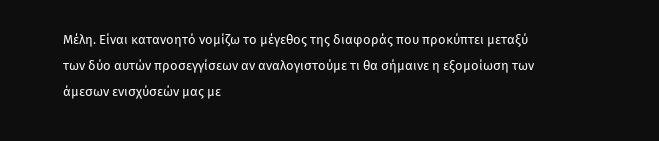Μέλη. Είναι κατανοητό νομίζω το μέγεθος της διαφοράς που προκύπτει μεταξύ των δύο αυτών προσεγγίσεων αν αναλογιστούμε τι θα σήμαινε η εξομοίωση των άμεσων ενισχύσεών μας με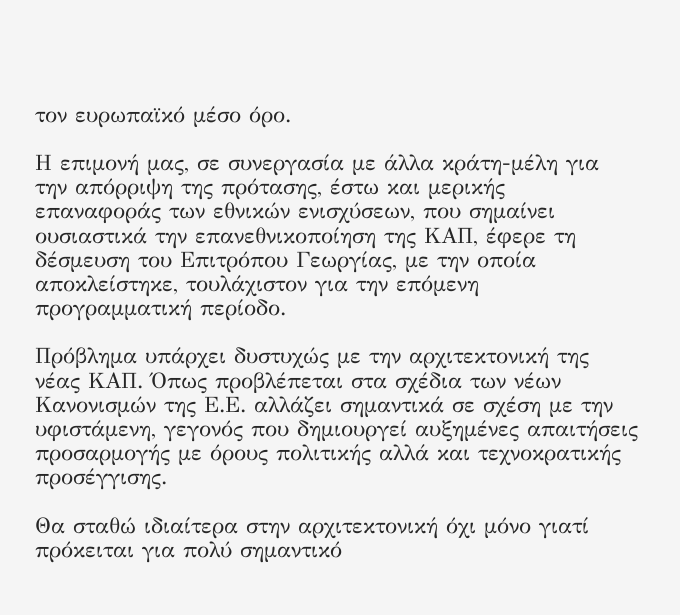τον ευρωπαϊκό μέσο όρο.

Η επιμονή μας, σε συνεργασία με άλλα κράτη-μέλη για την απόρριψη της πρότασης, έστω και μερικής επαναφοράς των εθνικών ενισχύσεων, που σημαίνει ουσιαστικά την επανεθνικοποίηση της ΚΑΠ, έφερε τη δέσμευση του Επιτρόπου Γεωργίας, με την οποία αποκλείστηκε, τουλάχιστον για την επόμενη προγραμματική περίοδο.

Πρόβλημα υπάρχει δυστυχώς με την αρχιτεκτονική της νέας ΚΑΠ. Όπως προβλέπεται στα σχέδια των νέων Κανονισμών της Ε.Ε. αλλάζει σημαντικά σε σχέση με την υφιστάμενη, γεγονός που δημιουργεί αυξημένες απαιτήσεις προσαρμογής με όρους πολιτικής αλλά και τεχνοκρατικής προσέγγισης.

Θα σταθώ ιδιαίτερα στην αρχιτεκτονική όχι μόνο γιατί πρόκειται για πολύ σημαντικό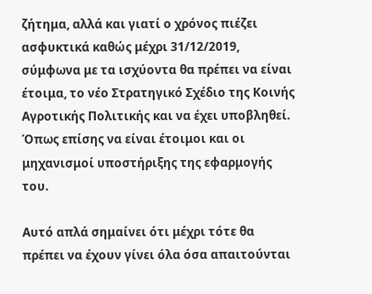ζήτημα, αλλά και γιατί ο χρόνος πιέζει ασφυκτικά καθώς μέχρι 31/12/2019, σύμφωνα με τα ισχύοντα θα πρέπει να είναι έτοιμα, το νέο Στρατηγικό Σχέδιο της Κοινής Αγροτικής Πολιτικής και να έχει υποβληθεί. Όπως επίσης να είναι έτοιμοι και οι μηχανισμοί υποστήριξης της εφαρμογής του.

Αυτό απλά σημαίνει ότι μέχρι τότε θα πρέπει να έχουν γίνει όλα όσα απαιτούνται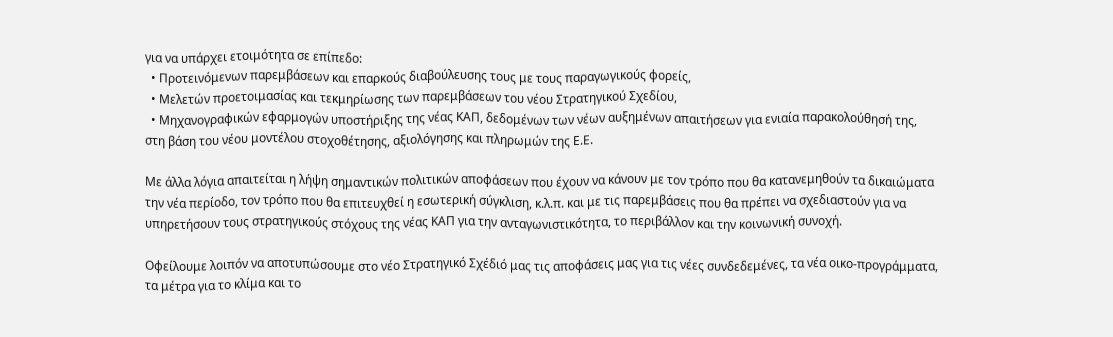για να υπάρχει ετοιμότητα σε επίπεδο:
  • Προτεινόμενων παρεμβάσεων και επαρκούς διαβούλευσης τους με τους παραγωγικούς φορείς,
  • Μελετών προετοιμασίας και τεκμηρίωσης των παρεμβάσεων του νέου Στρατηγικού Σχεδίου,
  • Μηχανογραφικών εφαρμογών υποστήριξης της νέας ΚΑΠ, δεδομένων των νέων αυξημένων απαιτήσεων για ενιαία παρακολούθησή της, στη βάση του νέου μοντέλου στοχοθέτησης, αξιολόγησης και πληρωμών της Ε.Ε.

Με άλλα λόγια απαιτείται η λήψη σημαντικών πολιτικών αποφάσεων που έχουν να κάνουν με τον τρόπο που θα κατανεμηθούν τα δικαιώματα την νέα περίοδο, τον τρόπο που θα επιτευχθεί η εσωτερική σύγκλιση, κ.λ.π. και με τις παρεμβάσεις που θα πρέπει να σχεδιαστούν για να υπηρετήσουν τους στρατηγικούς στόχους της νέας ΚΑΠ για την ανταγωνιστικότητα, το περιβάλλον και την κοινωνική συνοχή.

Οφείλουμε λοιπόν να αποτυπώσουμε στο νέο Στρατηγικό Σχέδιό μας τις αποφάσεις μας για τις νέες συνδεδεμένες, τα νέα οικο-προγράμματα, τα μέτρα για το κλίμα και το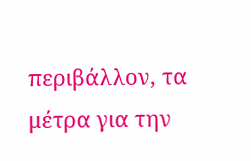περιβάλλον, τα μέτρα για την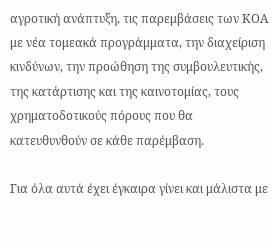αγροτική ανάπτυξη, τις παρεμβάσεις των ΚΟΑ με νέα τομεακά προγράμματα, την διαχείριση κινδύνων, την προώθηση της συμβουλευτικής, της κατάρτισης και της καινοτομίας, τους χρηματοδοτικούς πόρους που θα κατευθυνθούν σε κάθε παρέμβαση.

Για όλα αυτά έχει έγκαιρα γίνει και μάλιστα με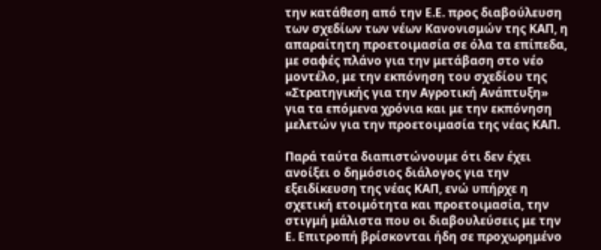την κατάθεση από την Ε.Ε. προς διαβούλευση των σχεδίων των νέων Κανονισμών της ΚΑΠ, η απαραίτητη προετοιμασία σε όλα τα επίπεδα, με σαφές πλάνο για την μετάβαση στο νέο μοντέλο, με την εκπόνηση του σχεδίου της «Στρατηγικής για την Αγροτική Ανάπτυξη» για τα επόμενα χρόνια και με την εκπόνηση μελετών για την προετοιμασία της νέας ΚΑΠ.

Παρά ταύτα διαπιστώνουμε ότι δεν έχει ανοίξει ο δημόσιος διάλογος για την εξειδίκευση της νέας ΚΑΠ, ενώ υπήρχε η σχετική ετοιμότητα και προετοιμασία, την στιγμή μάλιστα που οι διαβουλεύσεις με την Ε. Επιτροπή βρίσκονται ήδη σε προχωρημένο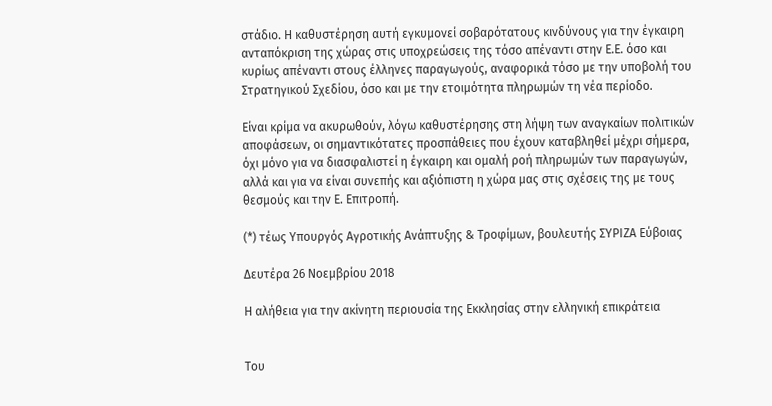στάδιο. Η καθυστέρηση αυτή εγκυμονεί σοβαρότατους κινδύνους για την έγκαιρη ανταπόκριση της χώρας στις υποχρεώσεις της τόσο απέναντι στην Ε.Ε. όσο και κυρίως απέναντι στους έλληνες παραγωγούς, αναφορικά τόσο με την υποβολή του Στρατηγικού Σχεδίου, όσο και με την ετοιμότητα πληρωμών τη νέα περίοδο.

Είναι κρίμα να ακυρωθούν, λόγω καθυστέρησης στη λήψη των αναγκαίων πολιτικών αποφάσεων, οι σημαντικότατες προσπάθειες που έχουν καταβληθεί μέχρι σήμερα, όχι μόνο για να διασφαλιστεί η έγκαιρη και ομαλή ροή πληρωμών των παραγωγών, αλλά και για να είναι συνεπής και αξιόπιστη η χώρα μας στις σχέσεις της με τους θεσμούς και την Ε. Επιτροπή.

(*) τέως Υπουργός Αγροτικής Ανάπτυξης & Τροφίμων, βουλευτής ΣΥΡΙΖΑ Εύβοιας

Δευτέρα 26 Νοεμβρίου 2018

Η αλήθεια για την ακίνητη περιουσία της Εκκλησίας στην ελληνική επικράτεια


Του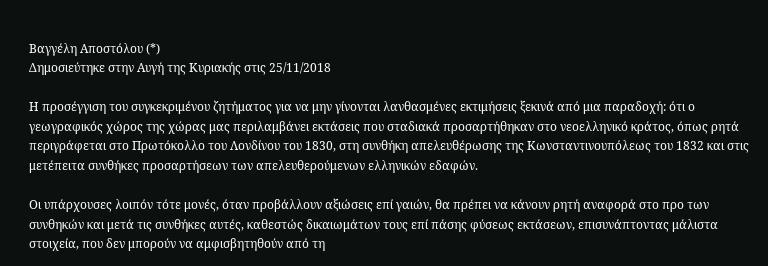Βαγγέλη Αποστόλου (*)
Δημοσιεύτηκε στην Αυγή της Κυριακής στις 25/11/2018

Η προσέγγιση του συγκεκριμένου ζητήματος για να μην γίνονται λανθασμένες εκτιμήσεις ξεκινά από μια παραδοχή: ότι ο γεωγραφικός χώρος της χώρας μας περιλαμβάνει εκτάσεις που σταδιακά προσαρτήθηκαν στο νεοελληνικό κράτος, όπως ρητά περιγράφεται στο Πρωτόκολλο του Λονδίνου του 1830, στη συνθήκη απελευθέρωσης της Κωνσταντινουπόλεως του 1832 και στις μετέπειτα συνθήκες προσαρτήσεων των απελευθερούμενων ελληνικών εδαφών.

Οι υπάρχουσες λοιπόν τότε μονές, όταν προβάλλουν αξιώσεις επί γαιών, θα πρέπει να κάνουν ρητή αναφορά στο προ των συνθηκών και μετά τις συνθήκες αυτές, καθεστώς δικαιωμάτων τους επί πάσης φύσεως εκτάσεων, επισυνάπτοντας μάλιστα στοιχεία, που δεν μπορούν να αμφισβητηθούν από τη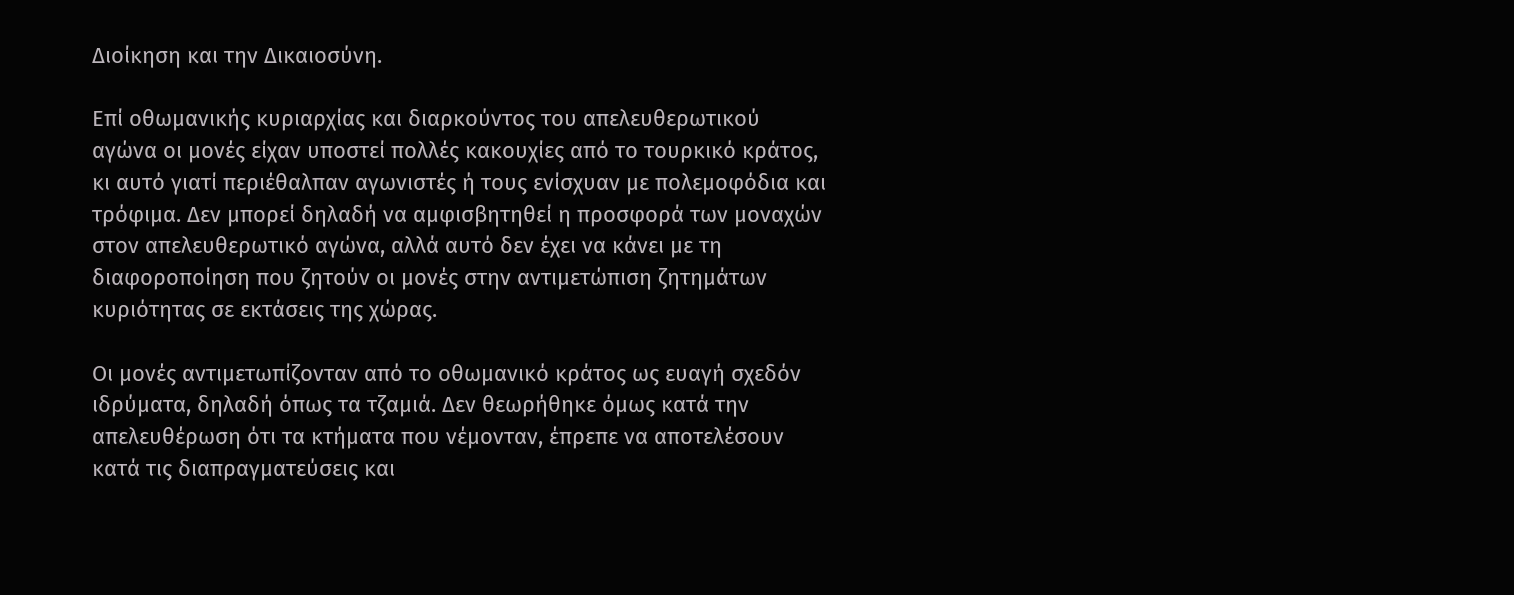Διοίκηση και την Δικαιοσύνη.

Επί οθωμανικής κυριαρχίας και διαρκούντος του απελευθερωτικού αγώνα οι μονές είχαν υποστεί πολλές κακουχίες από το τουρκικό κράτος, κι αυτό γιατί περιέθαλπαν αγωνιστές ή τους ενίσχυαν με πολεμοφόδια και τρόφιμα. Δεν μπορεί δηλαδή να αμφισβητηθεί η προσφορά των μοναχών στον απελευθερωτικό αγώνα, αλλά αυτό δεν έχει να κάνει με τη διαφοροποίηση που ζητούν οι μονές στην αντιμετώπιση ζητημάτων κυριότητας σε εκτάσεις της χώρας.

Οι μονές αντιμετωπίζονταν από το οθωμανικό κράτος ως ευαγή σχεδόν ιδρύματα, δηλαδή όπως τα τζαμιά. Δεν θεωρήθηκε όμως κατά την απελευθέρωση ότι τα κτήματα που νέμονταν, έπρεπε να αποτελέσουν κατά τις διαπραγματεύσεις και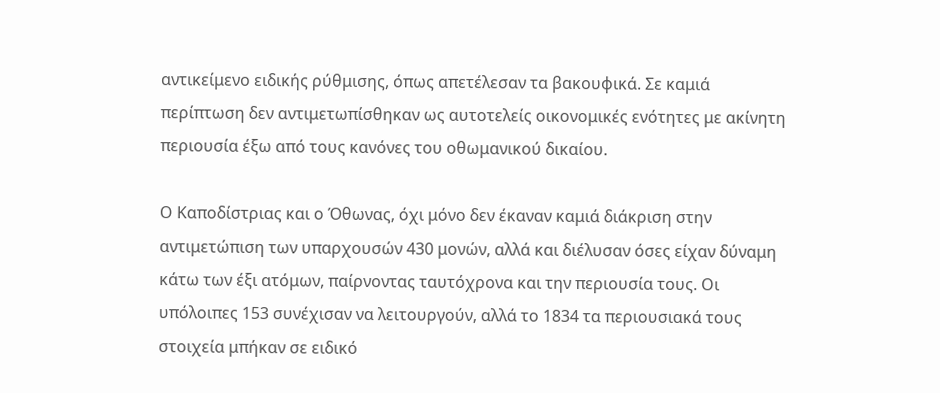αντικείμενο ειδικής ρύθμισης, όπως απετέλεσαν τα βακουφικά. Σε καμιά περίπτωση δεν αντιμετωπίσθηκαν ως αυτοτελείς οικονομικές ενότητες με ακίνητη περιουσία έξω από τους κανόνες του οθωμανικού δικαίου.

Ο Καποδίστριας και ο Όθωνας, όχι μόνο δεν έκαναν καμιά διάκριση στην αντιμετώπιση των υπαρχουσών 430 μονών, αλλά και διέλυσαν όσες είχαν δύναμη κάτω των έξι ατόμων, παίρνοντας ταυτόχρονα και την περιουσία τους. Οι υπόλοιπες 153 συνέχισαν να λειτουργούν, αλλά το 1834 τα περιουσιακά τους στοιχεία μπήκαν σε ειδικό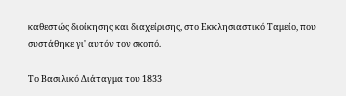καθεστώς διοίκησης και διαχείρισης, στο Εκκλησιαστικό Ταμείο, που συστάθηκε γι' αυτόν τον σκοπό.

Το Βασιλικό Διάταγμα του 1833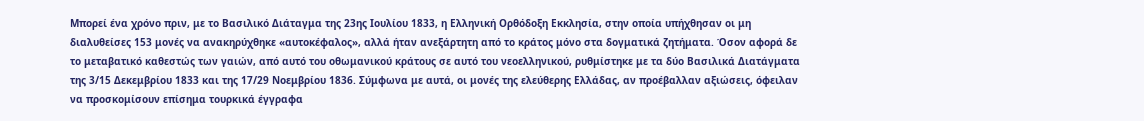Μπορεί ένα χρόνο πριν, με το Βασιλικό Διάταγμα της 23ης Ιουλίου 1833, η Ελληνική Ορθόδοξη Εκκλησία, στην οποία υπήχθησαν οι μη διαλυθείσες 153 μονές να ανακηρύχθηκε «αυτοκέφαλος», αλλά ήταν ανεξάρτητη από το κράτος μόνο στα δογματικά ζητήματα. Όσον αφορά δε το μεταβατικό καθεστώς των γαιών, από αυτό του οθωμανικού κράτους σε αυτό του νεοελληνικού, ρυθμίστηκε με τα δύο Βασιλικά Διατάγματα της 3/15 Δεκεμβρίου 1833 και της 17/29 Νοεμβρίου 1836. Σύμφωνα με αυτά, οι μονές της ελεύθερης Ελλάδας, αν προέβαλλαν αξιώσεις, όφειλαν να προσκομίσουν επίσημα τουρκικά έγγραφα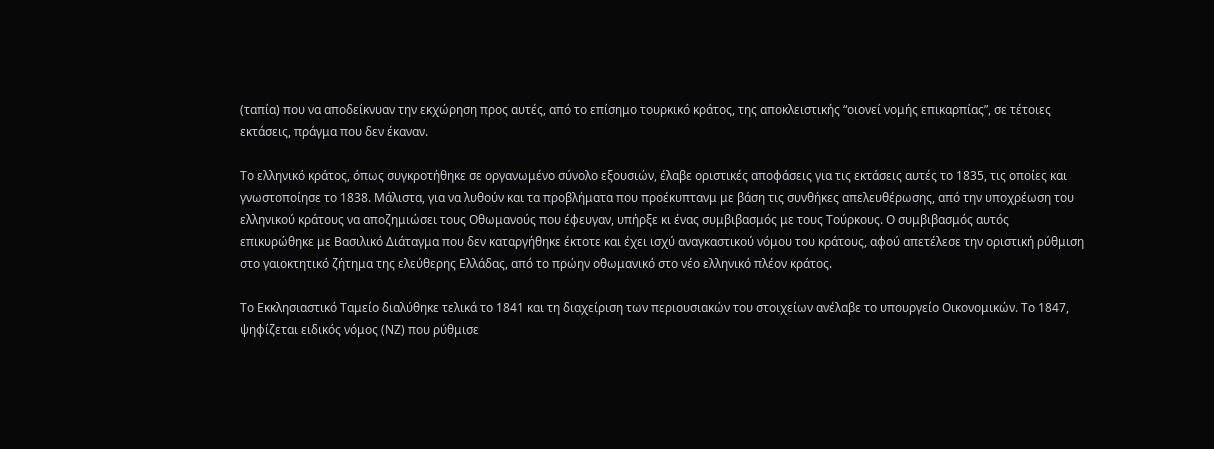(ταπία) που να αποδείκνυαν την εκχώρηση προς αυτές, από το επίσημο τουρκικό κράτος, της αποκλειστικής “οιονεί νομής επικαρπίας”, σε τέτοιες εκτάσεις, πράγμα που δεν έκαναν.

Το ελληνικό κράτος, όπως συγκροτήθηκε σε οργανωμένο σύνολο εξουσιών, έλαβε οριστικές αποφάσεις για τις εκτάσεις αυτές το 1835, τις οποίες και γνωστοποίησε το 1838. Μάλιστα, για να λυθούν και τα προβλήματα που προέκυπτανμ με βάση τις συνθήκες απελευθέρωσης, από την υποχρέωση του ελληνικού κράτους να αποζημιώσει τους Οθωμανούς που έφευγαν, υπήρξε κι ένας συμβιβασμός με τους Τούρκους. Ο συμβιβασμός αυτός επικυρώθηκε με Βασιλικό Διάταγμα που δεν καταργήθηκε έκτοτε και έχει ισχύ αναγκαστικού νόμου του κράτους, αφού απετέλεσε την οριστική ρύθμιση στο γαιοκτητικό ζήτημα της ελεύθερης Ελλάδας, από το πρώην οθωμανικό στο νέο ελληνικό πλέον κράτος.

Το Εκκλησιαστικό Ταμείο διαλύθηκε τελικά το 1841 και τη διαχείριση των περιουσιακών του στοιχείων ανέλαβε το υπουργείο Οικονομικών. Το 1847, ψηφίζεται ειδικός νόμος (ΝΖ) που ρύθμισε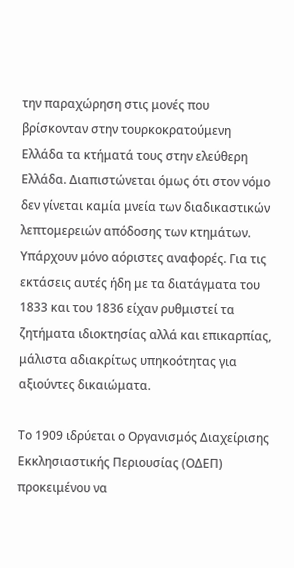την παραχώρηση στις μονές που βρίσκονταν στην τουρκοκρατούμενη Ελλάδα τα κτήματά τους στην ελεύθερη Ελλάδα. Διαπιστώνεται όμως ότι στον νόμο δεν γίνεται καμία μνεία των διαδικαστικών λεπτομερειών απόδοσης των κτημάτων. Υπάρχουν μόνο αόριστες αναφορές. Για τις εκτάσεις αυτές ήδη με τα διατάγματα του 1833 και του 1836 είχαν ρυθμιστεί τα ζητήματα ιδιοκτησίας αλλά και επικαρπίας, μάλιστα αδιακρίτως υπηκοότητας για αξιούντες δικαιώματα.

Το 1909 ιδρύεται ο Οργανισμός Διαχείρισης Εκκλησιαστικής Περιουσίας (ΟΔΕΠ) προκειμένου να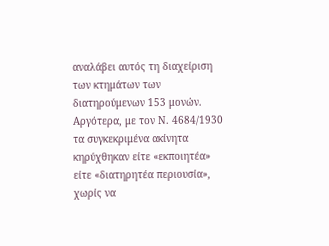αναλάβει αυτός τη διαχείριση των κτημάτων των διατηρούμενων 153 μονών. Αργότερα, με τον Ν. 4684/1930 τα συγκεκριμένα ακίνητα κηρύχθηκαν είτε «εκποιητέα» είτε «διατηρητέα περιουσία», χωρίς να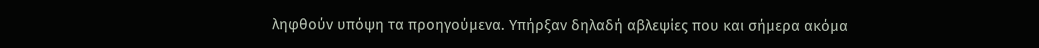ληφθούν υπόψη τα προηγούμενα. Υπήρξαν δηλαδή αβλεψίες που και σήμερα ακόμα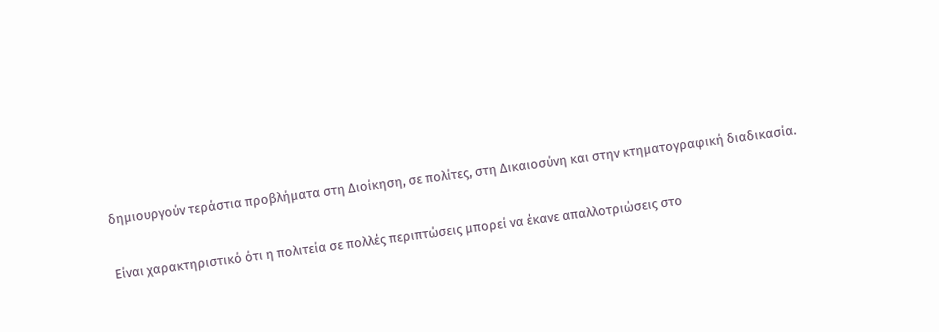δημιουργούν τεράστια προβλήματα στη Διοίκηση, σε πολίτες, στη Δικαιοσύνη και στην κτηματογραφική διαδικασία.

Είναι χαρακτηριστικό ότι η πολιτεία σε πολλές περιπτώσεις μπορεί να έκανε απαλλοτριώσεις στο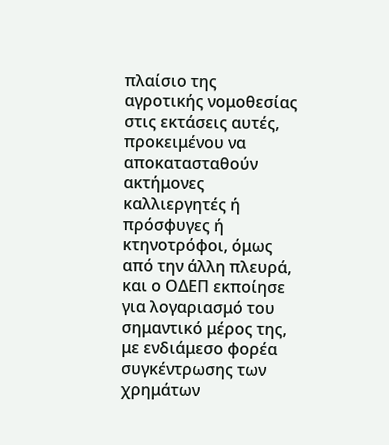πλαίσιο της αγροτικής νομοθεσίας στις εκτάσεις αυτές, προκειμένου να αποκατασταθούν ακτήμονες καλλιεργητές ή πρόσφυγες ή κτηνοτρόφοι, όμως από την άλλη πλευρά, και ο ΟΔΕΠ εκποίησε για λογαριασμό του σημαντικό μέρος της, με ενδιάμεσο φορέα συγκέντρωσης των χρημάτων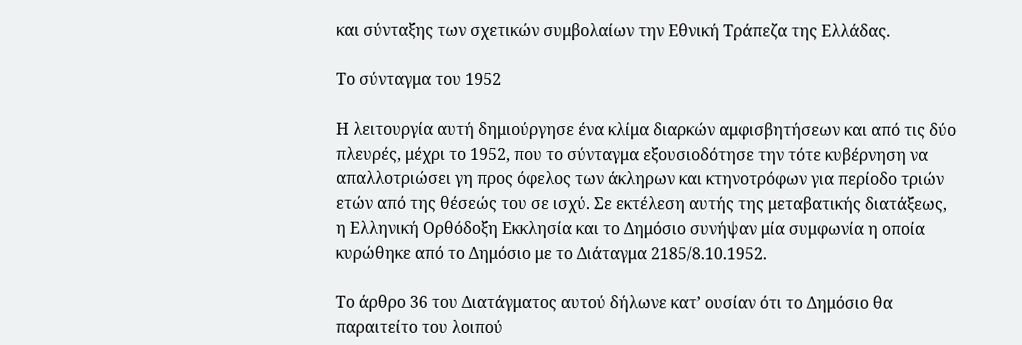και σύνταξης των σχετικών συμβολαίων την Εθνική Τράπεζα της Ελλάδας.

Το σύνταγμα του 1952

Η λειτουργία αυτή δημιούργησε ένα κλίμα διαρκών αμφισβητήσεων και από τις δύο πλευρές, μέχρι το 1952, που το σύνταγμα εξουσιοδότησε την τότε κυβέρνηση να απαλλοτριώσει γη προς όφελος των άκληρων και κτηνοτρόφων για περίοδο τριών ετών από της θέσεώς του σε ισχύ. Σε εκτέλεση αυτής της μεταβατικής διατάξεως, η Ελληνική Ορθόδοξη Εκκλησία και το Δημόσιο συνήψαν μία συμφωνία η οποία κυρώθηκε από το Δημόσιο με το Διάταγμα 2185/8.10.1952.

Το άρθρο 36 του Διατάγματος αυτού δήλωνε κατ’ ουσίαν ότι το Δημόσιο θα παραιτείτο του λοιπού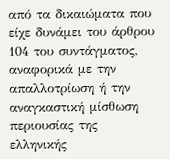από τα δικαιώματα που είχε δυνάμει του άρθρου 104 του συντάγματος, αναφορικά με την απαλλοτρίωση ή την αναγκαστική μίσθωση περιουσίας της ελληνικής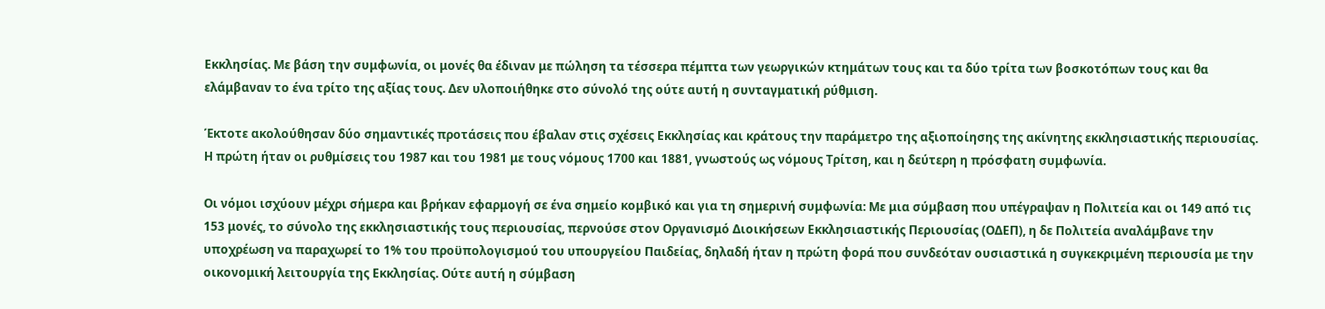Εκκλησίας. Με βάση την συμφωνία, οι μονές θα έδιναν με πώληση τα τέσσερα πέμπτα των γεωργικών κτημάτων τους και τα δύο τρίτα των βοσκοτόπων τους και θα ελάμβαναν το ένα τρίτο της αξίας τους. Δεν υλοποιήθηκε στο σύνολό της ούτε αυτή η συνταγματική ρύθμιση.

Έκτοτε ακολούθησαν δύο σημαντικές προτάσεις που έβαλαν στις σχέσεις Εκκλησίας και κράτους την παράμετρο της αξιοποίησης της ακίνητης εκκλησιαστικής περιουσίας. Η πρώτη ήταν οι ρυθμίσεις του 1987 και του 1981 με τους νόμους 1700 και 1881, γνωστούς ως νόμους Τρίτση, και η δεύτερη η πρόσφατη συμφωνία.

Οι νόμοι ισχύουν μέχρι σήμερα και βρήκαν εφαρμογή σε ένα σημείο κομβικό και για τη σημερινή συμφωνία: Με μια σύμβαση που υπέγραψαν η Πολιτεία και οι 149 από τις 153 μονές, το σύνολο της εκκλησιαστικής τους περιουσίας, περνούσε στον Οργανισμό Διοικήσεων Εκκλησιαστικής Περιουσίας (ΟΔΕΠ), η δε Πολιτεία αναλάμβανε την υποχρέωση να παραχωρεί το 1% του προϋπολογισμού του υπουργείου Παιδείας, δηλαδή ήταν η πρώτη φορά που συνδεόταν ουσιαστικά η συγκεκριμένη περιουσία με την οικονομική λειτουργία της Εκκλησίας. Ούτε αυτή η σύμβαση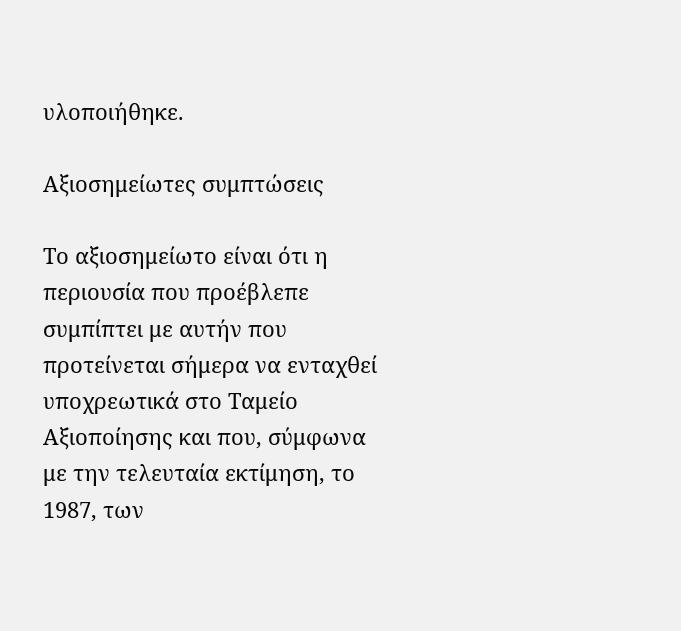υλοποιήθηκε.

Αξιοσημείωτες συμπτώσεις

Το αξιοσημείωτο είναι ότι η περιουσία που προέβλεπε συμπίπτει με αυτήν που προτείνεται σήμερα να ενταχθεί υποχρεωτικά στο Ταμείο Αξιοποίησης και που, σύμφωνα με την τελευταία εκτίμηση, το 1987, των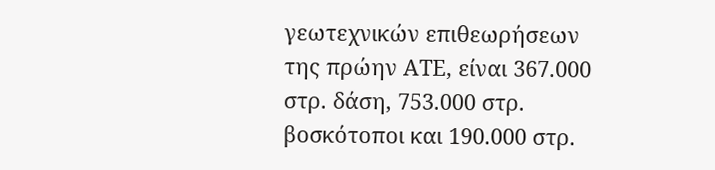γεωτεχνικών επιθεωρήσεων της πρώην ΑΤΕ, είναι 367.000 στρ. δάση, 753.000 στρ. βοσκότοποι και 190.000 στρ.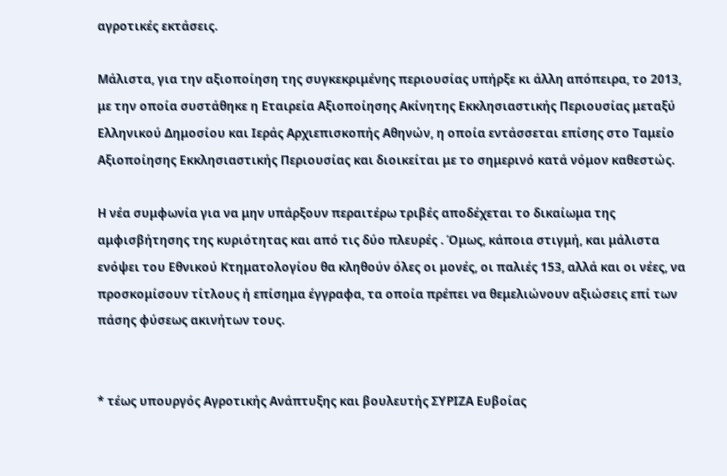αγροτικές εκτάσεις.

Μάλιστα, για την αξιοποίηση της συγκεκριμένης περιουσίας υπήρξε κι άλλη απόπειρα, το 2013, με την οποία συστάθηκε η Εταιρεία Αξιοποίησης Ακίνητης Εκκλησιαστικής Περιουσίας μεταξύ Ελληνικού Δημοσίου και Ιεράς Αρχιεπισκοπής Αθηνών, η οποία εντάσσεται επίσης στο Ταμείο Αξιοποίησης Εκκλησιαστικής Περιουσίας και διοικείται με το σημερινό κατά νόμον καθεστώς.

Η νέα συμφωνία για να μην υπάρξουν περαιτέρω τριβές αποδέχεται το δικαίωμα της αμφισβήτησης της κυριότητας και από τις δύο πλευρές . Όμως, κάποια στιγμή, και μάλιστα ενόψει του Εθνικού Κτηματολογίου θα κληθούν όλες οι μονές, οι παλιές 153, αλλά και οι νέες, να προσκομίσουν τίτλους ή επίσημα έγγραφα, τα οποία πρέπει να θεμελιώνουν αξιώσεις επί των πάσης φύσεως ακινήτων τους.


* τέως υπουργός Αγροτικής Ανάπτυξης και βουλευτής ΣΥΡΙΖΑ Ευβοίας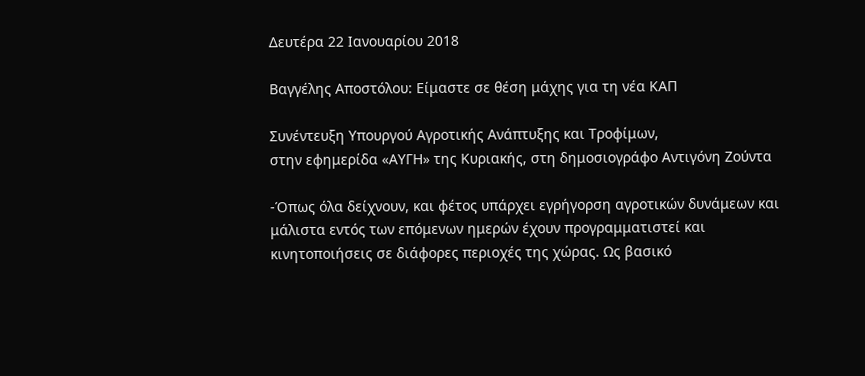Δευτέρα 22 Ιανουαρίου 2018

Βαγγέλης Αποστόλου: Είμαστε σε θέση μάχης για τη νέα ΚΑΠ

Συνέντευξη Υπουργού Αγροτικής Ανάπτυξης και Τροφίμων,
στην εφημερίδα «ΑΥΓΗ» της Κυριακής, στη δημοσιογράφο Αντιγόνη Ζούντα

-Όπως όλα δείχνουν, και φέτος υπάρχει εγρήγορση αγροτικών δυνάμεων και μάλιστα εντός των επόμενων ημερών έχουν προγραμματιστεί και κινητοποιήσεις σε διάφορες περιοχές της χώρας. Ως βασικό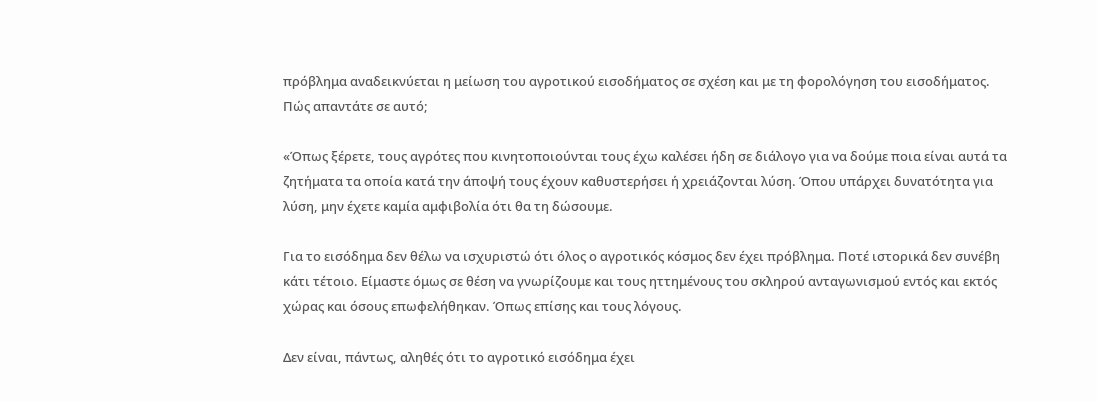πρόβλημα αναδεικνύεται η μείωση του αγροτικού εισοδήματος σε σχέση και με τη φορολόγηση του εισοδήματος. Πώς απαντάτε σε αυτό;

«Όπως ξέρετε, τους αγρότες που κινητοποιούνται τους έχω καλέσει ήδη σε διάλογο για να δούμε ποια είναι αυτά τα ζητήματα τα οποία κατά την άποψή τους έχουν καθυστερήσει ή χρειάζονται λύση. Όπου υπάρχει δυνατότητα για λύση, μην έχετε καμία αμφιβολία ότι θα τη δώσουμε.

Για το εισόδημα δεν θέλω να ισχυριστώ ότι όλος ο αγροτικός κόσμος δεν έχει πρόβλημα. Ποτέ ιστορικά δεν συνέβη κάτι τέτοιο. Είμαστε όμως σε θέση να γνωρίζουμε και τους ηττημένους του σκληρού ανταγωνισμού εντός και εκτός χώρας και όσους επωφελήθηκαν. Όπως επίσης και τους λόγους.

Δεν είναι, πάντως, αληθές ότι το αγροτικό εισόδημα έχει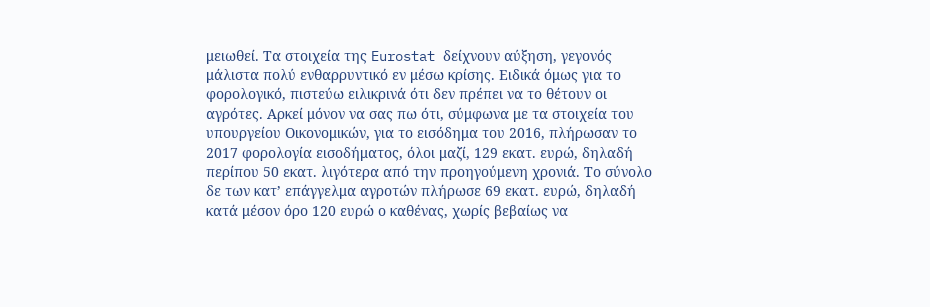μειωθεί. Τα στοιχεία της Eurostat δείχνουν αύξηση, γεγονός μάλιστα πολύ ενθαρρυντικό εν μέσω κρίσης. Ειδικά όμως για το φορολογικό, πιστεύω ειλικρινά ότι δεν πρέπει να το θέτουν οι αγρότες. Αρκεί μόνον να σας πω ότι, σύμφωνα με τα στοιχεία του υπουργείου Οικονομικών, για το εισόδημα του 2016, πλήρωσαν το 2017 φορολογία εισοδήματος, όλοι μαζί, 129 εκατ. ευρώ, δηλαδή περίπου 50 εκατ. λιγότερα από την προηγούμενη χρονιά. Το σύνολο δε των κατ’ επάγγελμα αγροτών πλήρωσε 69 εκατ. ευρώ, δηλαδή κατά μέσον όρο 120 ευρώ ο καθένας, χωρίς βεβαίως να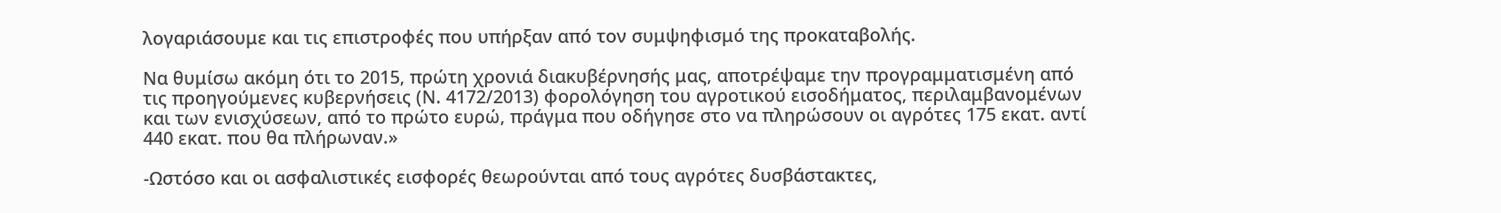λογαριάσουμε και τις επιστροφές που υπήρξαν από τον συμψηφισμό της προκαταβολής.

Να θυμίσω ακόμη ότι το 2015, πρώτη χρονιά διακυβέρνησής μας, αποτρέψαμε την προγραμματισμένη από τις προηγούμενες κυβερνήσεις (Ν. 4172/2013) φορολόγηση του αγροτικού εισοδήματος, περιλαμβανομένων και των ενισχύσεων, από το πρώτο ευρώ, πράγμα που οδήγησε στο να πληρώσουν οι αγρότες 175 εκατ. αντί 440 εκατ. που θα πλήρωναν.»

-Ωστόσο και οι ασφαλιστικές εισφορές θεωρούνται από τους αγρότες δυσβάστακτες,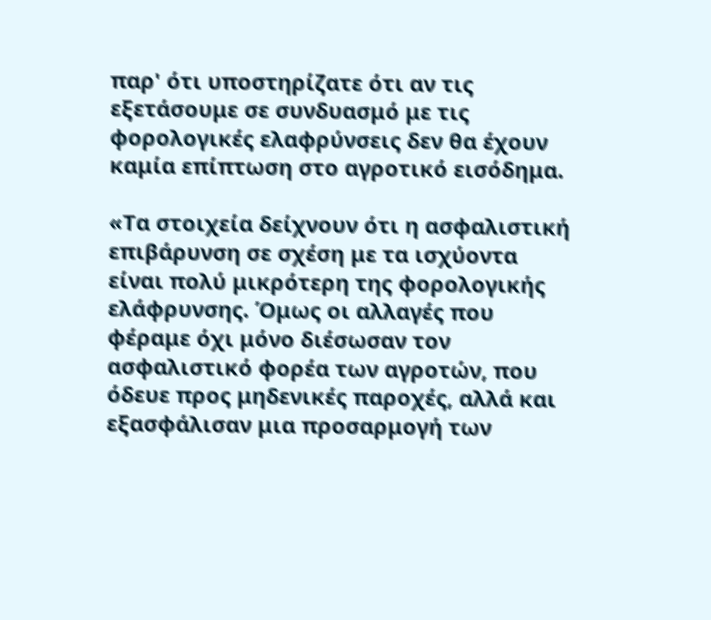παρ' ότι υποστηρίζατε ότι αν τις εξετάσουμε σε συνδυασμό με τις φορολογικές ελαφρύνσεις δεν θα έχουν καμία επίπτωση στο αγροτικό εισόδημα.

«Τα στοιχεία δείχνουν ότι η ασφαλιστική επιβάρυνση σε σχέση με τα ισχύοντα είναι πολύ μικρότερη της φορολογικής ελάφρυνσης. Όμως οι αλλαγές που φέραμε όχι μόνο διέσωσαν τον ασφαλιστικό φορέα των αγροτών, που όδευε προς μηδενικές παροχές, αλλά και εξασφάλισαν μια προσαρμογή των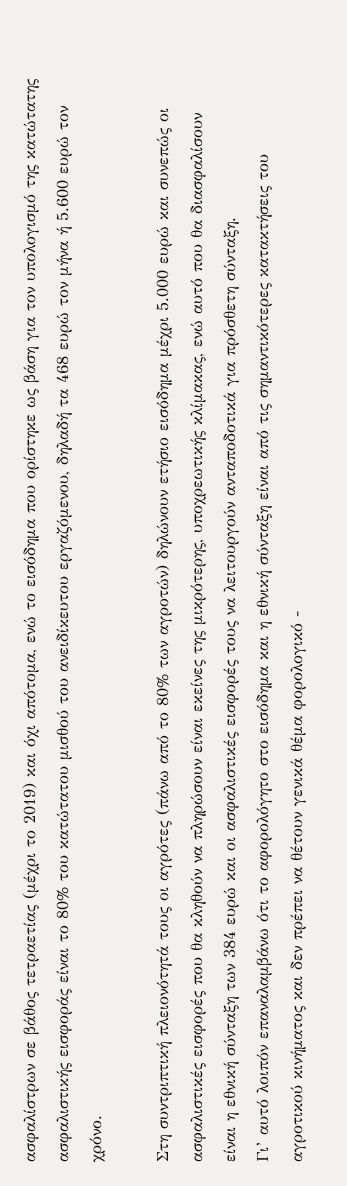ασφαλίστρων σε βάθος τετραετίας (μέχρι το 2019) και όχι απότομα, ενώ το εισόδημα που ορίστηκε ως βάση για τον υπολογισμό της κατώτατης ασφαλιστικής εισφοράς είναι το 80% του κατώτατου μισθού του ανειδίκευτου εργαζόμενου, δηλαδή τα 468 ευρώ τον μήνα ή 5.600 ευρώ τον χρόνο.

Στη συντριπτική πλειονότητά τους οι αγρότες (πάνω από το 80% των αγροτών) δηλώνουν ετήσιο εισόδημα μέχρι 5.000 ευρώ και συνεπώς οι ασφαλιστικές εισφορές που θα κληθούν να πληρώσουν είναι εκείνες της μικρότερης, υποχρεωτικής κλίμακας, ενώ αυτό που θα διασφαλίσουν είναι η εθνική σύνταξη των 384 ευρώ και οι ασφαλιστικές εισφορές τους να λειτουργούν ανταποδοτικά για πρόσθετη σύνταξη.
Γι’ αυτό λοιπόν επαναλαμβάνω ότι το αφορολόγητο στο εισόδημα και η εθνική σύνταξη είναι από τις σημαντικότερες κατακτήσεις του αγροτικού κινήματος και δεν πρέπει να θέτουν γενικά θέμα φορολογικό -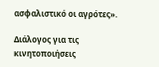ασφαλιστικό οι αγρότες».

Διάλογος για τις κινητοποιήσεις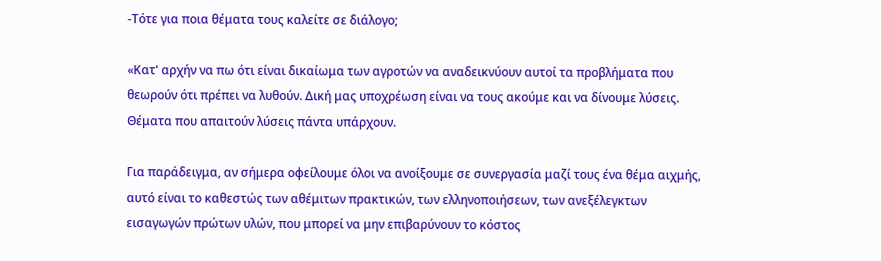-Τότε για ποια θέματα τους καλείτε σε διάλογο;

«Κατ' αρχήν να πω ότι είναι δικαίωμα των αγροτών να αναδεικνύουν αυτοί τα προβλήματα που θεωρούν ότι πρέπει να λυθούν. Δική μας υποχρέωση είναι να τους ακούμε και να δίνουμε λύσεις. Θέματα που απαιτούν λύσεις πάντα υπάρχουν.

Για παράδειγμα, αν σήμερα οφείλουμε όλοι να ανοίξουμε σε συνεργασία μαζί τους ένα θέμα αιχμής, αυτό είναι το καθεστώς των αθέμιτων πρακτικών, των ελληνοποιήσεων, των ανεξέλεγκτων εισαγωγών πρώτων υλών, που μπορεί να μην επιβαρύνουν το κόστος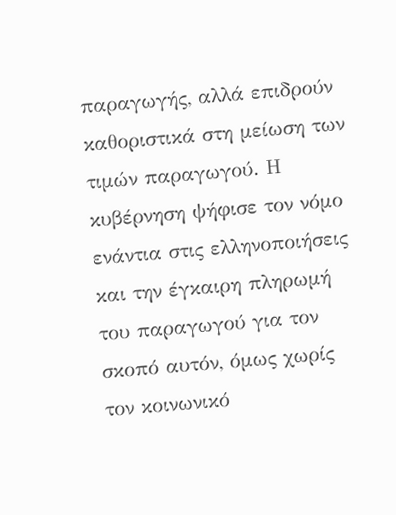παραγωγής, αλλά επιδρούν καθοριστικά στη μείωση των τιμών παραγωγού. Η κυβέρνηση ψήφισε τον νόμο ενάντια στις ελληνοποιήσεις και την έγκαιρη πληρωμή του παραγωγού για τον σκοπό αυτόν, όμως χωρίς τον κοινωνικό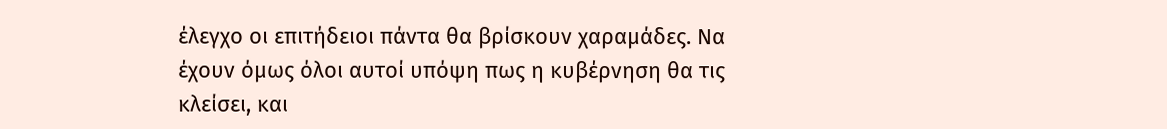έλεγχο οι επιτήδειοι πάντα θα βρίσκουν χαραμάδες. Να έχουν όμως όλοι αυτοί υπόψη πως η κυβέρνηση θα τις κλείσει, και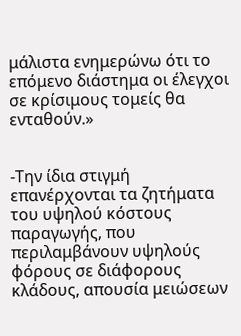μάλιστα ενημερώνω ότι το επόμενο διάστημα οι έλεγχοι σε κρίσιμους τομείς θα ενταθούν.»


-Την ίδια στιγμή επανέρχονται τα ζητήματα του υψηλού κόστους παραγωγής, που περιλαμβάνουν υψηλούς φόρους σε διάφορους κλάδους, απουσία μειώσεων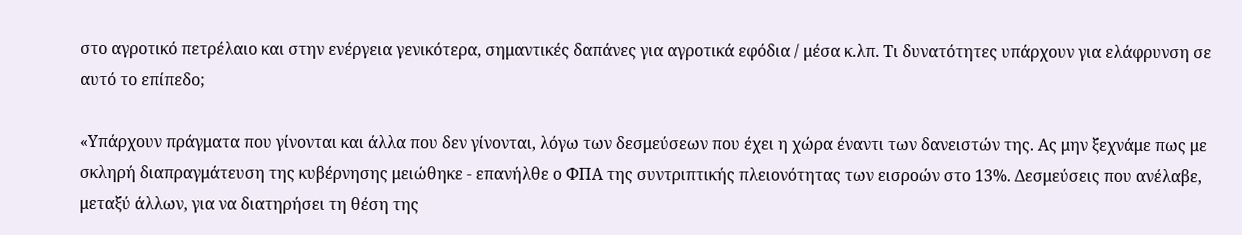στο αγροτικό πετρέλαιο και στην ενέργεια γενικότερα, σημαντικές δαπάνες για αγροτικά εφόδια / μέσα κ.λπ. Τι δυνατότητες υπάρχουν για ελάφρυνση σε αυτό το επίπεδο;

«Υπάρχουν πράγματα που γίνονται και άλλα που δεν γίνονται, λόγω των δεσμεύσεων που έχει η χώρα έναντι των δανειστών της. Ας μην ξεχνάμε πως με σκληρή διαπραγμάτευση της κυβέρνησης μειώθηκε - επανήλθε ο ΦΠΑ της συντριπτικής πλειονότητας των εισροών στο 13%. Δεσμεύσεις που ανέλαβε, μεταξύ άλλων, για να διατηρήσει τη θέση της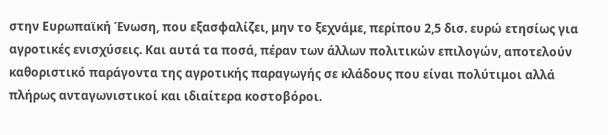στην Ευρωπαϊκή Ένωση, που εξασφαλίζει, μην το ξεχνάμε, περίπου 2,5 δισ. ευρώ ετησίως για αγροτικές ενισχύσεις. Και αυτά τα ποσά, πέραν των άλλων πολιτικών επιλογών, αποτελούν καθοριστικό παράγοντα της αγροτικής παραγωγής σε κλάδους που είναι πολύτιμοι αλλά πλήρως ανταγωνιστικοί και ιδιαίτερα κοστοβόροι.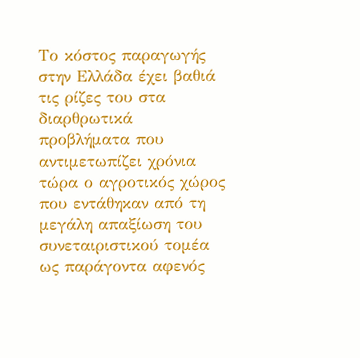Το κόστος παραγωγής στην Ελλάδα έχει βαθιά τις ρίζες του στα διαρθρωτικά προβλήματα που αντιμετωπίζει χρόνια τώρα ο αγροτικός χώρος που εντάθηκαν από τη μεγάλη απαξίωση του συνεταιριστικού τομέα ως παράγοντα αφενός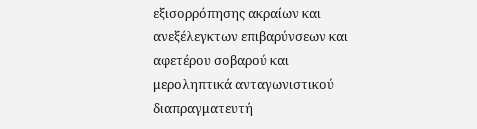εξισορρόπησης ακραίων και ανεξέλεγκτων επιβαρύνσεων και αφετέρου σοβαρού και μεροληπτικά ανταγωνιστικού διαπραγματευτή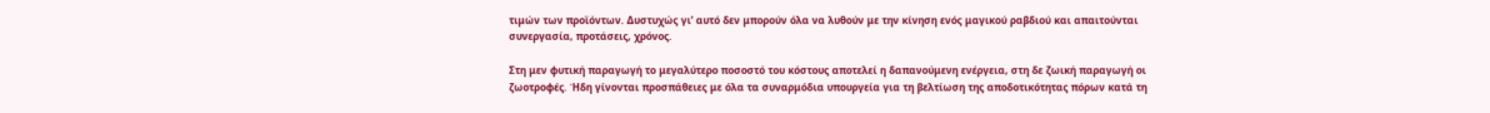τιμών των προϊόντων. Δυστυχώς γι’ αυτό δεν μπορούν όλα να λυθούν με την κίνηση ενός μαγικού ραβδιού και απαιτούνται συνεργασία, προτάσεις, χρόνος.

Στη μεν φυτική παραγωγή το μεγαλύτερο ποσοστό του κόστους αποτελεί η δαπανούμενη ενέργεια, στη δε ζωική παραγωγή οι ζωοτροφές. Ήδη γίνονται προσπάθειες με όλα τα συναρμόδια υπουργεία για τη βελτίωση της αποδοτικότητας πόρων κατά τη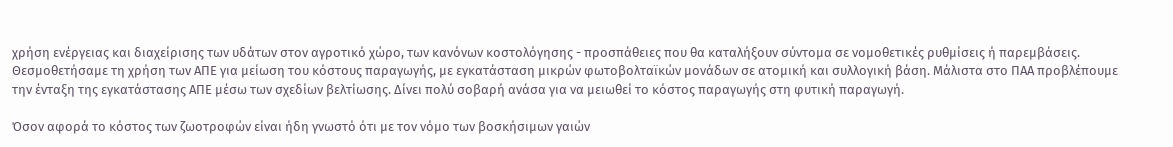χρήση ενέργειας και διαχείρισης των υδάτων στον αγροτικό χώρο, των κανόνων κοστολόγησης - προσπάθειες που θα καταλήξουν σύντομα σε νομοθετικές ρυθμίσεις ή παρεμβάσεις.
Θεσμοθετήσαμε τη χρήση των ΑΠΕ για μείωση του κόστους παραγωγής, με εγκατάσταση μικρών φωτοβολταϊκών μονάδων σε ατομική και συλλογική βάση. Μάλιστα στο ΠΑΑ προβλέπουμε την ένταξη της εγκατάστασης ΑΠΕ μέσω των σχεδίων βελτίωσης. Δίνει πολύ σοβαρή ανάσα για να μειωθεί το κόστος παραγωγής στη φυτική παραγωγή.

Όσον αφορά το κόστος των ζωοτροφών είναι ήδη γνωστό ότι με τον νόμο των βοσκήσιμων γαιών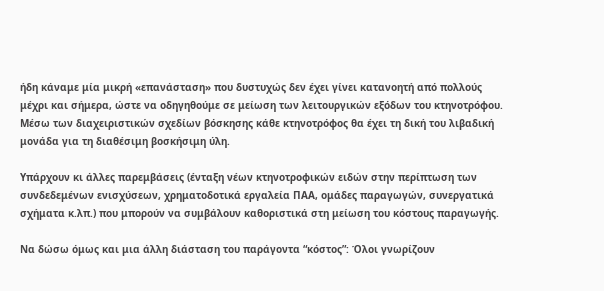ήδη κάναμε μία μικρή «επανάσταση» που δυστυχώς δεν έχει γίνει κατανοητή από πολλούς μέχρι και σήμερα, ώστε να οδηγηθούμε σε μείωση των λειτουργικών εξόδων του κτηνοτρόφου. Μέσω των διαχειριστικών σχεδίων βόσκησης κάθε κτηνοτρόφος θα έχει τη δική του λιβαδική μονάδα για τη διαθέσιμη βοσκήσιμη ύλη.

Υπάρχουν κι άλλες παρεμβάσεις (ένταξη νέων κτηνοτροφικών ειδών στην περίπτωση των συνδεδεμένων ενισχύσεων, χρηματοδοτικά εργαλεία ΠΑΑ, ομάδες παραγωγών, συνεργατικά σχήματα κ.λπ.) που μπορούν να συμβάλουν καθοριστικά στη μείωση του κόστους παραγωγής.

Να δώσω όμως και μια άλλη διάσταση του παράγοντα “κόστος”: Όλοι γνωρίζουν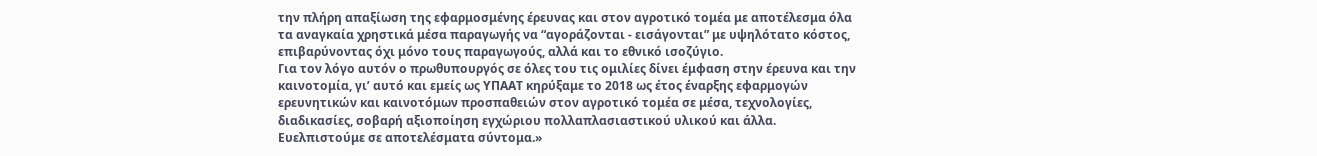την πλήρη απαξίωση της εφαρμοσμένης έρευνας και στον αγροτικό τομέα με αποτέλεσμα όλα τα αναγκαία χρηστικά μέσα παραγωγής να “αγοράζονται - εισάγονται” με υψηλότατο κόστος, επιβαρύνοντας όχι μόνο τους παραγωγούς, αλλά και το εθνικό ισοζύγιο.
Για τον λόγο αυτόν ο πρωθυπουργός σε όλες του τις ομιλίες δίνει έμφαση στην έρευνα και την καινοτομία, γι’ αυτό και εμείς ως ΥΠΑΑΤ κηρύξαμε το 2018 ως έτος έναρξης εφαρμογών ερευνητικών και καινοτόμων προσπαθειών στον αγροτικό τομέα σε μέσα, τεχνολογίες, διαδικασίες, σοβαρή αξιοποίηση εγχώριου πολλαπλασιαστικού υλικού και άλλα. Ευελπιστούμε σε αποτελέσματα σύντομα.»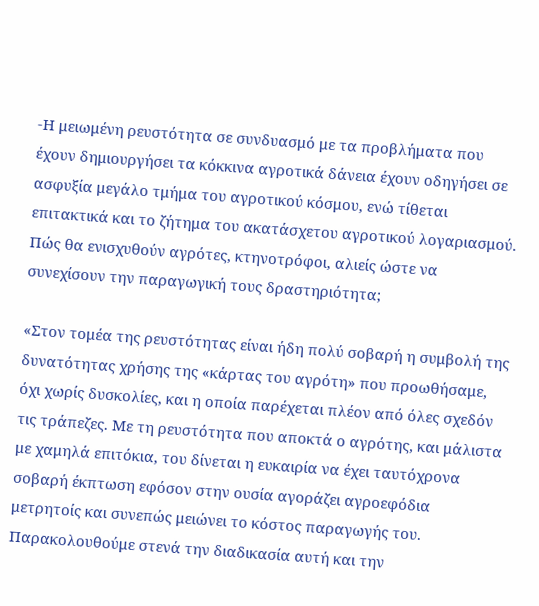-Η μειωμένη ρευστότητα σε συνδυασμό με τα προβλήματα που έχουν δημιουργήσει τα κόκκινα αγροτικά δάνεια έχουν οδηγήσει σε ασφυξία μεγάλο τμήμα του αγροτικού κόσμου, ενώ τίθεται επιτακτικά και το ζήτημα του ακατάσχετου αγροτικού λογαριασμού. Πώς θα ενισχυθούν αγρότες, κτηνοτρόφοι, αλιείς ώστε να συνεχίσουν την παραγωγική τους δραστηριότητα;

«Στον τομέα της ρευστότητας είναι ήδη πολύ σοβαρή η συμβολή της δυνατότητας χρήσης της «κάρτας του αγρότη» που προωθήσαμε, όχι χωρίς δυσκολίες, και η οποία παρέχεται πλέον από όλες σχεδόν τις τράπεζες. Με τη ρευστότητα που αποκτά ο αγρότης, και μάλιστα με χαμηλά επιτόκια, του δίνεται η ευκαιρία να έχει ταυτόχρονα σοβαρή έκπτωση εφόσον στην ουσία αγοράζει αγροεφόδια μετρητοίς και συνεπώς μειώνει το κόστος παραγωγής του. Παρακολουθούμε στενά την διαδικασία αυτή και την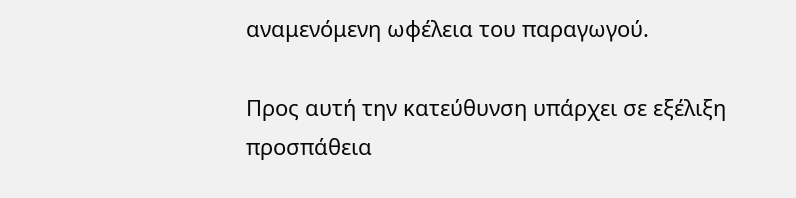αναμενόμενη ωφέλεια του παραγωγού.

Προς αυτή την κατεύθυνση υπάρχει σε εξέλιξη προσπάθεια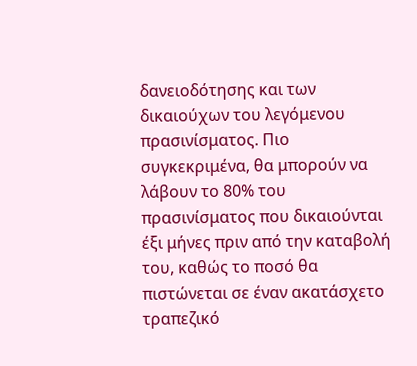δανειοδότησης και των δικαιούχων του λεγόμενου πρασινίσματος. Πιο συγκεκριμένα, θα μπορούν να λάβουν το 80% του πρασινίσματος που δικαιούνται έξι μήνες πριν από την καταβολή του, καθώς το ποσό θα πιστώνεται σε έναν ακατάσχετο τραπεζικό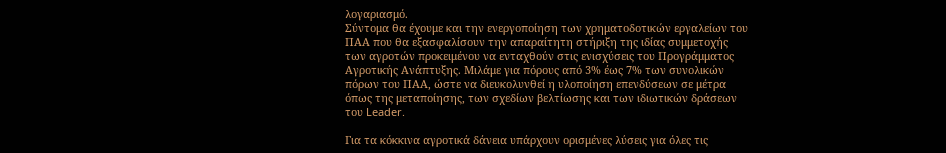λογαριασμό.
Σύντομα θα έχουμε και την ενεργοποίηση των χρηματοδοτικών εργαλείων του ΠΑΑ που θα εξασφαλίσουν την απαραίτητη στήριξη της ιδίας συμμετοχής των αγροτών προκειμένου να ενταχθούν στις ενισχύσεις του Προγράμματος Αγροτικής Ανάπτυξης. Μιλάμε για πόρους από 3% έως 7% των συνολικών πόρων του ΠΑΑ, ώστε να διευκολυνθεί η υλοποίηση επενδύσεων σε μέτρα όπως της μεταποίησης, των σχεδίων βελτίωσης και των ιδιωτικών δράσεων του Leader.

Για τα κόκκινα αγροτικά δάνεια υπάρχουν ορισμένες λύσεις για όλες τις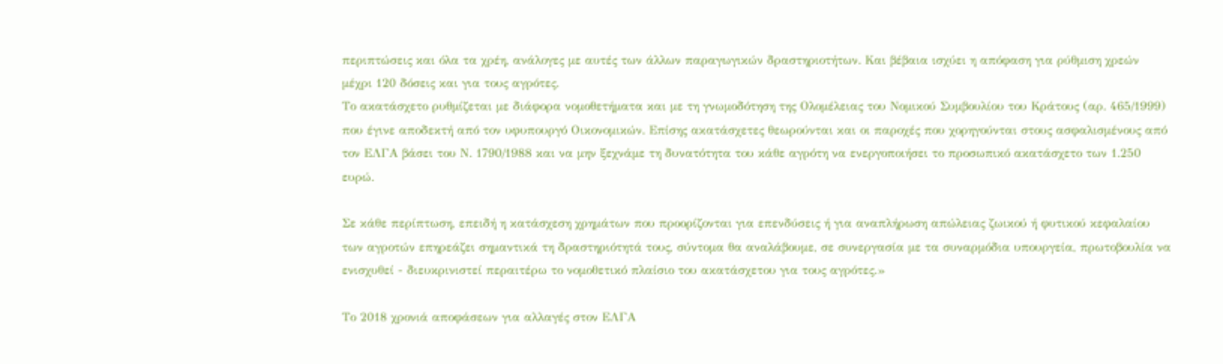περιπτώσεις και όλα τα χρέη, ανάλογες με αυτές των άλλων παραγωγικών δραστηριοτήτων. Και βέβαια ισχύει η απόφαση για ρύθμιση χρεών μέχρι 120 δόσεις και για τους αγρότες.
Το ακατάσχετο ρυθμίζεται με διάφορα νομοθετήματα και με τη γνωμοδότηση της Ολομέλειας του Νομικού Συμβουλίου του Κράτους (αρ. 465/1999) που έγινε αποδεκτή από τον υφυπουργό Οικονομικών. Επίσης ακατάσχετες θεωρούνται και οι παροχές που χορηγούνται στους ασφαλισμένους από τον ΕΛΓΑ βάσει του Ν. 1790/1988 και να μην ξεχνάμε τη δυνατότητα του κάθε αγρότη να ενεργοποιήσει το προσωπικό ακατάσχετο των 1.250 ευρώ.

Σε κάθε περίπτωση, επειδή η κατάσχεση χρημάτων που προορίζονται για επενδύσεις ή για αναπλήρωση απώλειας ζωικού ή φυτικού κεφαλαίου των αγροτών επηρεάζει σημαντικά τη δραστηριότητά τους, σύντομα θα αναλάβουμε, σε συνεργασία με τα συναρμόδια υπουργεία, πρωτοβουλία να ενισχυθεί - διευκρινιστεί περαιτέρω το νομοθετικό πλαίσιο του ακατάσχετου για τους αγρότες.»

Το 2018 χρονιά αποφάσεων για αλλαγές στον ΕΛΓΑ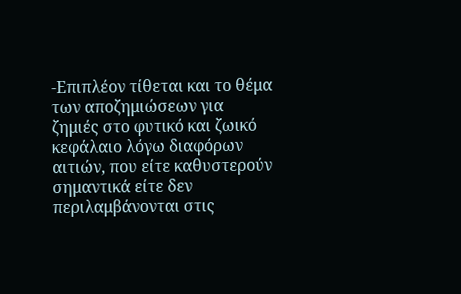-Επιπλέον τίθεται και το θέμα των αποζημιώσεων για ζημιές στο φυτικό και ζωικό κεφάλαιο λόγω διαφόρων αιτιών, που είτε καθυστερούν σημαντικά είτε δεν περιλαμβάνονται στις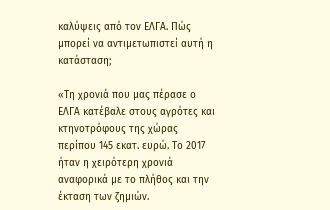καλύψεις από τον ΕΛΓΑ. Πώς μπορεί να αντιμετωπιστεί αυτή η κατάσταση;

«Τη χρονιά που μας πέρασε ο ΕΛΓΑ κατέβαλε στους αγρότες και κτηνοτρόφους της χώρας περίπου 145 εκατ. ευρώ. Το 2017 ήταν η χειρότερη χρονιά αναφορικά με το πλήθος και την έκταση των ζημιών.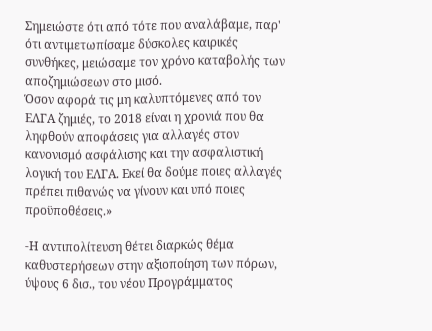Σημειώστε ότι από τότε που αναλάβαμε, παρ' ότι αντιμετωπίσαμε δύσκολες καιρικές συνθήκες, μειώσαμε τον χρόνο καταβολής των αποζημιώσεων στο μισό.
Όσον αφορά τις μη καλυπτόμενες από τον ΕΛΓΑ ζημιές, το 2018 είναι η χρονιά που θα ληφθούν αποφάσεις για αλλαγές στον κανονισμό ασφάλισης και την ασφαλιστική λογική του ΕΛΓΑ. Εκεί θα δούμε ποιες αλλαγές πρέπει πιθανώς να γίνουν και υπό ποιες προϋποθέσεις.»

-Η αντιπολίτευση θέτει διαρκώς θέμα καθυστερήσεων στην αξιοποίηση των πόρων, ύψους 6 δισ., του νέου Προγράμματος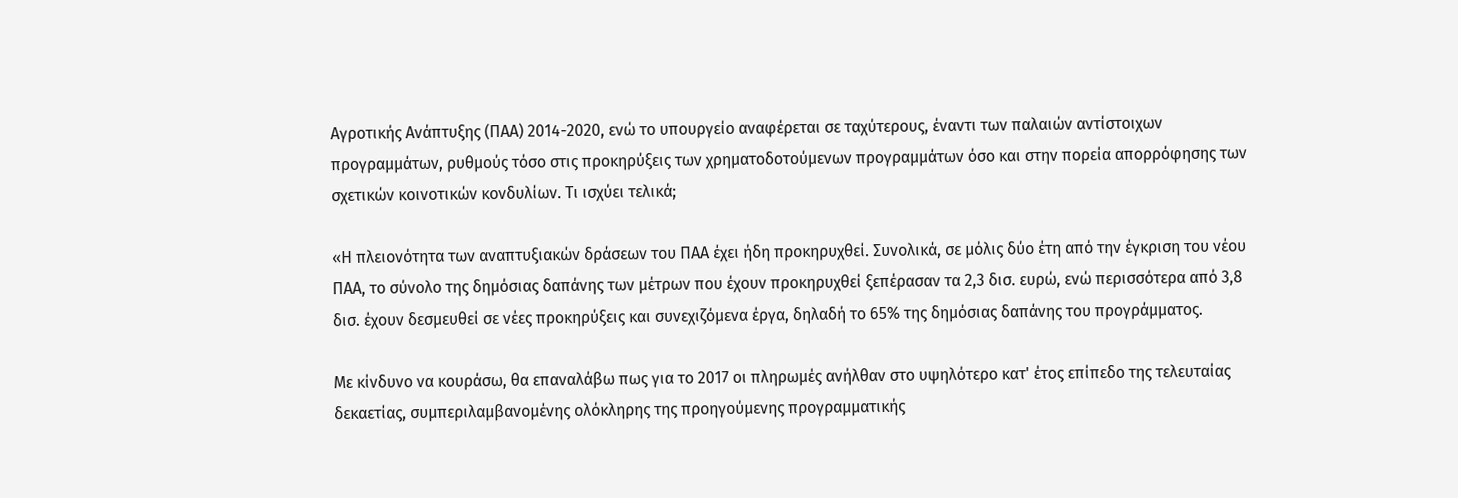Αγροτικής Ανάπτυξης (ΠΑΑ) 2014-2020, ενώ το υπουργείο αναφέρεται σε ταχύτερους, έναντι των παλαιών αντίστοιχων προγραμμάτων, ρυθμούς τόσο στις προκηρύξεις των χρηματοδοτούμενων προγραμμάτων όσο και στην πορεία απορρόφησης των σχετικών κοινοτικών κονδυλίων. Τι ισχύει τελικά;

«Η πλειονότητα των αναπτυξιακών δράσεων του ΠΑΑ έχει ήδη προκηρυχθεί. Συνολικά, σε μόλις δύο έτη από την έγκριση του νέου ΠΑΑ, το σύνολο της δημόσιας δαπάνης των μέτρων που έχουν προκηρυχθεί ξεπέρασαν τα 2,3 δισ. ευρώ, ενώ περισσότερα από 3,8 δισ. έχουν δεσμευθεί σε νέες προκηρύξεις και συνεχιζόμενα έργα, δηλαδή το 65% της δημόσιας δαπάνης του προγράμματος.

Με κίνδυνο να κουράσω, θα επαναλάβω πως για το 2017 οι πληρωμές ανήλθαν στο υψηλότερο κατ' έτος επίπεδο της τελευταίας δεκαετίας, συμπεριλαμβανομένης ολόκληρης της προηγούμενης προγραμματικής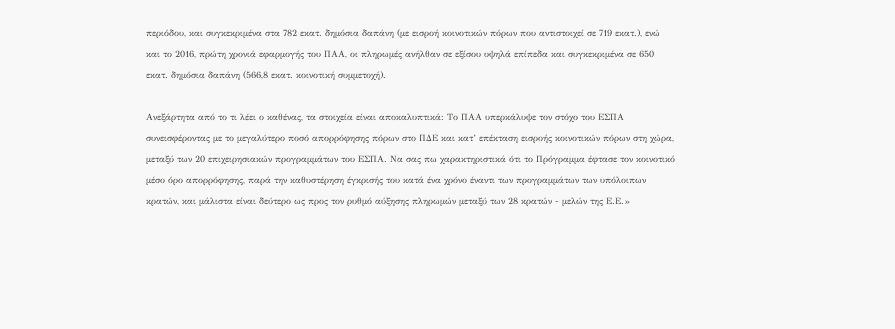περιόδου, και συγκεκριμένα στα 782 εκατ. δημόσια δαπάνη (με εισροή κοινοτικών πόρων που αντιστοιχεί σε 719 εκατ.), ενώ και το 2016, πρώτη χρονιά εφαρμογής του ΠΑΑ, οι πληρωμές ανήλθαν σε εξίσου υψηλά επίπεδα και συγκεκριμένα σε 650 εκατ. δημόσια δαπάνη (566,8 εκατ. κοινοτική συμμετοχή).

Ανεξάρτητα από το τι λέει ο καθένας, τα στοιχεία είναι αποκαλυπτικά: Το ΠΑΑ υπερκάλυψε τον στόχο του ΕΣΠΑ συνεισφέροντας με το μεγαλύτερο ποσό απορρόφησης πόρων στο ΠΔΕ και κατ’ επέκταση εισροής κοινοτικών πόρων στη χώρα, μεταξύ των 20 επιχειρησιακών προγραμμάτων του ΕΣΠΑ. Να σας πω χαρακτηριστικά ότι το Πρόγραμμα έφτασε τον κοινοτικό μέσο όρο απορρόφησης, παρά την καθυστέρηση έγκρισής του κατά ένα χρόνο έναντι των προγραμμάτων των υπόλοιπων κρατών, και μάλιστα είναι δεύτερο ως προς τον ρυθμό αύξησης πληρωμών μεταξύ των 28 κρατών - μελών της Ε.Ε.»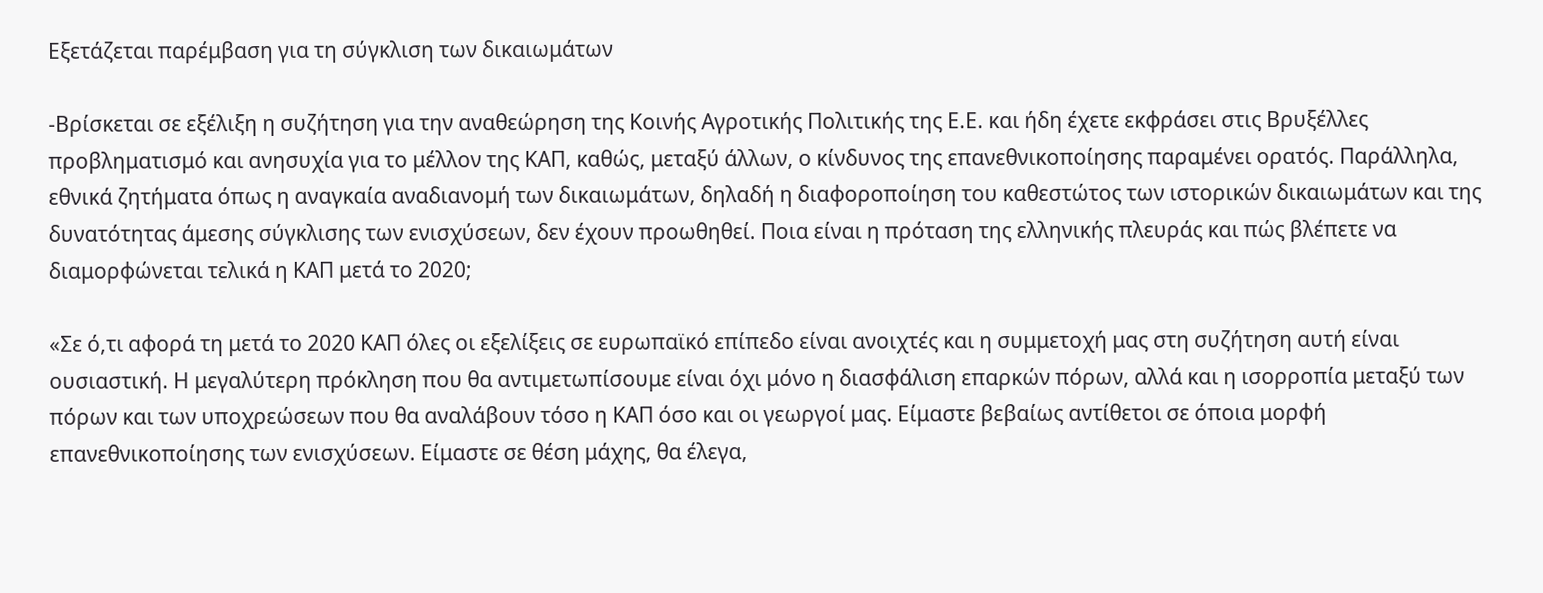Εξετάζεται παρέμβαση για τη σύγκλιση των δικαιωμάτων

-Βρίσκεται σε εξέλιξη η συζήτηση για την αναθεώρηση της Κοινής Αγροτικής Πολιτικής της Ε.Ε. και ήδη έχετε εκφράσει στις Βρυξέλλες προβληματισμό και ανησυχία για το μέλλον της ΚΑΠ, καθώς, μεταξύ άλλων, ο κίνδυνος της επανεθνικοποίησης παραμένει ορατός. Παράλληλα, εθνικά ζητήματα όπως η αναγκαία αναδιανομή των δικαιωμάτων, δηλαδή η διαφοροποίηση του καθεστώτος των ιστορικών δικαιωμάτων και της δυνατότητας άμεσης σύγκλισης των ενισχύσεων, δεν έχουν προωθηθεί. Ποια είναι η πρόταση της ελληνικής πλευράς και πώς βλέπετε να διαμορφώνεται τελικά η ΚΑΠ μετά το 2020;

«Σε ό,τι αφορά τη μετά το 2020 ΚΑΠ όλες οι εξελίξεις σε ευρωπαϊκό επίπεδο είναι ανοιχτές και η συμμετοχή μας στη συζήτηση αυτή είναι ουσιαστική. Η μεγαλύτερη πρόκληση που θα αντιμετωπίσουμε είναι όχι μόνο η διασφάλιση επαρκών πόρων, αλλά και η ισορροπία μεταξύ των πόρων και των υποχρεώσεων που θα αναλάβουν τόσο η ΚΑΠ όσο και οι γεωργοί μας. Είμαστε βεβαίως αντίθετοι σε όποια μορφή επανεθνικοποίησης των ενισχύσεων. Είμαστε σε θέση μάχης, θα έλεγα,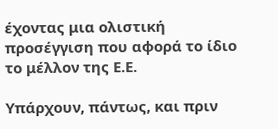έχοντας μια ολιστική προσέγγιση που αφορά το ίδιο το μέλλον της Ε.Ε.

Υπάρχουν, πάντως, και πριν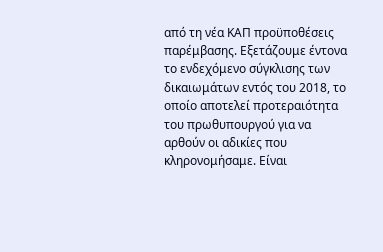από τη νέα ΚΑΠ προϋποθέσεις παρέμβασης. Εξετάζουμε έντονα το ενδεχόμενο σύγκλισης των δικαιωμάτων εντός του 2018, το οποίο αποτελεί προτεραιότητα του πρωθυπουργού για να αρθούν οι αδικίες που κληρονομήσαμε. Είναι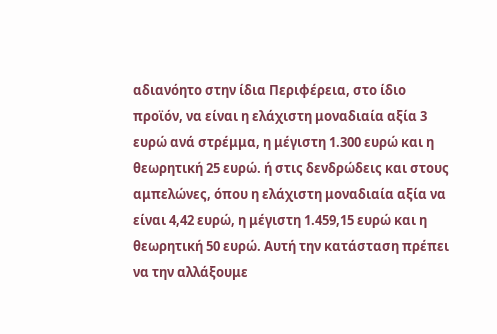αδιανόητο στην ίδια Περιφέρεια, στο ίδιο προϊόν, να είναι η ελάχιστη μοναδιαία αξία 3 ευρώ ανά στρέμμα, η μέγιστη 1.300 ευρώ και η θεωρητική 25 ευρώ. ή στις δενδρώδεις και στους αμπελώνες, όπου η ελάχιστη μοναδιαία αξία να είναι 4,42 ευρώ, η μέγιστη 1.459,15 ευρώ και η θεωρητική 50 ευρώ. Αυτή την κατάσταση πρέπει να την αλλάξουμε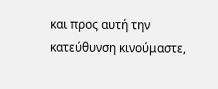και προς αυτή την κατεύθυνση κινούμαστε,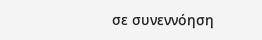σε συνεννόηση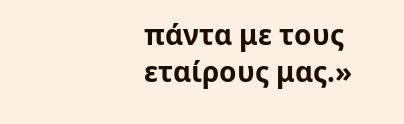πάντα με τους εταίρους μας.»